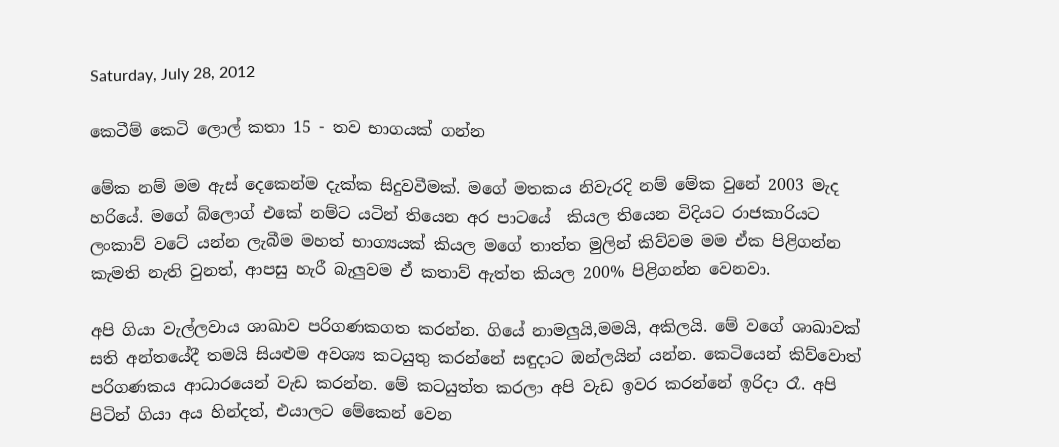Saturday, July 28, 2012

කෙටීම් කෙටි ලොල් කතා 15 - තව භාගයක් ගන්න

මේක නම් මම ඇස් දෙකෙන්ම දැක්ක සිදුවවීමක්. මගේ මතකය නිවැරදි නම් මේක වුනේ 2003 මැද හරියේ. මගේ බ්ලොග් එකේ නම්ට යටින් තියෙන අර පාටයේ  කියල තියෙන විදියට රාජකාරියට ලංකාව් වටේ යන්න ලැබීම මහත් භාග්‍යයක් කියල මගේ තාත්ත මුලින් කිව්වම මම ඒක පිළිගන්න කැමති නැති වුනත්, ආපසු හැරී බැලුවම ඒ කතාව් ඇත්ත කියල 200% පිළිගන්න වෙනවා.

අපි ගියා වැල්ලවාය ශාඛාව පරිගණකගත කරන්න. ගියේ නාමලුයි,මමයි, අකිලයි. මේ වගේ ශාඛාවක් සති අන්තයේදී තමයි සියළුම අවශ්‍ය කටයුතු කරන්නේ සඳුදාට ඔන්ලයින් යන්න. කෙටියෙන් කිව්වොත් පරිගණකය ආධාරයෙන් වැඩ කරන්න. මේ කටයුත්ත කරලා අපි වැඩ ඉවර කරන්නේ ඉරිදා රෑ. අපි පිටින් ගියා අය හින්දත්, එයාලට මේකෙන් වෙන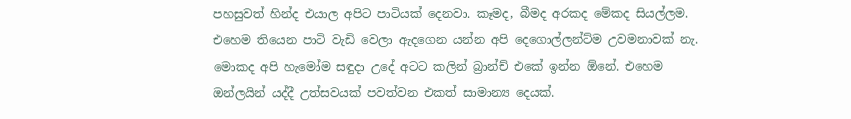පහසුවත් හින්ද එයාල අපිට පාටියක් දෙනවා. කෑමද, බීමද අරකද මේකද සියල්ලම. එහෙම තියෙන පාටි වැඩි වෙලා ඇදගෙන යන්න අපි දෙගොල්ලන්ට්ම උවමනාවක් නැ. මොකද අපි හැමෝම සඳුදා උදේ අටට කලින් බ්‍රාන්ච් එකේ ඉන්න ඕනේ. එහෙම ඔන්ලයින් යද්දී උත්සවයක් පවත්වන එකත් සාමාන්‍ය දෙයක්.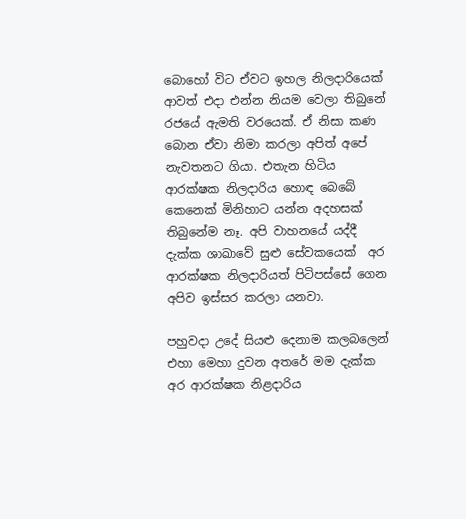බොහෝ විට ඒවට ඉහල නිලදාරියෙක් ආවත් එදා එන්න නියම වෙලා තිබුනේ රජයේ ඇමති වරයෙක්. ඒ නිසා කණ බොන ඒවා නිමා කරලා අපිත් අපේ නැවතනට ගියා. එතැන හිටිය ආරක්ෂක නිලදාරිය හොඳ බෙබේ කෙනෙක් මිනිහාට යන්න අදහසක් තිබුනේම නෑ. අපි වාහනයේ යද්දී දැක්ක ශාඛාවේ සුළු සේවකයෙක්  අර ආරක්ෂක නිලදාරියත් පිටිපස්සේ ගෙන අපිව ඉස්සර කරලා යනවා.

පහුවදා උදේ සියළු දෙනාම කලබලෙන් එහා මෙහා දුවන අතරේ මම දැක්ක අර ආරක්ෂක නිළදාරිය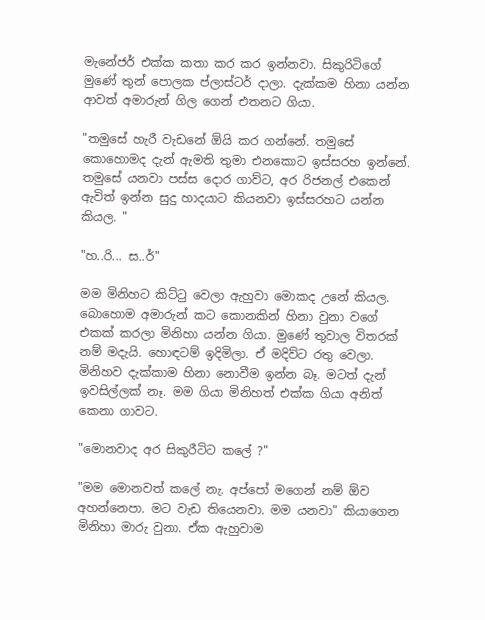මැනේජර් එක්ක කතා කර කර ඉන්නවා. සිකුරිටිගේ මුණේ තුන් පොලක ප්ලාස්ටර් දාලා. දැක්කම හිනා යන්න ආවත් අමාරුන් ගිල ගෙන් එතනට ගියා.

"තමුසේ හැරී වැඩනේ ඕයි කර ගන්නේ. තමුසේ කොහොමද දැන් ඇමති තුමා එනකොට ඉස්සරහ ඉන්නේ. තමුසේ යනවා පස්ස දොර ගාව්ට, අර රිජනල් එකෙන් ඇවිත් ඉන්න සුදු හාදයාට කියනවා ඉස්සරහට යන්න කියල. "

"හ..රි... ස..ර්"

මම මිනිහට කිට්ටු වෙලා ඇහුවා මොකද උනේ කියල. බොහොම අමාරුන් කට කොනකින් හිනා වුනා වගේ එකක් කරලා මිනිහා යන්න ගියා. මුණේ තුවාල විතරක් නම් මදැයි. හොඳටම් ඉදිමිලා. ඒ මදිව්ට රතු වෙලා. මිනිහව දැක්කාම හිනා නොවීම ඉන්න බෑ. මටත් දැන් ඉවසිල්ලක් නෑ. මම ගියා මිනිහත් එක්ක ගියා අනිත් කෙනා ගාවට.

"මොනවාද අර සිකුරීටිට කලේ ?"

"මම මොනවත් කලේ නැ. අප්පෝ මගෙන් නම් ඕව අහන්නෙපා. මට වැඩ තියෙනවා. මම යනවා" කියාගෙන මිනිහා මාරු වුනා. ඒක ඇහුවාම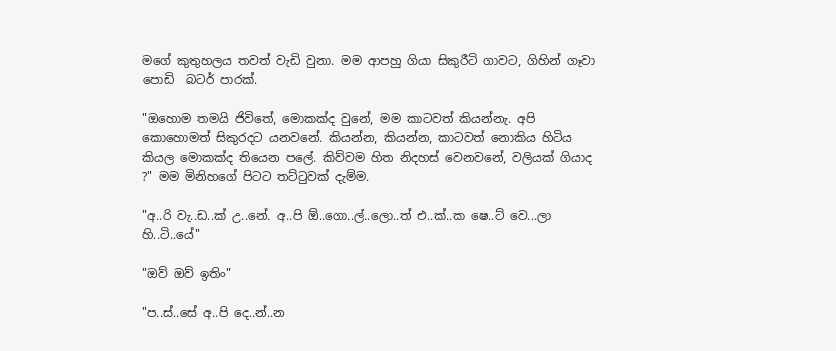මගේ කුතුහලය තවත් වැඩි වුනා. මම ආපහු ගියා සිකුරීටි ගාවට, ගිහින් ගෑවා පොඩි  බටර් පාරක්.

"ඔහොම තමයි ජිවිතේ, මොකක්ද වුනේ, මම කාටවත් කියන්නැ. අපි කොහොමත් සිකුරදට යනවනේ. කියන්න, කියන්න, කාටවත් නොකිය හිටිය කියල මොකක්ද තියෙන පලේ. කිව්වම හිත නිදහස් වෙනවනේ, වලියක් ගියාද ?" මම මිනිහගේ පිටට තට්ටුවක් දැම්ම.

"අ..රි වැ..ඩ..ක් උ..නේ. අ..පි ඕ..ගො..ල්..ලො..ත් එ..ක්..ක ෂෙ..ට් වෙ...ලා හි..ටි..යේ"

"ඔව් ඔව් ඉතිං"

"ප..ස්..සේ අ..පි දෙ..න්..න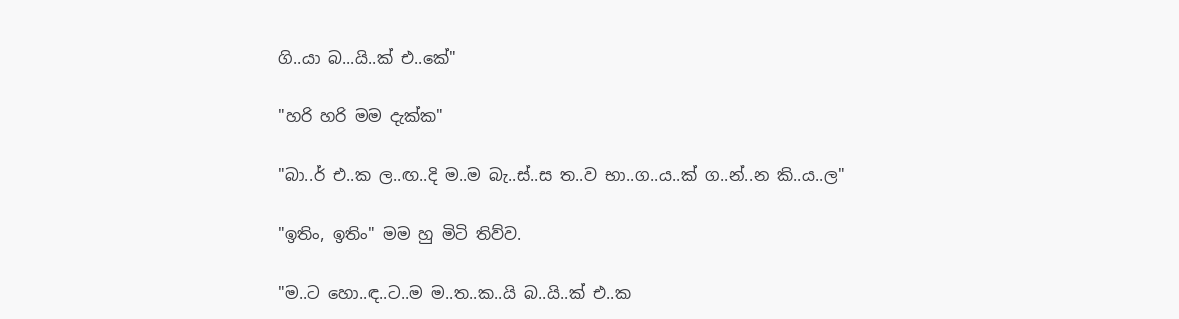ගි..යා බ...යි..ක් එ..කේ"

"හරි හරි මම දැක්ක"

"බා..ර් එ..ක ල..ඟ..දි ම..ම බැ..ස්..ස ත..ව භා..ග..ය..ක් ග..න්..න කි..ය..ල"

"ඉතිං, ඉතිං" මම හු මිටි තිව්ව.

"ම..ට හො..ඳ..ට..ම ම..ත..ක..යි බ..යි..ක් එ..ක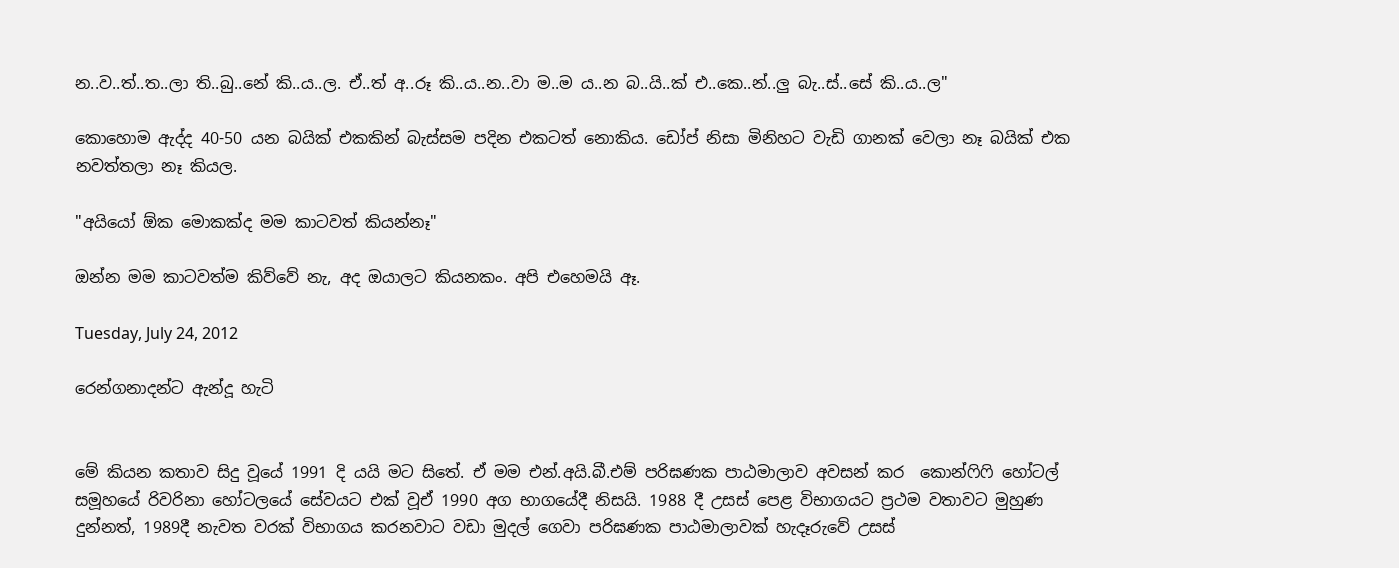න..ව..ත්..ත..ලා ති..බු..නේ කි..ය..ල. ඒ..ත් අ..රූ කි..ය..න..වා ම..ම ය..න බ..යි..ක් එ..කෙ..න්..ලු බැ..ස්..සේ කි..ය..ල"

කොහොම ඇද්ද 40-50 යන බයික් එකකින් බැස්සම පදින එකටත් නොකිය. ඩෝප් නිසා මිනිහට වැඩි ගානක් වෙලා නෑ බයික් එක නවත්තලා නෑ කියල.

"අයියෝ ඕක මොකක්ද මම කාටවත් කියන්නෑ"

ඔන්න මම කාටවත්ම කිව්වේ නැ, අද ඔයාලට කියනකං. අපි එහෙමයි ඈ.

Tuesday, July 24, 2012

රෙන්ගනාදන්ට ඇන්දූ හැටි


මේ කියන කතාව සිදු වූයේ 1991 දි යයි මට සිතේ. ඒ මම එන්.අයි.බී.එම් පරිඝණක පාඨමාලාව අවසන් කර  කොන්ෆිෆි හෝටල් සමූහයේ රිවරිනා හෝටලයේ සේවයට එක් වූඒ 1990 අග භාගයේදී නිසයි. 1988 දී උසස් පෙළ විභාගයට ප්‍රථම වතාවට මුහුණ දුන්නත්, 1989දී නැවත වරක් විභාගය කරනවාට වඩා මුදල් ගෙවා පරිඝණක පාඨමාලාවක් හැදෑරුවේ උසස්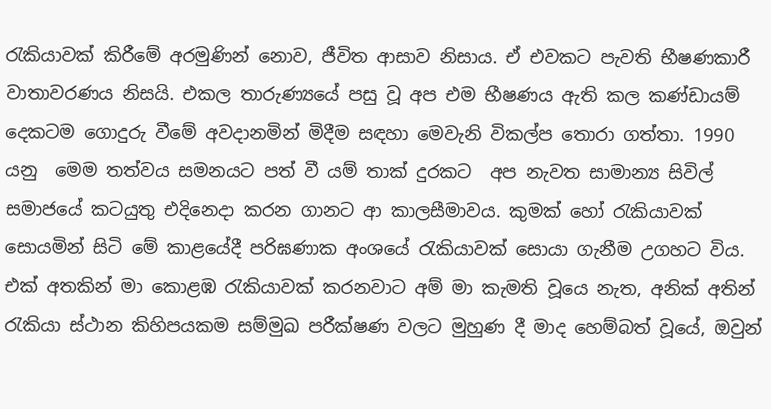රැකියාවක් කිරීමේ අරමුණින් නොව, ජීවිත ආසාව නිසාය. ඒ එවකට පැවති භීෂණකාරී වාතාවරණය නිසයි. එකල තාරුණ්‍යයේ පසු වූ අප එම භීෂණය ඇති කල කණ්ඩායම් දෙකටම ගොදුරු වීමේ අවදානමින් මිදීම සඳහා මෙවැනි විකල්ප තොරා ගත්තා. 1990 යනු  මෙම තත්වය සමනයට පත් වී යම් තාක් දුරකට  අප නැවත සාමාන්‍ය සිවිල් සමාජයේ කටයුතු එදිනෙදා කරන ගානට ආ කාලසීමාවය. කුමක් හෝ රැකියාවක් සොයමින් සිටි මේ කාළයේදී පරිඝණාක අංශයේ රැකියාවක් සොයා ගැනීම උගහට විය. එක් අතකින් මා කොළඹ රැකියාවක් කරනවාට අම් මා කැමති වූයෙ නැත, අනික් අතින් රැකියා ස්ථාන කිහිපයකම සම්මුඛ පරීක්ෂණ වලට මුහුණ දී මාද හෙම්බත් වූයේ, ඔවුන්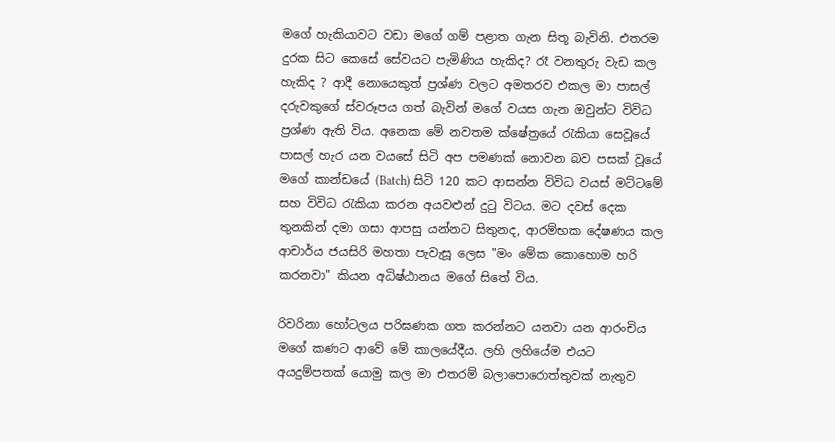මගේ හැකියාවට වඩා මගේ ගම් පළාත ගැන සිතූ බැවිනි. එතරම දුරක සිට කෙසේ සේවයට පැමිණිය හැකිද? රෑ වනතුරු වැඩ කල හැකිද ? ආදී නොයෙකුත් ප්‍රශ්ණ වලට අමතරව එකල මා පාසල් දරුවකුගේ ස්වරූපය ගත් බැවින් මගේ වයස ගැන ඔවුන්ට විවිධ ප්‍රශ්ණ ඇති විය. අනෙක මේ නවතම ක්ෂේත්‍රයේ රැකියා සෙවූයේ පාසල් හැර යන වයසේ සිටි අප පමණක් නොවන බව පසක් වූයේ මගේ කාන්ඩයේ (Batch) සිටි 120 කට ආසන්න විවිධ වයස් මට්ටමේ සහ විවිධ රැකියා කරන අයවළුන් දුටු විටය. මට දවස් දෙක තුනකින් දමා ගසා ආපසු යන්නට සිතුනද, ආරම්භක දේෂණය කල ආචාර්ය ජයසිරි මහතා පැවැසූ ලෙස "මං මේක කොහොම හරි කරනවා" කියන අධිෂ්ඨානය මගේ සිතේ විය.

රිවරිනා හෝටලය පරිඝණක ගත කරන්නට යනවා යන ආරංචිය මගේ කණට ආවේ මේ කාලයේදීය. ලහි ලහියේම එයට අයදුම්පතක් යොමු කල මා එතරම් බලාපොරොත්තුවක් නැතුව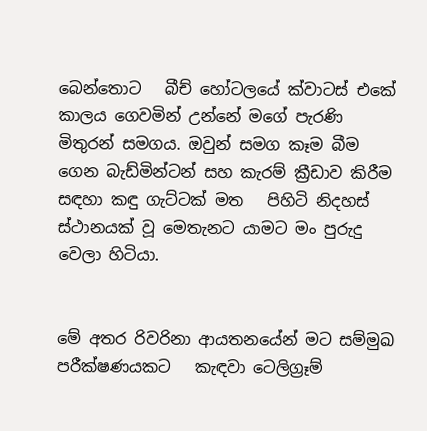බෙන්තොට   බීච් හෝටලයේ ක්වාටස් එකේ කාලය ගෙවමින් උන්නේ මගේ පැරණි මිතුරන් සමගය. ඔවුන් සමග කෑම බීම ගෙන බැඩ්මින්ටන් සහ කැරම් ක්‍රීඩාව කිරීම සඳහා කඳු ගැට්ටක් මත   පිහිටි නිදහස් ස්ථානයක් වූ මෙතැනට යාමට මං පුරුදු වෙලා හිටියා.


මේ අතර රිවරිනා ආයතනයේන් මට සම්මුඛ පරීක්ෂණයකට   කැඳවා ටෙලිග්‍රෑම්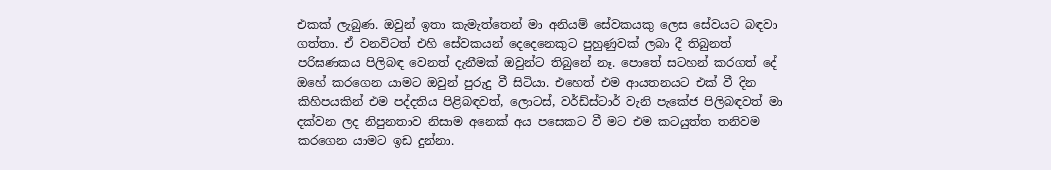එකක් ලැබුණ. ඔවුන් ඉතා කැමැත්තෙන් මා අනියම් සේවකයකු ලෙස සේවයට බඳවා ගත්තා. ඒ වනවිටත් එහි සේවකයන් දෙදෙනෙකුට පුහුණුවක් ලබා දී තිබුනත් පරිඝණකය පිලිබඳ වෙනත් දැනීමක් ඔවුන්ට තිබුනේ නෑ. පොතේ සටහන් කරගත් දේ ඔහේ කරගෙන යාමට ඔවුන් පුරුදු වී සිටියා. එහෙත් එම ආයතනයට එක් වී දින කිහිපයකින් එම පද්දතිය පිළිබඳවත්, ලොටස්, වර්ඩ්ස්ටාර් වැනි පැකේජ පිලිබඳවත් මා දක්වන ලද නිපුනතාව නිසාම අනෙක් අය පසෙකට වී මට එම කටයුත්ත තනිවම කරගෙන යාමට ඉඩ දුන්නා.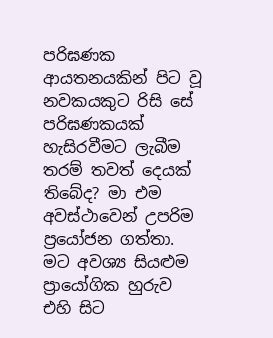පරිඝණක ආයතනයකින් පිට වූ නවකයකුට රිසි සේ පරිඝණකයක් හැසිරවීමට ලැබීම තරම් තවත් දෙයක් තිබේද? මා එම අවස්ථාවෙන් උපරිම ප්‍රයෝජන ගත්තා. මට අවශ්‍ය සියළුම ප්‍රායෝගික හුරුව එහි සිට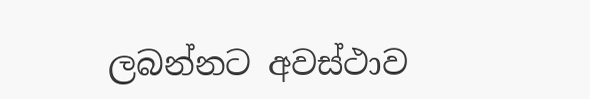ලබන්නට අවස්ථාව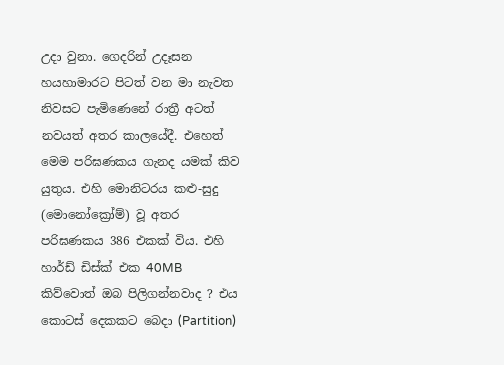උදා වුනා. ගෙදරින් උදෑසන හයහාමාරට පිටත් වන මා නැවත නිවසට පැමිණෙනේ රාත්‍රී අටත් නවයත් අතර කාලයේදී. එහෙත් මෙම පරිඝණකය ගැනද යමක් කිව යුතුය. එහි මොනිටරය කළු-සුදු (මොනෝක්‍රෝම්) වූ අතර පරිඝණකය 386 එකක් විය. එහි හාර්ඩ් ඩිස්ක් එක 40MB කිව්වොත් ඔබ පිලිගන්නවාද ? එය කොටස් දෙකකට බෙදා (Partition)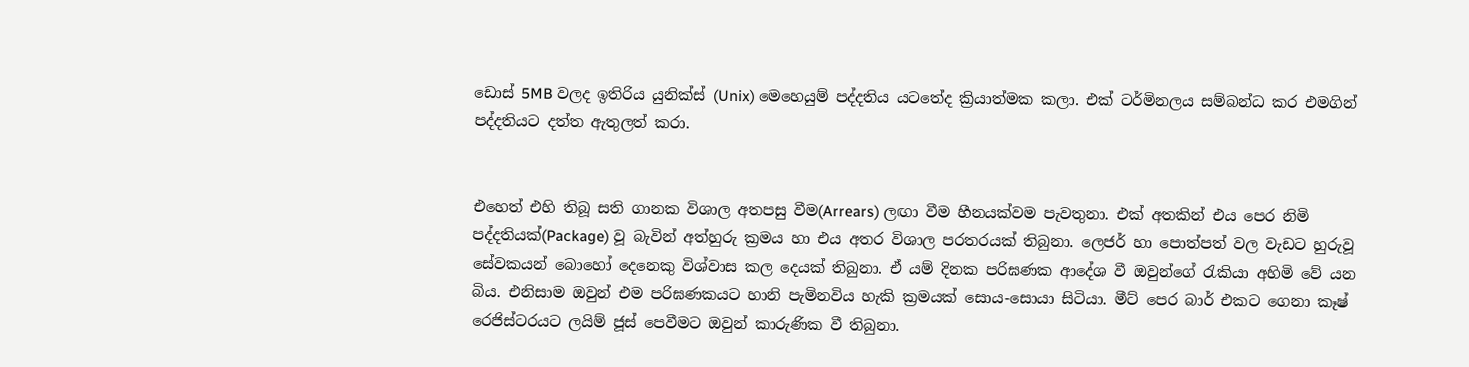ඩොස් 5MB වලද ඉතිරිය යුනික්ස් (Unix) මෙහෙයුම් පද්දතිය යටතේද ක්‍රියාත්මක කලා. එක් ටර්මිනලය සම්බන්ධ කර එමගින් පද්දතියට දත්ත ඇතුලත් කරා.


එහෙත් එහි තිබූ සති ගානක විශාල අතපසු වීම(Arrears) ලඟා වීම හීනයක්වම පැවතුනා. එක් අතකින් එය පෙර නිමි පද්දතියක්(Package) වූ බැවින් අත්හුරු ක්‍රමය හා එය අතර විශාල පරතරයක් තිබුනා. ලෙජර් හා පොත්පත් වල වැඩට හුරුවූ සේවකයන් බොහෝ දෙනෙකු විශ්වාස කල දෙයක් තිබුනා. ඒ යම් දිනක පරිඝණක ආදේශ වී ඔවුන්ගේ රැකියා අහිමි වේ යන බිය. එනිසාම ඔවුන් එම පරිඝණකයට හානි පැමිනවිය හැකි ක්‍රමයක් සොය-සොයා සිටියා. මීට් පෙර බාර් එකට ගෙනා කෑෂ් රෙජිස්ටරයට ලයිම් ජූස් පෙවීමට ඔවුන් කාරුණික වී තිබුනා.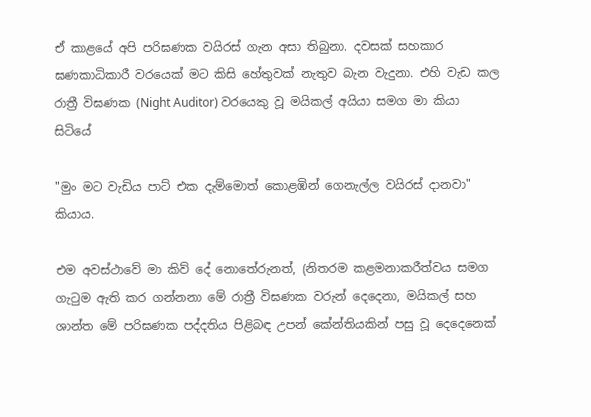ඒ කාළයේ අපි පරිඝණක වයිරස් ගැන අසා තිබුනා. දවසක් සහකාර ඝණකාධිකාරී වරයෙක් මට කිසි හේතුවක් නැතුව බැන වැදුනා. එහි වැඩ කල රාත්‍රී විඝණක (Night Auditor) වරයෙකු වූ මයිකල් අයියා සමග මා කියා සිටියේ

"මුං මට වැඩිය පාට් එක දැම්මොත් කොළඹින් ගෙනැල්ල වයිරස් දානවා" කියාය.

එම අවස්ථාවේ මා කිව් දේ නොතේරුනත්, (නිතරම කළමනාකරීත්වය සමග ගැටුම ඇති කර ගන්නනා මේ රාත්‍රී විඝණක වරුන් දෙදෙනා, මයිකල් සහ ශාන්ත මේ පරිඝණක පද්දතිය පිළිබඳ උපන් කේන්තියකින් පසු වූ දෙදෙනෙක්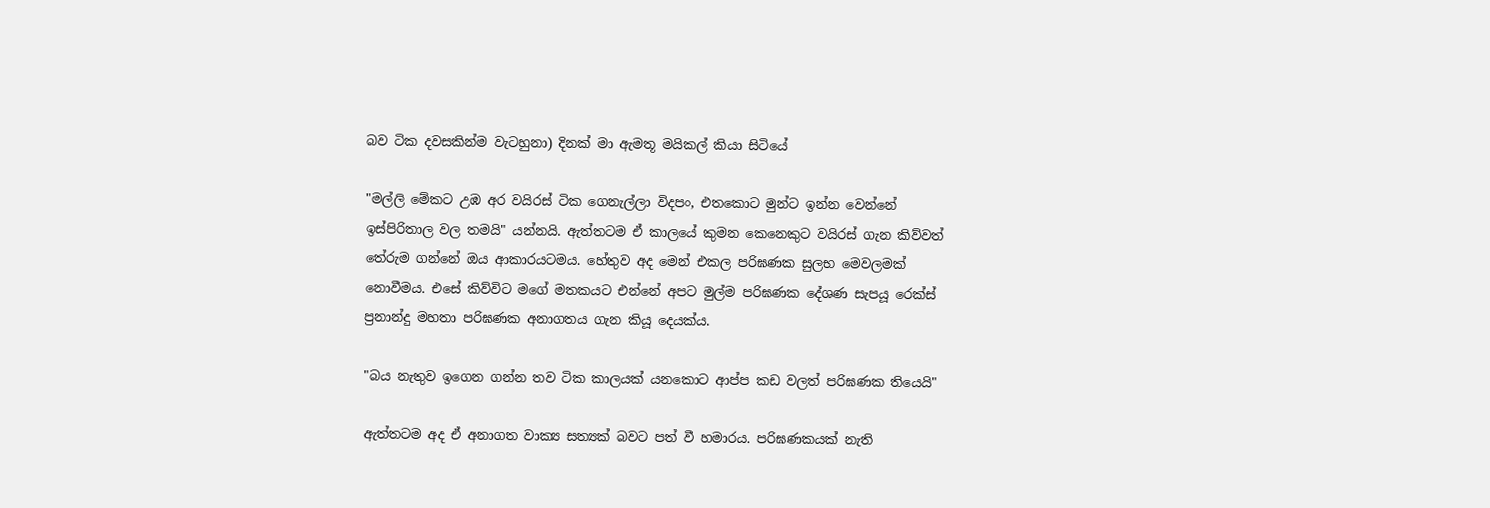බව ටික දවසකින්ම වැටහුනා) දිනක් මා ඇමතූ මයිකල් කියා සිටියේ

"මල්ලි මේකට උඹ අර වයිරස් ටික ගෙනැල්ලා විදපං, එතකොට මුන්ට ඉන්න වෙන්නේ ඉස්පිරිතාල වල තමයි" යන්නයි. ඇත්තටම ඒ කාලයේ කුමන කෙනෙකුට වයිරස් ගැන කිව්වත් තේරුම ගන්නේ ඔය ආකාරයටමය. හේතුව අද මෙන් එකල පරිඝණක සුලභ මෙවලමක් නොවීමය. එසේ කිව්විට මගේ මතකයට එන්නේ අපට මුල්ම පරිඝණක දේශණ සැපයූ රෙක්ස් ප්‍රනාන්දු මහතා පරිඝණක අනාගතය ගැන කියූ දෙයක්ය.

"බය නැතුව ඉගෙන ගන්න තව ටික කාලයක් යනකොට ආප්ප කඩ වලත් පරිඝණක තියෙයි"

ඇත්තටම අද ඒ අනාගත වාක්‍ය සත්‍යක් බවට පත් වී හමාරය. පරිඝණකයක් නැති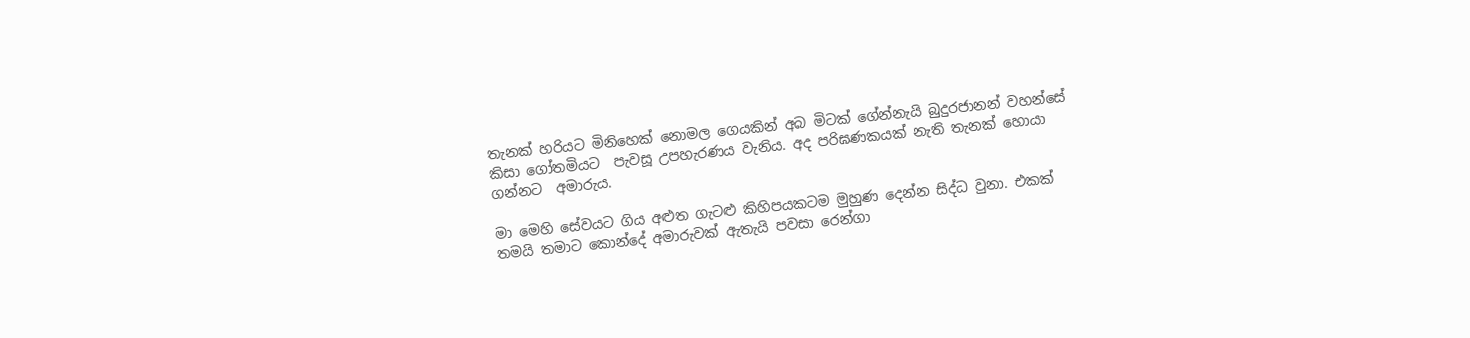තැනක් හරියට මිනිහෙක් නොමල ගෙයකින් අබ මිටක් ගේන්නැයි බුදුරජානන් වහන්සේ කිසා ගෝතමියට  පැවසූ උපහැරණය වැනිය. අද පරිඝණකයක් නැති තැනක් හොයා ගන්නට  අමාරුය.

මා මෙහි සේවයට ගිය අළුත ගැටළු කිහිපයකටම මුහුණ දෙන්න සිද්ධ වුනා. එකක් තමයි තමාට කොන්දේ අමාරුවක් ඇතැයි පවසා රෙන්ගා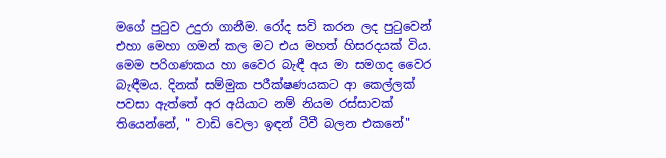මගේ පුටුව උදුරා ගානීම. රෝද සවි කරන ලද පුටුවෙන් එහා මෙහා ගමන් කල මට එය මහත් හිසරදයක් විය. මෙම පරිගණකය හා වෛර බැඳී අය මා සමගද වෛර බැඳීමය. දිනක් සම්මුක පරීක්ෂණයකට ආ කෙල්ලක් පවසා ඇත්තේ අර අයියාට නම් නියම රස්සාවක් තියෙන්නේ, " වාඩි වෙලා ඉඳන් ටීවී බලන එකනේ"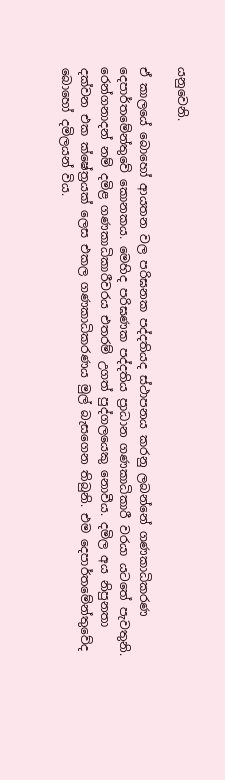යනුවෙනි.

ඒ කාලයේ බොහෝ ආයතන වල පරිඝනක පද්දතියද ස්ථාපනය කරනු ලබන්නේ ගණකාධිකරණ දෙපාර්තමේන්තුවේ කොනකය. මෙහිද පරිඝණක පද්දතිය ප්‍රාධාන ගණකාධිකාරී වරයා යටතේ පැවතුනි. රෙන්ගනාදන් නම් දමිළ ගණකාධිකාරීවරය එතරම් උගත් පුද්ගලයෙකු නොවීය. දමිල අය නිපුනතා දක්වන එක ක්ෂේත්‍රයක් ලෙස එකල ගණකාධිකරණය මුල් බැසගෙන තිබුනි. එම දෙපාර්තමේන්තුවේද බොහෝ දමිලයන් විය.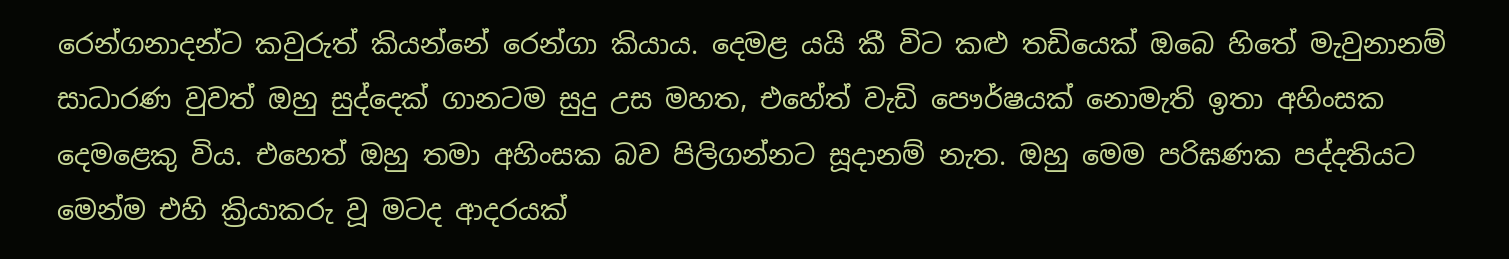රෙන්ගනාදන්ට කවුරුත් කියන්නේ රෙන්ගා කියාය. දෙමළ යයි කී විට කළු තඩියෙක් ඔබෙ හිතේ මැවුනානම් සාධාරණ වුවත් ඔහු සුද්දෙක් ගානටම සුදු උස මහත, එහේත් වැඩි පෞර්ෂයක් නොමැති ඉතා අහිංසක දෙමළෙකු විය. එහෙත් ඔහු තමා අහිංසක බව පිලිගන්නට සූදානම් නැත. ඔහු මෙම පරිඝණක පද්දතියට මෙන්ම එහි ක්‍රියාකරු වූ මටද ආදරයක්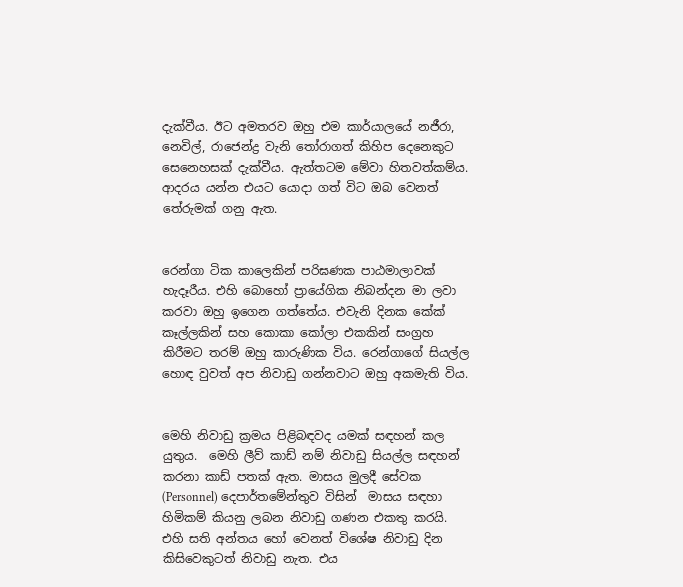දැක්වීය. ඊට අමතරව ඔහු එම කාර්යාලයේ නජීරා, නෙවිල්, රාජෙන්ද්‍ර වැනි තෝරාගත් කිහිප දෙනෙකුට සෙනෙහසක් දැක්වීය. ඇත්තටම මේවා හිතවත්කම්ය. ආදරය යන්න එයට යොදා ගත් විට ඔබ වෙනත් තේරුමක් ගනු ඇත.


රෙන්ගා ටික කාලෙකින් පරිඝණක පාඨමාලාවක් හැදෑරීය. එහි බොහෝ ප්‍රායේගික නිබන්දන මා ලවා කරවා ඔහු ඉගෙන ගත්තේය. එවැනි දිනක කේක් කෑල්ලකින් සහ කොකා කෝලා එකකින් සංග්‍රහ කිරීමට තරම් ඔහු කාරුණික විය. රෙන්ගාගේ සියල්ල හොඳ වුවත් අප නිවාඩු ගන්නවාට ඔහු අකමැති විය.


මෙහි නිවාඩු ක්‍රමය පිළිබඳවද යමක් සඳහන් කල යුතුය.  මෙහි ලීව් කාඩ් නම් නිවාඩු සියල්ල සඳහන් කරනා කාඩ් පතක් ඇත. මාසය මුලදී සේවක (Personnel) දෙපාර්තමේන්තුව විසින්  මාසය සඳහා හිමිකම් කියනු ලබන නිවාඩු ගණන එකතු කරයි. එහි සති අන්තය හෝ වෙනත් විශේෂ නිවාඩු දින කිසිවෙකුටත් නිවාඩු නැත. එය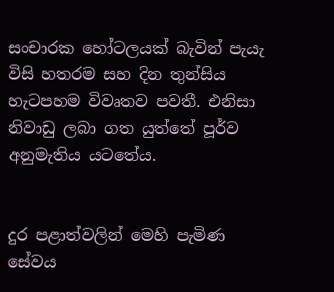සංචාරක හෝටලයක් බැවින් පැයැ විසි හතරම සහ දින තුන්සිය හැටපහම විවෘතව පවතී. එනිසා නිවාඩු ලබා ගත යුත්තේ පූර්ව අනුමැතිය යටතේය.


දුර පළාත්වලින් මෙහි පැමිණ සේවය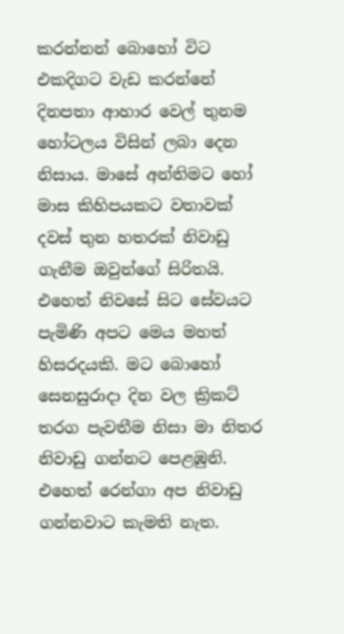කරන්නන් බොහෝ විට එකදිගට වැඩ කරන්නේ දිනපතා ආහාර වෙල් තුනම හෝටලය විසින් ලබා දෙන නිසාය. මාසේ අන්තිමට හෝ මාස කිහිපයකට වතාවක් දවස් තුන හතරක් නිවාඩු ගැනීම ඔවුන්ගේ සිරිතයි. එහෙත් නිවසේ සිට සේවයට පැමිණි අපට මෙය මහත් හිසරදයකි. මට බොහෝ සෙනසුරාදා දින වල ක්‍රිකට් තරග පැවතීම නිසා මා නිතර නිවාඩු ගන්නට පෙළඹුනි. එහෙත් රෙන්ගා අප නිවාඩු ගන්නවාට කැමති නැත.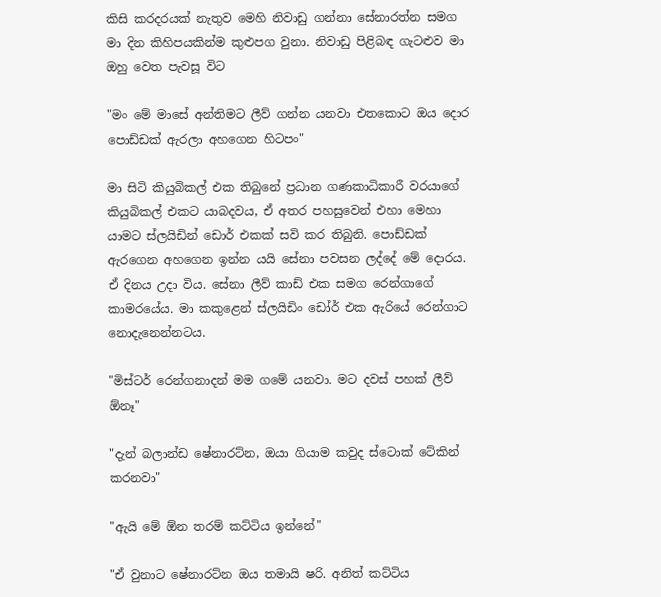කිසි කරදරයක් නැතුව මෙහි නිවාඩු ගන්නා සේනාරත්න සමග මා දින කිහිපයකින්ම කුළුපග වුනා. නිවාඩු පිළිබඳ ගැටළුව මා ඔහු වෙත පැවසූ විට

"මං මේ මාසේ අන්තිමට ලීව් ගන්න යනවා එතකොට ඔය දොර පොඩ්ඩක් ඇරලා අහගෙන හිටපං"

මා සිටි කියුබිකල් එක තිබුනේ ප්‍රධාන ගණකාධිකාරී වරයාගේ කියුබිකල් එකට යාබදවය, ඒ අතර පහසුවෙන් එහා මෙහා යාමට ස්ලයිඩින් ඩොර් එකක් සවි කර තිබුනි. පොඩ්ඩක් ඇරගෙන අහගෙන ඉන්න යයි සේනා පවසන ලද්දේ මේ දොරය. ඒ දිනය උදා විය. සේනා ලීව් කාඩ් එක සමග රෙන්ගාගේ කාමරයේය. මා කකුළෙන් ස්ලයිඩිං ඩෝර් එක ඇරියේ රෙන්ගාට නොදැනෙන්නටය.

"මිස්ටර් රෙන්ගනාදන් මම ගමේ යනවා. මට දවස් පහක් ලීව් ඕනෑ"

"දැන් බලාන්ඩ ෂේනාරට්න, ඔයා ගියාම කවුද ස්ටොක් ටේකින් කරනවා"

"ඇයි මේ ඕන තරම් කට්ටිය ඉන්නේ"

"ඒ වුනාට ෂේනාරට්න ඔය තමායි ෂරි. අනිත් කට්ටිය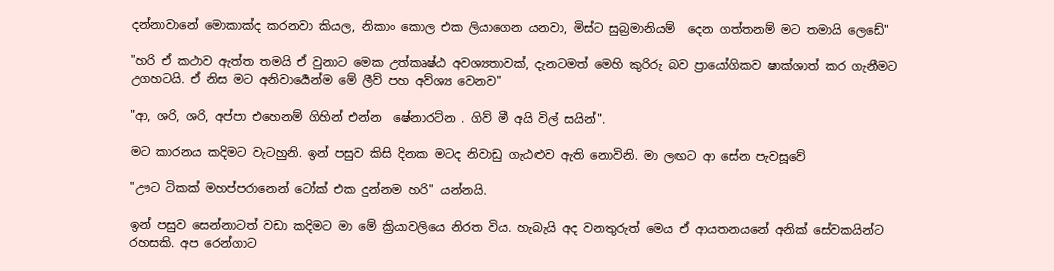දන්නාවානේ මොකාක්ද කරනවා කියල, නිකාං කොල එක ලියාගෙන යනවා, මිස්ට සුබ්‍රමානියම්  දෙන ගත්තනම් මට තමායි ලෙඩේ"

"හරි ඒ කථාව ඇත්ත තමයි ඒ වුනාට මෙක උත්කෘෂ්ඨ අවශ්‍යතාවක්, දැනටමත් මෙහි කුරිරු බව ප්‍රායෝගිකව ෂාක්ශාත් කර ගැනීමට උගහටයි. ඒ නිස මට අනිවාර්‍යෙන්ම මේ ලීව් පහ අව්ශ්‍ය වෙනව"

"ආ, ශරි, ශරි, අප්පා එහෙනම් ගිහින් එන්න  ෂේනාරට්න . ගිව් මී අයි විල් සයින්".

මට කාරනය කදිමට වැටහුනි. ඉන් පසුව කිසි දිනක මටද නිවාඩු ගැඨළුව ඇති නොවිනි. මා ලඟට ආ සේන පැවසූවේ

"ඌට ටිකක් මහප්පරානෙන් ටෝක් එක දුන්නම හරි" යන්නයි.

ඉන් පසුව සෙන්නාටත් වඩා කදිමට මා මේ ක්‍රියාවලියෙ නිරත විය. හැබැයි අද වනතුරුත් මෙය ඒ ආයතනයනේ අනික් සේවකයින්ට රහසකි. අප රෙන්ගාට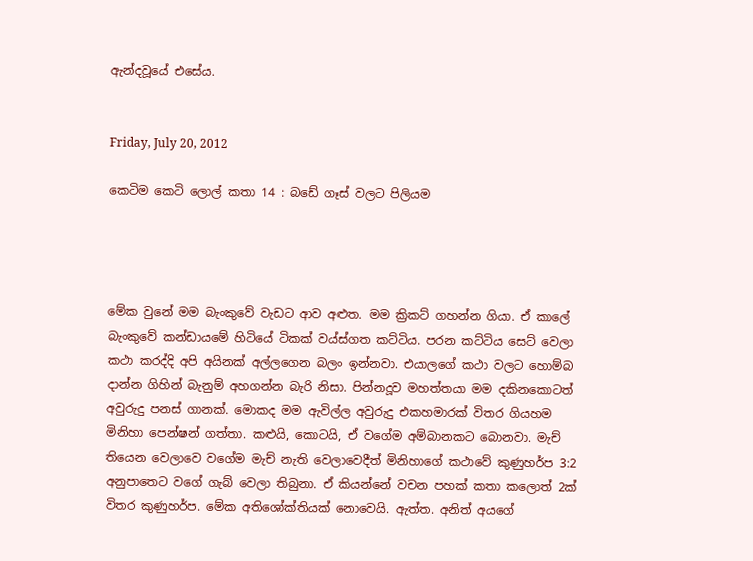ඇන්දවූයේ එසේය.


Friday, July 20, 2012

කෙටිම කෙටි ලොල් කතා 14 : බඩේ ගෑස් වලට පිලියම




මේක වුනේ මම බැංකුවේ වැඩට ආව අළුත. මම ක්‍රිකට් ගහන්න ගියා. ඒ කාලේ බැංකුවේ කන්ඩායමේ හිටියේ ටිකක් වය්ස්ගත කට්ටිය. පරන කට්ටිය සෙට් වෙලා කථා කරද්දි අපි අයිනක් අල්ලගෙන බලං ඉන්නවා. එයාලගේ කථා වලට හොම්බ දාන්න ගිහින් බැනුම් අහගන්න බැරි නිසා. පින්නදූව මහත්තයා මම දකිනකොටත් අවුරුදු පනස් ගානක්. මොකද මම ඇවිල්ල අවුරුදු එකහමාරක් විතර ගියහම මිනිහා පෙන්ෂන් ගත්තා. කළුයි, කොටයි, ඒ වගේම අම්බානකට බොනවා. මැච් තියෙන වෙලාවෙ වගේම මැච් නැති වෙලාවෙදීත් මිනිහාගේ කථාවේ කුණුහර්ප 3:2 අනුපාතෙට වගේ ගැබ් වෙලා තිබුනා. ඒ කියන්නේ වචන පහක් කතා කලොත් 2ක් විතර කුණුහර්ප. මේක අතිශෝක්තියක් නොවෙයි. ඇත්ත. අනිත් අයගේ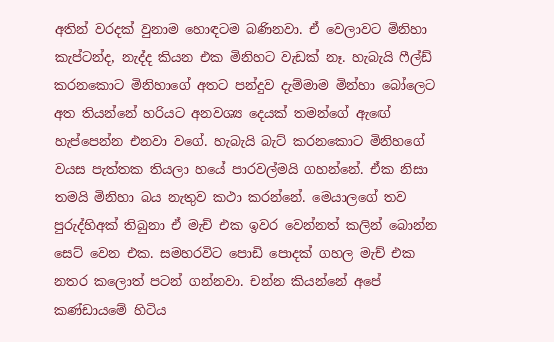අතින් වරදක් වුනාම හොඳටම බණිනවා. ඒ වෙලාවට මිනිහා කැප්ටන්ද, නැද්ද කියන එක මිනිහට වැඩක් නෑ. හැබැයි ෆීල්ඩ් කරනකොට මිනිහාගේ අතට පන්දුව දැම්මාම මින්හා බෝලෙට අත තියන්නේ හරියට අනවශ්‍ය දෙයක් තමන්ගේ ඇඟේ හැප්පෙන්න එනවා වගේ. හැබැයි බැට් කරනකොට මිනිහගේ වයස පැත්තක තියලා හයේ පාරවල්මයි ගහන්නේ. ඒක නිසා තමයි මිනිහා බය නැතුව කථා කරන්නේ. මෙයාලගේ තව පුරුද්හිඅක් තිබුනා ඒ මැච් එක ඉවර වෙන්නත් කලින් බොන්න සෙට් වෙන එක. සමහරවිට පොඩි පොදක් ගහල මැච් එක නතර කලොත් පටන් ගන්නවා. චන්න කියන්නේ අපේ කණ්ඩායමේ හිටිය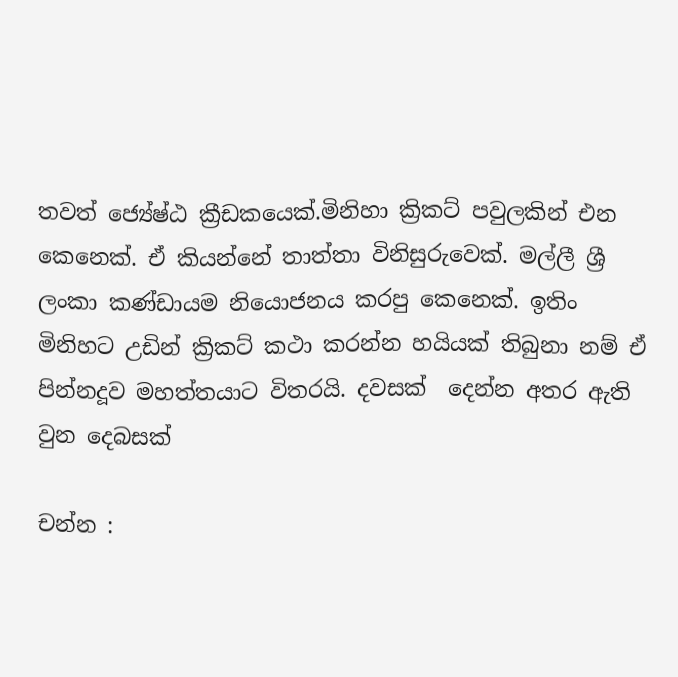තවත් ජ්‍යේෂ්ඨ ක්‍රීඩකයෙක්.මිනිහා ක්‍රිකට් පවුලකින් එන කෙනෙක්. ඒ කියන්නේ තාත්තා විනිසුරුවෙක්. මල්ලී ශ්‍රී ලංකා කණ්ඩායම නියොජනය කරපු කෙනෙක්. ඉතිං මිනිහට උඩින් ක්‍රිකට් කථා කරන්න හයියක් තිබුනා නම් ඒ පින්නදූව මහත්තයාට විතරයි. දවසක්  දෙන්න අතර ඇති වුන දෙබසක්

චන්න :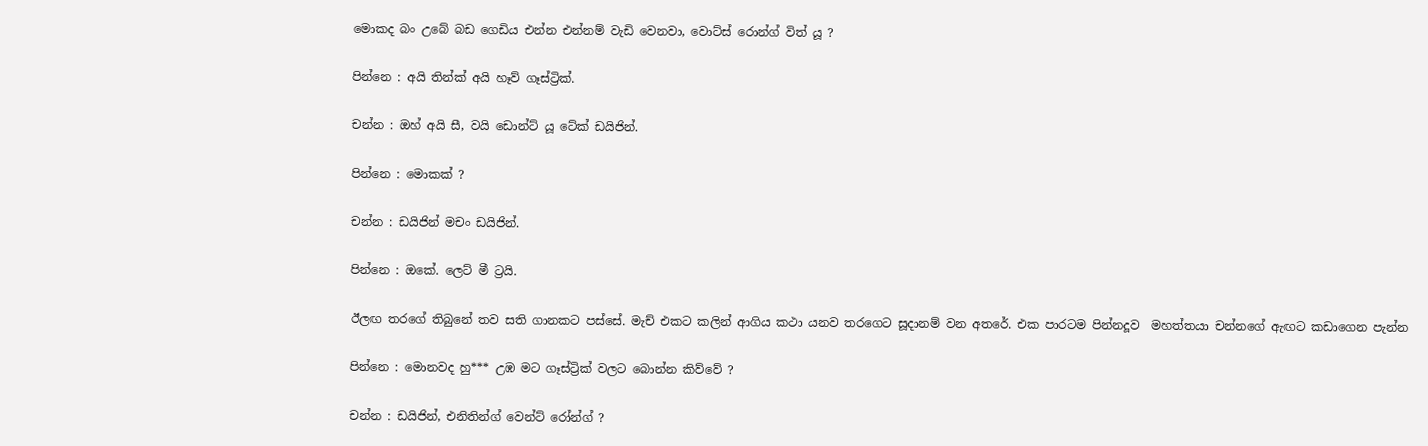මොකද බං උබේ බඩ ගෙඩිය එන්න එන්නම් වැඩි වෙනවා, වොට්ස් රොන්ග් විත් යූ ?

පින්නෙ : අයි තින්ක් අයි හෑව් ගෑස්ට්‍රික්.

චන්න : ඔහ් අයි සී, වයි ඩොන්ට් යූ ටේක් ඩයිජින්.

පින්නෙ : මොකක් ?

චන්න : ඩයිජින් මචං ඩයිජින්.

පින්නෙ : ඔකේ. ලෙට් මී ට්‍රයි.

ඊලඟ තරගේ තිබුනේ තව සති ගානකට පස්සේ. මැච් එකට කලින් ආගිය කථා යනව තරගෙට සූදානම් වන අතරේ. එක පාරටම පින්නදූව  මහත්තයා චන්නගේ ඇඟට කඩාගෙන පැන්න

පින්නෙ : මොනවද හු*** උඹ මට ගෑස්ට්‍රික් වලට බොන්න කිව්වේ ?

චන්න : ඩයිජින්, එනිතින්ග් වෙන්ට් රෝන්ග් ?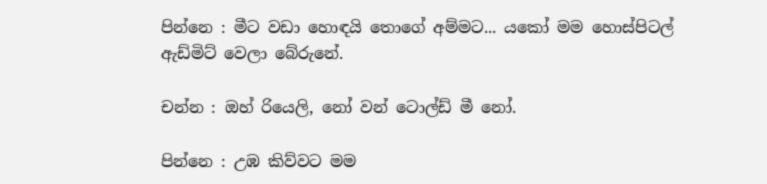පින්නෙ : මීට වඩා හොඳයි තොගේ අම්මට... යකෝ මම හොස්පිටල් ඇඩ්මිට් වෙලා බේරුනේ.

චන්න : ඔහ් රියෙලි, නෝ වන් ටොල්ඩ් මී නෝ.

පින්නෙ : උඹ කිව්වට මම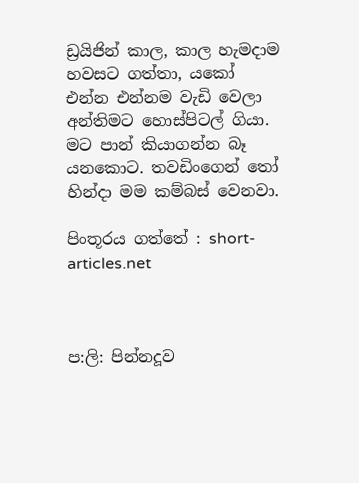ඩ්‍රයිජින් කාල, කාල හැමදාම හවසට ගත්තා, යකෝ එන්න එන්නම වැඩි වෙලා අන්තිමට හොස්පිටල් ගියා. මට පාන් කියාගන්න බෑ යනකොට. තවඩිංගෙන් තෝ හින්දා මම කම්බස් වෙනවා.

පිංතූරය ගත්තේ : short-articles.net



ප:ලි: පින්නදූව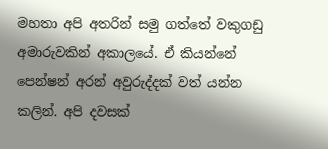මහතා අපි අතරින් සමු ගත්තේ වකුගඩු අමාරුවකින් අකාලයේ. ඒ කියන්නේ පෙන්ෂන් අරන් අවුරුද්දක් වත් යන්න කලින්. අපි දවසක්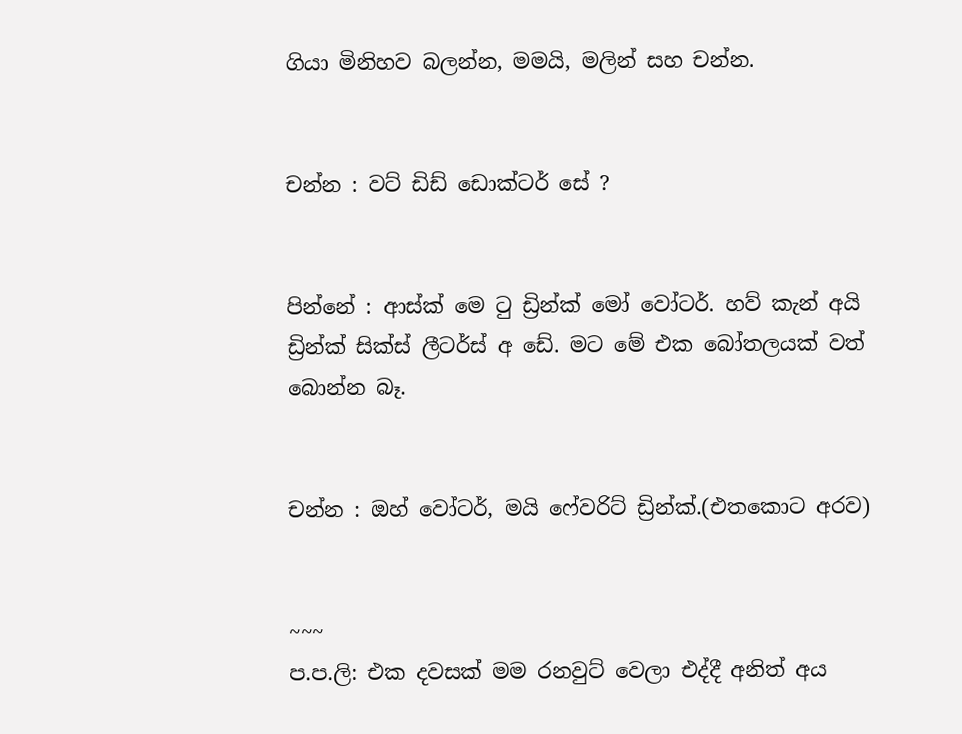ගියා මිනිහව බලන්න, මමයි, මලින් සහ චන්න.


චන්න : වට් ඩිඩ් ඩොක්ටර් සේ ?


පින්නේ : ආස්ක් මෙ ටු ඩ්‍රින්ක් මෝ වෝටර්. හව් කැන් අයි ඩ්‍රින්ක් සික්ස් ලීටර්ස් අ ඩේ. මට මේ එක බෝතලයක් වත් බොන්න බෑ.


චන්න : ඔහ් වෝටර්, මයි ෆේවරිට් ඩ්‍රින්ක්.(එතකොට අරව)


~~~
ප.ප.ලි: එක දවසක් මම රනවුට් වෙලා එද්දී අනිත් අය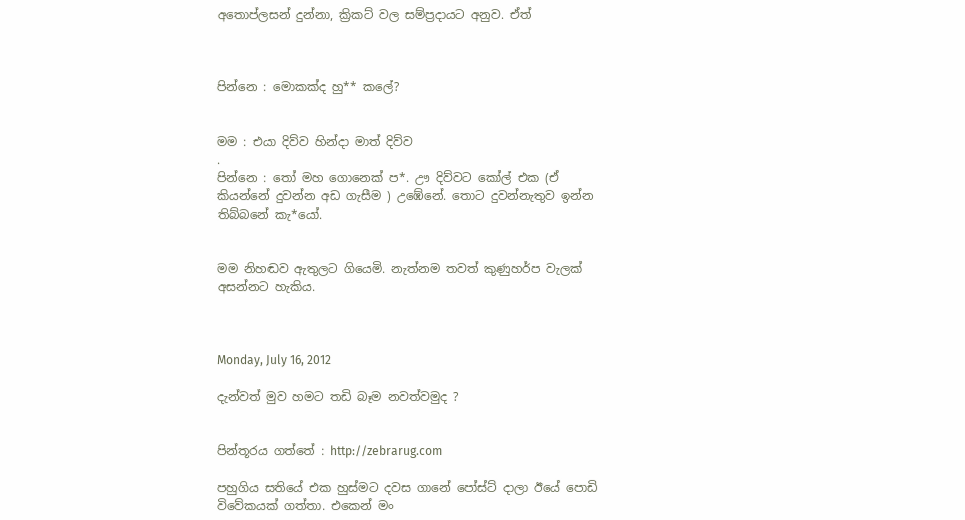අතොප්ලසන් දුන්නා, ක්‍රිකට් වල සම්ප්‍රදායට අනුව. ඒත්



පින්නෙ : මොකක්ද හු** කලේ?


මම : එයා දිව්ව හින්දා මාත් දිව්ව
.
පින්නෙ : තෝ මහ ගොනෙක් ප*. ඌ දිව්වට කෝල් එක (ඒ කියන්නේ දුවන්න අඩ ගැසීම ) උඹේනේ. තොට දුවන්නැතුව ඉන්න තිබ්බනේ කැ*යෝ.


මම නිහඬව ඇතුලට ගියෙමි. නැත්නම තවත් කුණුහර්ප වැලක් අසන්නට හැකිය.



Monday, July 16, 2012

දැන්වත් මුව හමට තඩි බෑම නවත්වමුද ?


පින්තූරය ගත්තේ : http://zebrarug.com

පහුගිය සතියේ එක හුස්මට දවස ගානේ පෝස්ට් දාලා ඊයේ පොඩි විවේකයක් ගත්තා. එකෙන් මං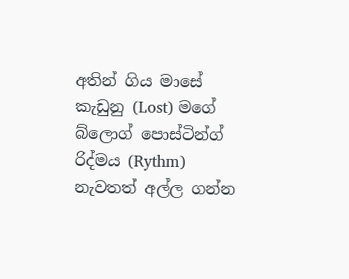අතින් ගිය මාසේ කැඩුනු (Lost) මගේ බ්ලොග් පොස්ටින්ග් රිද්මය (Rythm) නැවතත් අල්ල ගන්න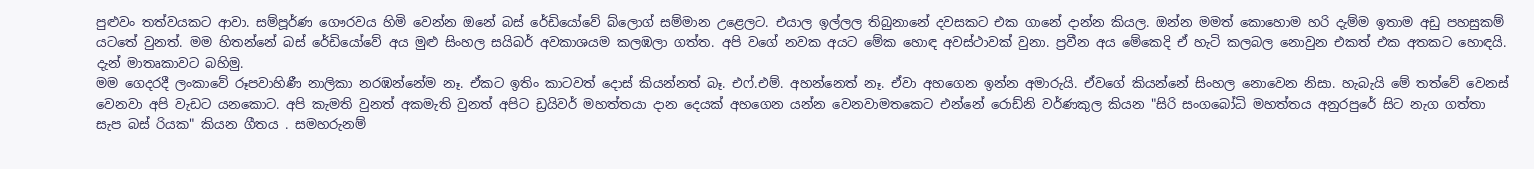පුළුවං තත්වයකට ආවා. සම්පූර්ණ ගෞරවය හිමි වෙන්න ඔනේ බස් රේඩියෝවේ බ්ලොග් සම්මාන උළෙලට. එයාල ඉල්ලල තිබුනානේ දවසකට එක ගානේ දාන්න කියල. ඔන්න මමත් කොහොම හරි දැම්ම ඉතාම අඩු පහසුකම් යටතේ වුනත්. මම හිතන්නේ බස් රේඩියෝවේ අය මුළු සිංහල සයිබර් අවකාශයම කලඹලා ගත්ත. අපි වගේ නවක අයට මේක හොඳ අවස්ථාවක් වුනා. ප්‍රවීන අය මේකෙදි ඒ හැටි කලබල නොවුන එකත් එක අතකට හොඳයි. දැන් මාතෘකාවට බහිමු.
මම ගෙදරදී ලංකාවේ රූපවාහිණී නාලිකා නරඹන්නේම නෑ. ඒකට ඉතිං කාටවත් දොස් කියන්නත් බෑ. එෆ්.එම්. අහන්නෙත් නෑ. ඒවා අහගෙන ඉන්න අමාරුයි. ඒවගේ කියන්නේ සිංහල නොවෙන නිසා. හැබැයි මේ තත්වේ වෙනස් වෙනවා අපි වැඩට යනකොට. අපි කැමති වුනත් අකමැති වුනත් අපිට ඩ්‍රයිවර් මහත්තයා දාන දෙයක් අහගෙන යන්න වෙනවාමතකෙට එන්නේ රොඩ්නි වර්ණකුල කියන "සිරි සංගබෝධි මහත්තය අනුරපුරේ සිට නැග ගත්තා සැප බස් රියක" කියන ගීතය . සමහරුනම්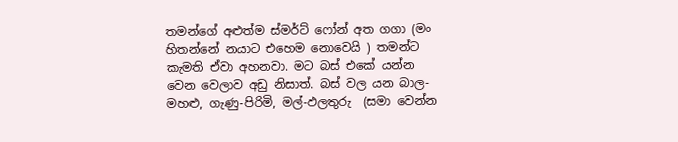තමන්ගේ අළුත්ම ස්මර්ට් ෆෝන් අත ගගා (මං හිතන්නේ නයාට එහෙම නොවෙයි ) තමන්ට කැමති ඒවා අහනවා. මට බස් එකේ යන්න වෙන වෙලාව අඩු නිසාත්. බස් වල යන බාල-මහළු, ගැණු-පිරිමි, මල්-ඵලතුරු  (සමා වෙන්න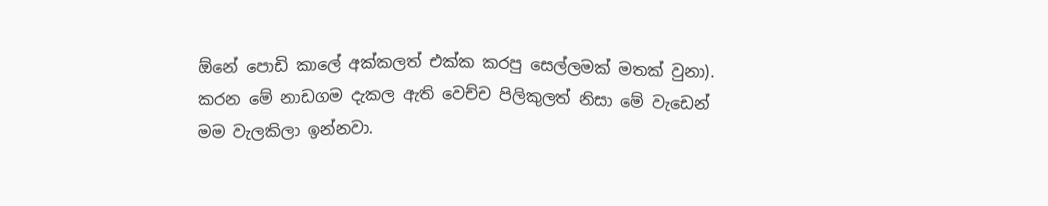ඕනේ පොඩි කාලේ අක්කලත් එක්ක කරපු සෙල්ලමක් මතක් වුනා).
කරන මේ නාඩගම දැකල ඇති වෙච්ච පිලිකුලත් නිසා මේ වැඩෙන් මම වැලකිලා ඉන්නවා.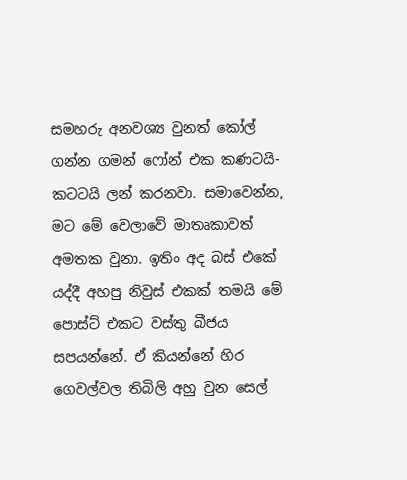සමහරු අනවශ්‍ය වුනත් කෝල් ගන්න ගමන් ෆෝන් එක කණටයි-කටටයි ලන් කරනවා. සමාවෙන්න, මට මේ වෙලාවේ මාතෘකාවත් අමතක වුනා. ඉතිං අද බස් එකේ යද්දී අහපු නිවුස් එකක් තමයි මේ පොස්ට් එකට වස්තු බීජය සපයන්නේ. ඒ කියන්නේ හිර ගෙවල්වල තිබිලි අහු වුන සෙල්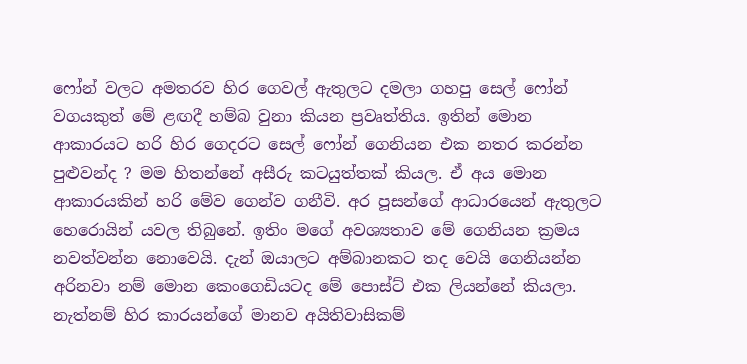ෆෝන් වලට අමතරව හිර ගෙවල් ඇතුලට දමලා ගහපු සෙල් ෆෝන් වගයකුත් මේ ළඟදී හම්බ වුනා කියන ප්‍රවෘත්තිය. ඉතින් මොන ආකාරයට හරි හිර ගෙදරට සෙල් ෆෝන් ගෙනියන එක නතර කරන්න පුළුවන්ද ? මම හිතන්නේ අසීරු කටයුත්තක් කියල. ඒ අය මොන ආකාරයකින් හරි මේව ගෙන්ව ගනීවි. අර පූසන්ගේ ආධාරයෙන් ඇතුලට හෙරොයින් යවල තිබුනේ. ඉතිං මගේ අවශ්‍යතාව මේ ගෙනියන ක්‍රමය නවත්වන්න නොවෙයි. දැන් ඔයාලට අම්බානකට තද වෙයි ගෙනියන්න අරිනවා නම් මොන කෙංගෙඩියටද මේ පොස්ට් එක ලියන්නේ කියලා. නැත්නම් හිර කාරයන්ගේ මානව අයිතිවාසිකම්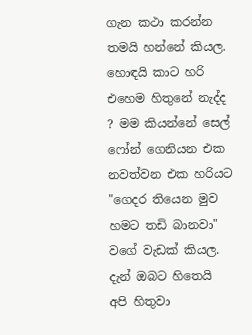ගැන කථා කරන්න තමයි හන්නේ කියල. හොඳයි කාට හරි එහෙම හිතුනේ නැද්ද ? මම කියන්නේ සෙල් ෆෝන් ගෙනියන එක නවත්වන එක හරියට "ගෙදර තියෙන මුව හමට තඩි බානවා" වගේ වැඩක් කියල. දැන් ඔබට හිතෙයි අපි හිතුවා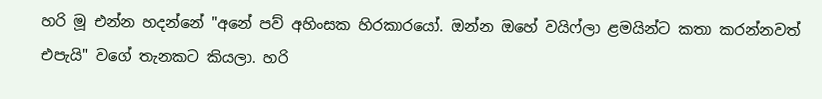හරි මූ එන්න හදන්නේ "අනේ පව් අහිංසක හිරකාරයෝ. ඔන්න ඔහේ වයිෆ්ලා ළමයින්ට කතා කරන්නවත් එපැයි" වගේ තැනකට කියලා. හරි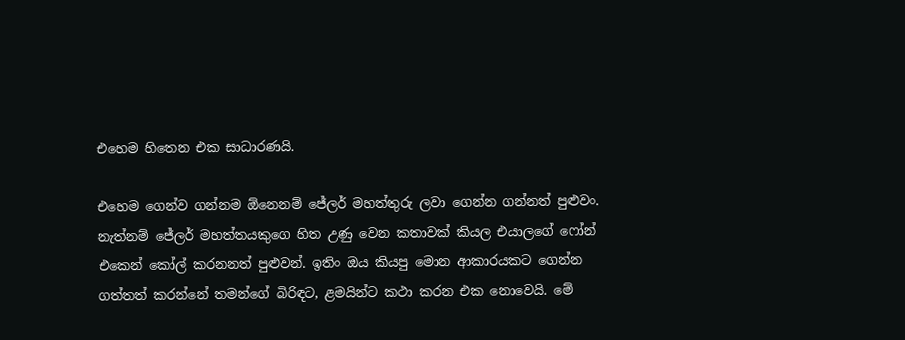එහෙම හිතෙන එක සාධාරණයි.

එහෙම ගෙන්ව ගන්නම ඕනෙනම් ජේලර් මහත්තුරු ලවා ගෙන්න ගන්නත් පුළුවං. නැත්නම් ජේලර් මහත්තයකුගෙ හිත උණු වෙන කතාවක් කියල එයාලගේ ෆෝන් එකෙන් කෝල් කරනනත් පුළුවන්. ඉතිං ඔය කියපු මොන ආකාරයකට ගෙන්න ගත්තත් කරන්නේ තමන්ගේ බිරිඳට, ළමයින්ට කථා කරන එක නොවෙයි. මේ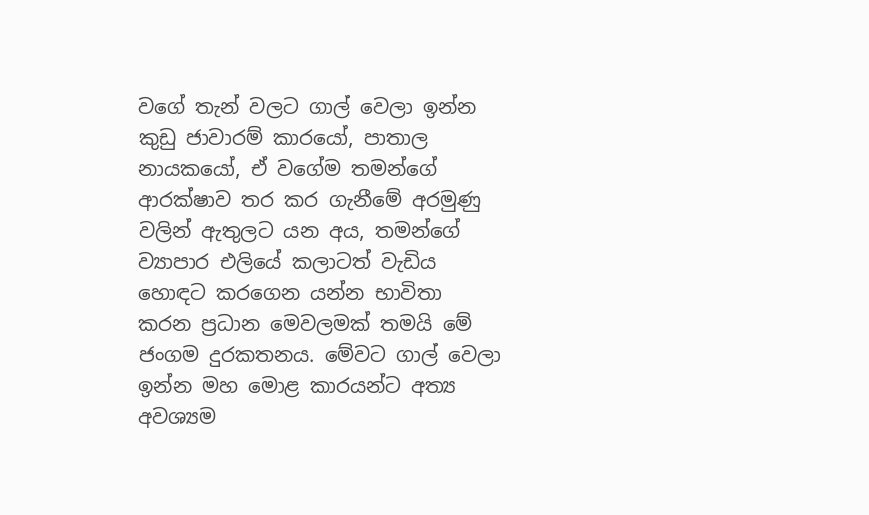වගේ තැන් වලට ගාල් වෙලා ඉන්න කුඩු ජාවාරම් කාරයෝ, පාතාල නායකයෝ, ඒ වගේම තමන්ගේ ආරක්ෂාව තර කර ගැනීමේ අරමුණු වලින් ඇතුලට යන අය, තමන්ගේ ව්‍යාපාර එලියේ කලාටත් වැඩිය හොඳට කරගෙන යන්න භාවිතා කරන ප්‍රධාන මෙවලමක් තමයි මේ ජංගම දුරකතනය. මේවට ගාල් වෙලා ඉන්න මහ මොළ කාරයන්ට අත්‍ය අවශ්‍යම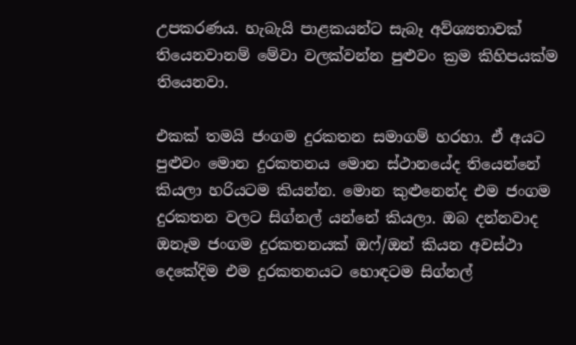උපකරණය. හැබැයි පාළකයන්ට සැබෑ අව්ශ්‍යතාවක් තියෙනවානම් මේවා වලක්වන්න පුළුවං ක්‍රම කිහිපයක්ම තියෙනවා.

එකක් තමයි ජංගම දුරකතන සමාගම් හරහා. ඒ අයට පුළුවං මොන දුරකතනය මොන ස්ථානයේද තියෙන්නේ කියලා හරියටම කියන්න. මොන කුළුනෙන්ද එම ජංගම දුරකතන වලට සිග්නල් යන්නේ කියලා. ඔබ දන්නවාද ඔනෑම ජංගම දුරකතනයක් ඔෆ්/ඔන් කියන අවස්ථා දෙකේදිම එම දුරකතනයට හොඳටම සිග්නල්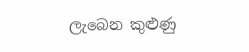ලැබෙන කුළුණු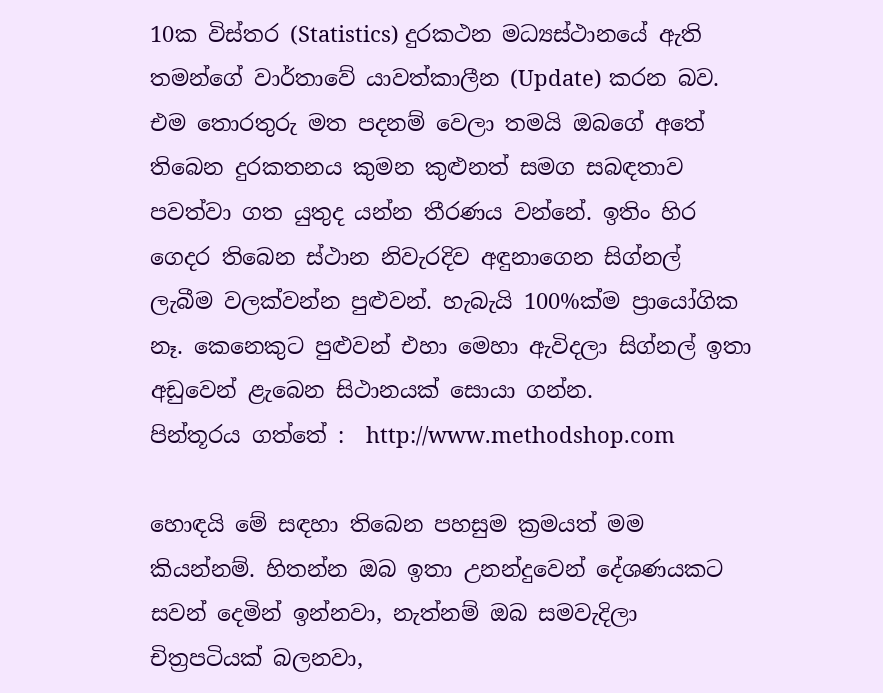10ක විස්තර (Statistics) දුරකථන මධ්‍යස්ථානයේ ඇති තමන්ගේ වාර්තාවේ යාවත්කාලීන (Update) කරන බව. එම තොරතුරු මත පදනම් වෙලා තමයි ඔබගේ අතේ තිබෙන දුරකතනය කුමන කුළුනත් සමග සබඳතාව පවත්වා ගත යුතුද යන්න තීරණය වන්නේ. ඉතිං හිර ගෙදර තිබෙන ස්ථාන නිවැරදිව අඳුනාගෙන සිග්නල් ලැබීම වලක්වන්න පුළුවන්. හැබැයි 100%ක්ම ප්‍රායෝගික නෑ. කෙනෙකුට පුළුවන් එහා මෙහා ඇවිදලා සිග්නල් ඉතා අඩුවෙන් ළැබෙන සිථානයක් සොයා ගන්න.
පින්තූරය ගත්තේ :  http://www.methodshop.com

හොඳයි මේ සඳහා තිබෙන පහසුම ක්‍රමයත් මම කියන්නම්. හිතන්න ඔබ ඉතා උනන්දුවෙන් දේශණයකට සවන් දෙමින් ඉන්නවා, නැත්නම් ඔබ සමවැදිලා චිත්‍රපටියක් බලනවා,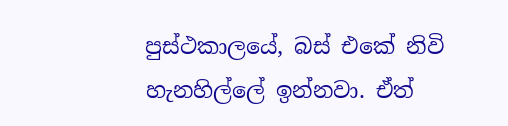පුස්ථකාලයේ, බස් එකේ නිවි හැනහිල්ලේ ඉන්නවා. ඒත්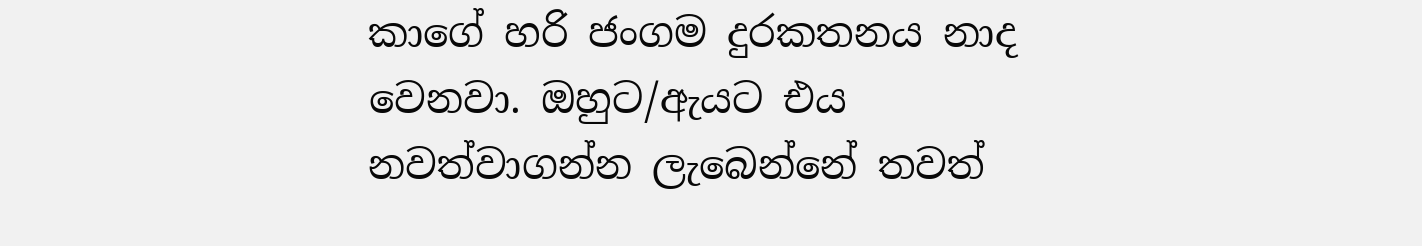කාගේ හරි ජංගම දුරකතනය නාද වෙනවා. ඔහුට/ඇයට එය නවත්වාගන්න ලැබෙන්නේ තවත්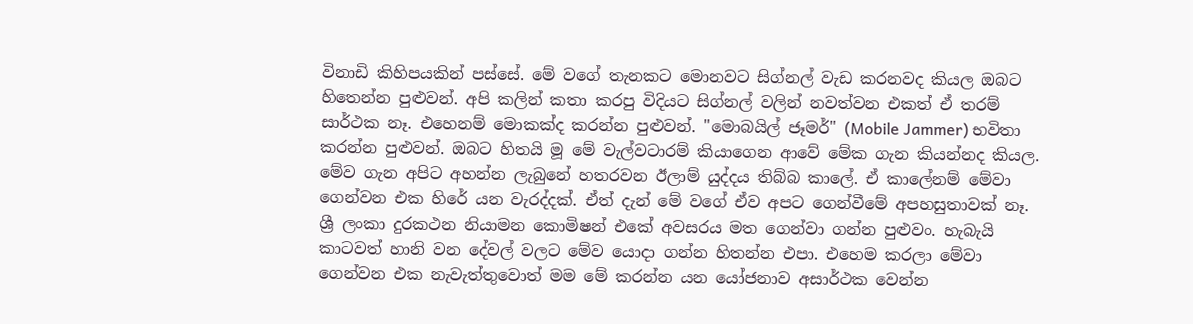විනාඩි කිහිපයකින් පස්සේ. මේ වගේ තැනකට මොනවට සිග්නල් වැඩ කරනවද කියල ඔබට හිතෙන්න පුළුවන්. අපි කලින් කතා කරපු විදියට සිග්නල් වලින් නවත්වන එකත් ඒ තරම් සාර්ථක නෑ. එහෙනම් මොකක්ද කරන්න පුළුවන්. "මොබයිල් ජෑමර්" (Mobile Jammer) භවිතා කරන්න පුළුවන්. ඔබට හිතයි මූ මේ වැල්වටාරම් කියාගෙන ආවේ මේක ගැන කියන්නද කියල.
මේව ගැන අපිට අහන්න ලැබුනේ හතරවන ඊලාම් යුද්දය තිබ්බ කාලේ. ඒ කාලේනම් මේවා ගෙන්වන එක හිරේ යන වැරද්දක්. ඒත් දැන් මේ වගේ ඒව අපට ගෙන්වීමේ අපහසුතාවක් නෑ. ශ්‍රී ලංකා දුරකථන නියාමන කොමිෂන් එකේ අවසරය මත ගෙන්වා ගන්න පුළුවං. හැබැයි කාටවත් හානි වන දේවල් වලට මේව යොදා ගන්න හිතන්න එපා. එහෙම කරලා මේවා ගෙන්වන එක නැවැත්තුවොත් මම මේ කරන්න යන යෝජනාව අසාර්ථක වෙන්න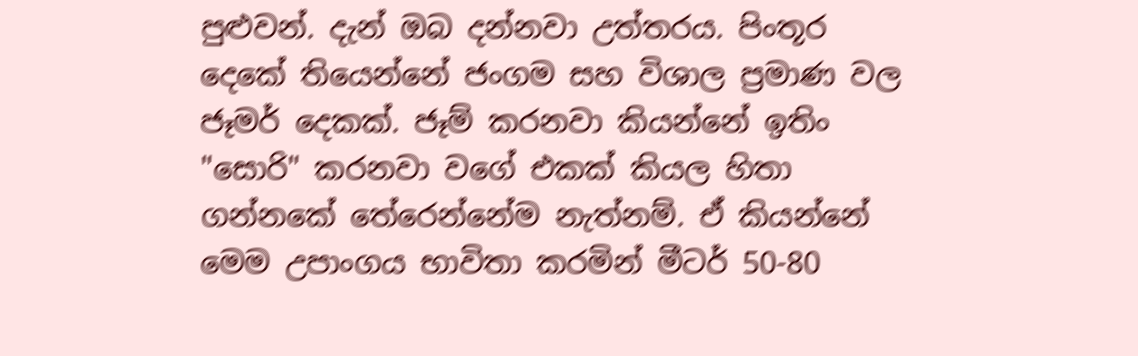පුළුවන්. දැන් ඔබ දන්නවා උත්තරය. පිංතූර දෙකේ තියෙන්නේ ජංගම සහ විශාල ප්‍රමාණ වල ජෑමර් දෙකක්. ජෑම් කරනවා කියන්නේ ඉතිං "සොරි" කරනවා වගේ එකක් කියල හිතා ගන්නකේ තේරෙන්නේම නැත්නම්. ඒ කියන්නේ මෙම උපාංගය භාවිතා කරමින් මීටර් 50-80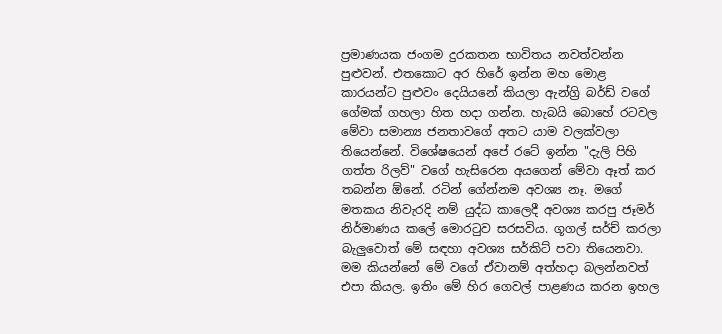ප්‍රමාණයක ජංගම දුරකතන භාවිතය නවත්වන්න පුළුවන්. එතකොට අර හිරේ ඉන්න මහ මොළ කාරයන්ට පුළුවං දෙයියනේ කියලා ඇන්ග්‍රි බර්ඩ් වගේ ගේමක් ගහලා හිත හදා ගන්න. හැබයි බොහේ රටවල මේවා සමාන්‍ය ජනතාවගේ අතට යාම වලක්වලා තියෙන්නේ. විශේෂයෙන් අපේ රටේ ඉන්න "දැලි පිහි ගත්ත රිලව්" වගේ හැසිරෙන අයගෙන් මේවා ඈත් කර තබන්න ඕනේ. රටින් ගේන්නම අවශ්‍ය නෑ. මගේ මතකය නිවැරදි නම් යුද්ධ කාලෙදී අවශ්‍ය කරපු ජෑමර් නිර්මාණය කලේ මොරටුව සරසවිය. ගූගල් සර්ච් කරලා බැලුවොත් මේ සඳහා අවශ්‍ය සර්කිට් පවා තියෙනවා. මම කියන්නේ මේ වගේ ඒවානම් අත්හදා බලන්නවත් එපා කියල. ඉතිං මේ හිර ගෙවල් පාළණය කරන ඉහල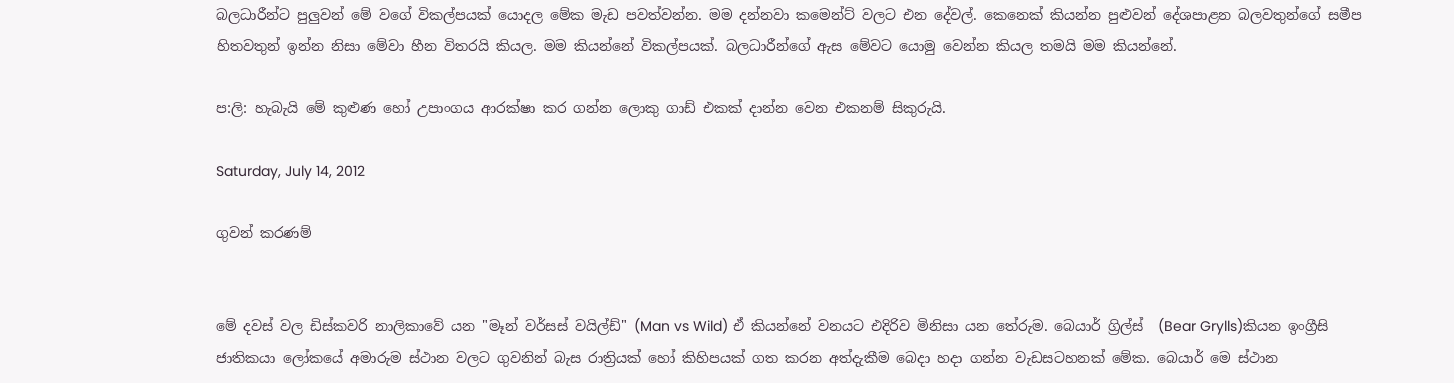බලධාරීන්ට පුලුවන් මේ වගේ විකල්පයක් යොදල මේක මැඩ පවත්වන්න. මම දන්නවා කමෙන්ට් වලට එන දේවල්. කෙනෙක් කියන්න පුළුවන් දේශපාළන බලවතුන්ගේ සමීප හිතවතුන් ඉන්න නිසා මේවා හීන විතරයි කියල. මම කියන්නේ විකල්පයක්. බලධාරීන්ගේ ඇස මේවට යොමු වෙන්න කියල තමයි මම කියන්නේ.

ප:ලි: හැබැයි මේ කුළුණ හෝ උපාංගය ආරක්ෂා කර ගන්න ලොකු ගාඩ් එකක් දාන්න වෙන එකනම් සිකුරුයි.

Saturday, July 14, 2012

ගුවන් කරණම්


මේ දවස් වල ඩිස්කවරි නාලිකාවේ යන "මෑන් වර්සස් වයිල්ඩ්" (Man vs Wild) ඒ කියන්නේ වනයට එදිරිව මිනිසා යන තේරුම. බෙයාර් ග්‍රිල්ස්  (Bear Grylls)කියන ඉංග්‍රීසි ජාතිකයා ලෝකයේ අමාරුම ස්ථාන වලට ගුවනින් බැස රාත්‍රියක් හෝ කිහිපයක් ගත කරන අත්දැකීම බෙදා හදා ගන්න වැඩසටහනක් මේක. බෙයාර් මෙ ස්ථාන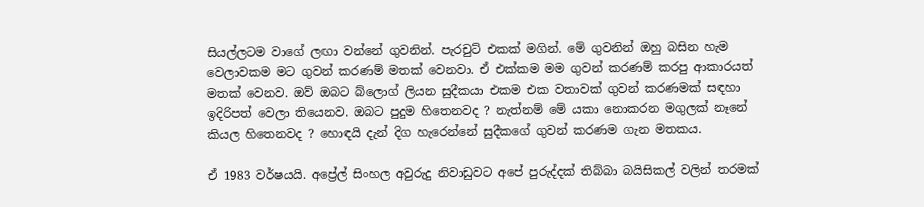සියල්ලටම වාගේ ලඟා වන්නේ ගුවනින්. පැරචුට් එකක් මගින්. මේ ගුවනින් ඔහු බසින හැම වෙලාවකම මට ගුවන් කරණම් මතක් වෙනවා. ඒ එක්කම මම ගුවන් කරණම් කරපු ආකාරයත් මතක් වෙනව. ඔව් ඔබට බ්ලොග් ලියන සුදීකයා එකම එක වතාවක් ගුවන් කරණමක් සඳහා ඉදිරිපත් වෙලා තියෙනව. ඔබට පුදුම හිතෙනවද ? නැත්නම් මේ යකා නොකරන මගුලක් නෑනේ කියල හිතෙනවද ? හොඳයි දැන් දිග හැරෙන්නේ සුදීකගේ ගුවන් කරණම ගැන මතකය.

ඒ 1983 වර්ෂයයි. අප්‍රේල් සිංහල අවුරුදු නිවාඩුවට අපේ පුරුද්දක් තිබ්බා බයිසිකල් වලින් තරමක්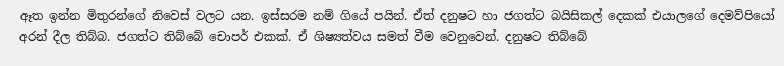ඈත ඉන්න මිතුරන්ගේ නිවෙස් වලට යන. ඉස්සරම නම් ගියේ පයින්. ඒත් දනුෂට හා ජගත්ට බයිසිකල් දෙකක් එයාලගේ දෙමව්පියෝ අරන් දීල තිබ්බ. ජගත්ට තිබ්බේ චොපර් එකක්. ඒ ශිෂ්‍යත්වය සමත් වීම වෙනුවෙන්. දනුෂට තිබ්බේ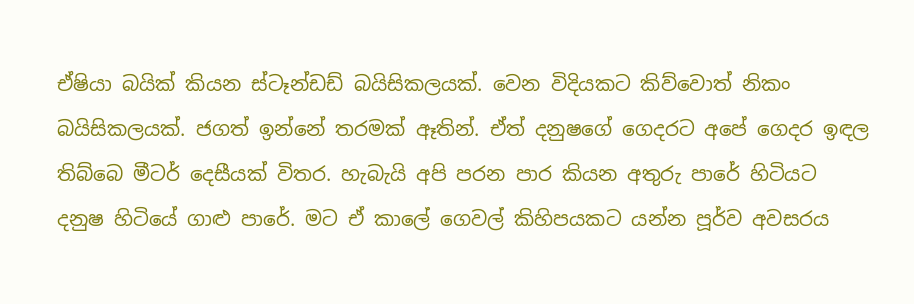ඒෂියා බයික් කියන ස්ටෑන්ඩඩ් බයිසිකලයක්. වෙන විදියකට කිව්වොත් නිකං බයිසිකලයක්. ජගත් ඉන්නේ තරමක් ඈතින්. ඒත් දනුෂගේ ගෙදරට අපේ ගෙදර ඉඳල තිබ්බෙ මීටර් දෙසීයක් විතර. හැබැයි අපි පරන පාර කියන අතුරු පාරේ හිටියට දනුෂ හිටියේ ගාළු පාරේ. මට ඒ කාලේ ගෙවල් කිහිපයකට යන්න පූර්ව අවසරය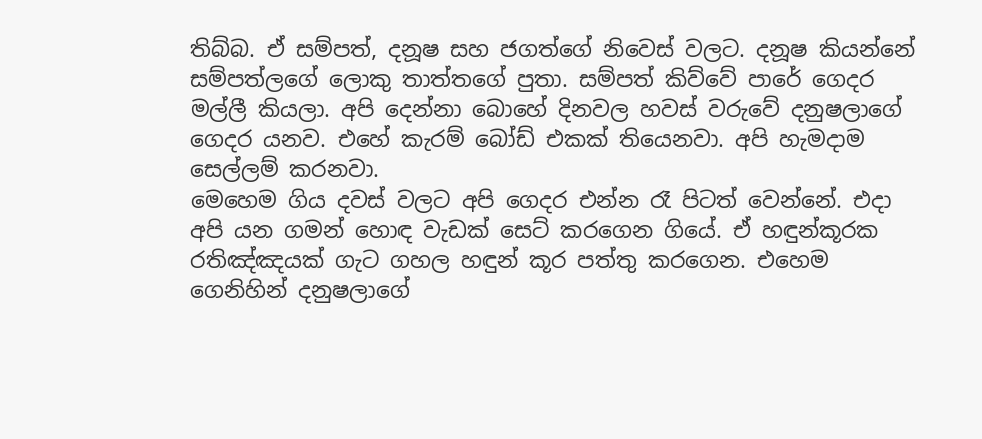තිබ්බ. ඒ සම්පත්, දනූෂ සහ ජගත්ගේ නිවෙස් වලට. දනූෂ කියන්නේ සම්පත්ලගේ ලොකු තාත්තගේ පුතා. සම්පත් කිව්වේ පාරේ ගෙදර මල්ලී කියලා. අපි දෙන්නා බොහේ දිනවල හවස් වරුවේ දනුෂලාගේ ගෙදර යනව. එහේ කැරම් බෝඩ් එකක් තියෙනවා. අපි හැමදාම සෙල්ලම් කරනවා.
මෙහෙම ගිය දවස් වලට අපි ගෙදර එන්න රෑ පිටත් වෙන්නේ. එදා අපි යන ගමන් හොඳ වැඩක් සෙට් කරගෙන ගියේ. ඒ හඳුන්කූරක රතිඤ්ඤයක් ගැට ගහල හඳුන් කූර පත්තු කරගෙන. එහෙම ගෙනිහින් දනුෂලාගේ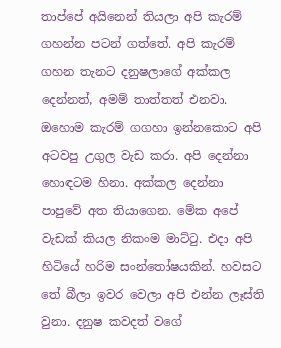තාප්පේ අයිනෙන් තියලා අපි කැරම් ගහන්න පටන් ගත්තේ. අපි කැරම් ගහන තැනට දනුෂලාගේ අක්කල දෙන්නත්, අමම් තාත්තත් එනවා. ඔහොම කැරම් ගගහා ඉන්නකොට අපි අටවපු උගුල වැඩ කරා. අපි දෙන්නා හොඳටම හිනා. අක්කල දෙන්නා පාපුවේ අත තියාගෙන. මේක අපේ වැඩක් කියල නිකංම මාට්ටු. එදා අපි හිටියේ හරිම සංන්තෝෂයකින්. හවසට තේ බීලා ඉවර වෙලා අපි එන්න ලෑස්ති වුනා. දනුෂ කවදත් වගේ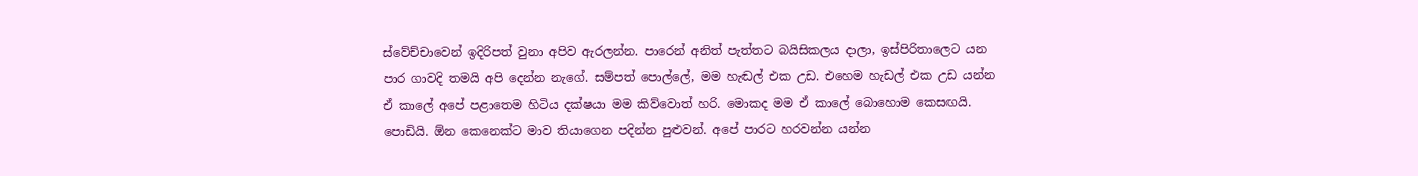ස්වේච්චාවෙන් ඉදිරිපත් වුනා අපිව ඇරලන්න. පාරෙන් අනිත් පැත්තට බයිසිකලය දාලා, ඉස්පිරිතාලෙට යන පාර ගාවදි තමයි අපි දෙන්න නැගේ. සම්පත් පොල්ලේ, මම හැඬල් එක උඩ. එහෙම හැඩල් එක උඩ යන්න ඒ කාලේ අපේ පළාතෙම හිටිය දක්ෂයා මම කිව්වොත් හරි. මොකද මම ඒ කාලේ බොහොම කෙසඟයි. පොඩියි. ඕන කෙනෙක්ට මාව තියාගෙන පදින්න පුළුවන්. අපේ පාරට හරවන්න යන්න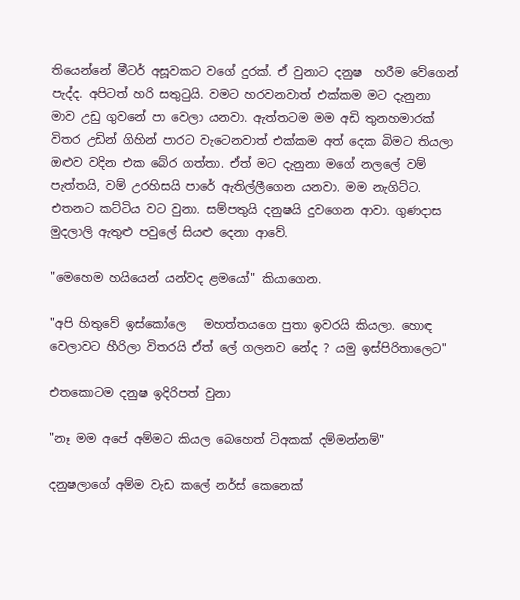තියෙන්නේ මීටර් අසූවකට වගේ දුරක්. ඒ වුනාට දනුෂ  හරීම වේගෙන් පැද්ද. අපිටත් හරි සතුටුයි. වමට හරවනවාත් එක්කම මට දැනුනා මාව උඩු ගුවනේ පා වෙලා යනවා. ඇත්තටම මම අඩි තුනහමාරක් විතර උඩින් ගිහින් පාරට වැටෙනවාත් එක්කම අත් දෙක බිමට තියලා ඔළුව වදින එක බේර ගත්තා. ඒත් මට දැනුනා මගේ නලලේ වම් පැත්තයි, වම් උරහිසයි පාරේ ඇතිල්ලීගෙන යනවා. මම නැගිට්ට. එතනට කට්ටිය වට වුනා. සම්පතුයි දනුෂයි දුවගෙන ආවා. ගුණදාස මුදලාලි ඇතුළු පවුලේ සියළු දෙනා ආවේ.

"මෙහෙම හයියෙන් යන්වද ළමයෝ" කියාගෙන.

"අපි හිතුවේ ඉස්කෝලෙ   මහත්තයගෙ පුතා ඉවරයි කියලා. හොඳ වෙලාවට හීරිලා විතරයි ඒත් ලේ ගලනව නේද ? යමු ඉස්පිරිතාලෙට"

එතකොටම දනුෂ ඉදිරිපත් වුනා

"නෑ මම අපේ අම්මට කියල බෙහෙත් ටිඅකක් දම්මන්නම්"

දනුෂලාගේ අම්ම වැඩ කලේ නර්ස් කෙනෙක්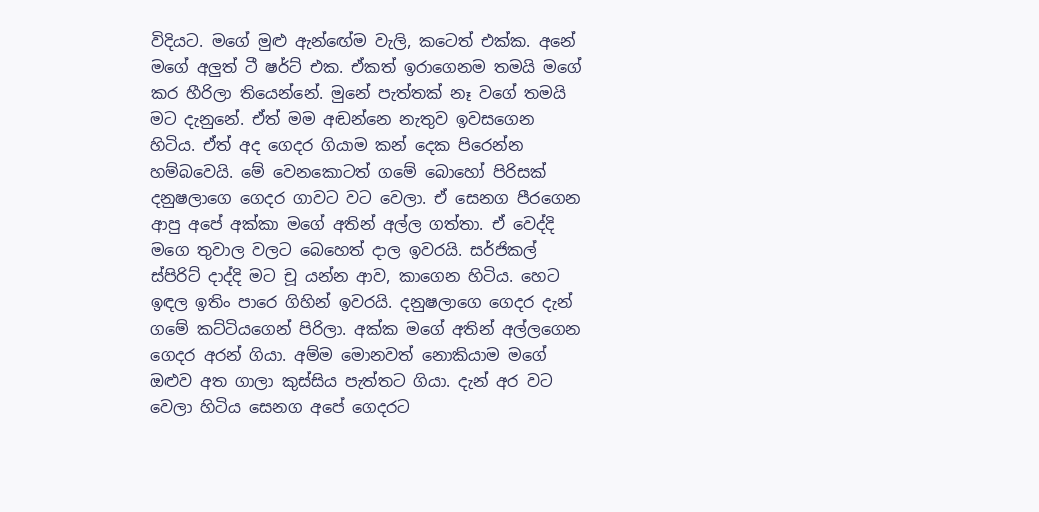විදියට. මගේ මුළු ඇන්ඟේම වැලි, කටෙත් එක්ක. අනේ මගේ අලුත් ටී ෂර්ට් එක. ඒකත් ඉරාගෙනම තමයි මගේ කර හීරිලා තියෙන්නේ. මුනේ පැත්තක් නෑ වගේ තමයි මට දැනුනේ. ඒත් මම අඬන්නෙ නැතුව ඉවසගෙන හිටිය. ඒත් අද ගෙදර ගියාම කන් දෙක පිරෙන්න හම්බවෙයි. මේ වෙනකොටත් ගමේ බොහෝ පිරිසක් දනුෂලාගෙ ගෙදර ගාවට වට වෙලා. ඒ සෙනග පීරගෙන ආපු අපේ අක්කා මගේ අතින් අල්ල ගත්තා. ඒ වෙද්දි මගෙ තුවාල වලට බෙහෙත් දාල ඉවරයි. සර්ජිකල් ස්පිරිට් දාද්දි මට චූ යන්න ආව, කාගෙන හිටිය. හෙට ඉඳල ඉතිං පාරෙ ගිහින් ඉවරයි. දනුෂලාගෙ ගෙදර දැන් ගමේ කට්ටියගෙන් පිරිලා. අක්ක මගේ අතින් අල්ලගෙන ගෙදර අරන් ගියා. අම්ම මොනවත් නොකියාම මගේ ඔළුව අත ගාලා කුස්සිය පැත්තට ගියා. දැන් අර වට වෙලා හිටිය සෙනග අපේ ගෙදරට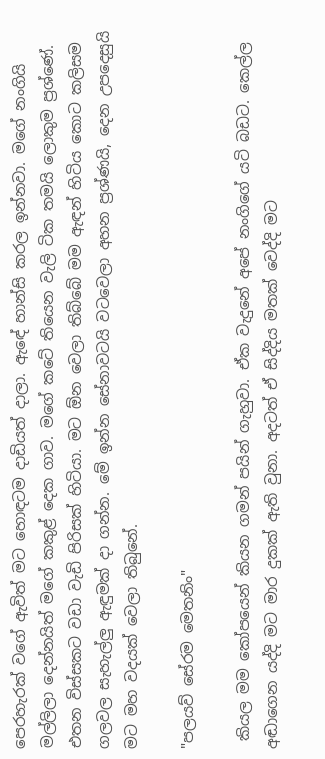පෙරහැරක් වගේ ඇවිත් මට හොඳටම දාඩියත් දාලා. ඇඳේ හාන්සි කරල ඉන්නවා. මගේ නංගියි මල්ලිලා දෙන්නයිත් මගේ කකුළ් දෙක ගාව. මගේ කටේ තියෙන වැලි ටික තමයි ලොකුම ප්‍රශ්ණේ. එතන විස්සකට වඩා වැඩි පිරිසක් හිටියා. මට ඕන වෙලා තිබ්බේ මම ඇඳන් හිටිය කොට කලිසම ගලවල සැහැල්ලු ඇඳුමක් දා ගන්න. මේ ඉන්න සේනාවටයි වටවෙලා අහන ප්‍රශ්ණයි, දෙන උපදෙසුයි මට මහ වදයක් වෙලා තිබුනේ.

"පලයව් සේරම මෙතනිං"

 කියල මම කෝපයෙන් කියන ගමන් පයින් ගැහුවා. ඒක වැදුනේ අපේ නංගිගේ යටි බඩට. කෙල්ල අඬාගෙන යද්දි මට මාර දුකක් ඇති වුනා. අදටත් ඒ සිද්දිය මතක් වෙද්දි මට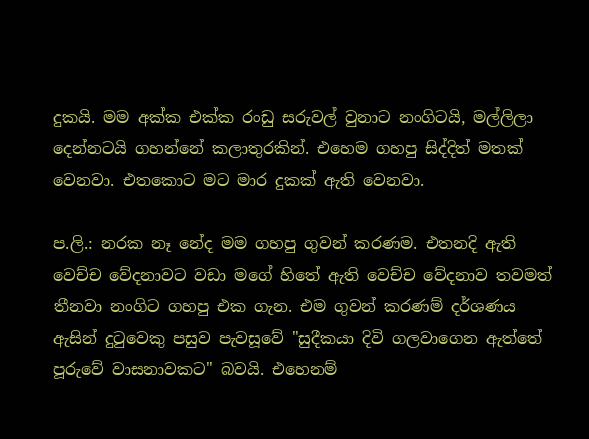දුකයි. මම අක්ක එක්ක රංඩු සරුවල් වුනාට නංගිටයි, මල්ලිලා දෙන්නටයි ගහන්නේ කලාතුරකින්. එහෙම ගහපු සිද්දිත් මතක් වෙනවා. එතකොට මට මාර දුකක් ඇති වෙනවා.

ප.ලි.: නරක නෑ නේද මම ගහපු ගුවන් කරණම. එතනදි ඇති වෙච්ච වේදනාවට වඩා මගේ හිතේ ඇති වෙච්ච වේදනාව තවමත් තීනවා නංගිට ගහපු එක ගැන. එම ගුවන් කරණම් දර්ශණය ඇසින් දුටුවෙකු පසුව පැවසූවේ "සුදීකයා දිවි ගලවාගෙන ඇත්තේ පූරුවේ වාසනාවකට" බවයි. එහෙනම්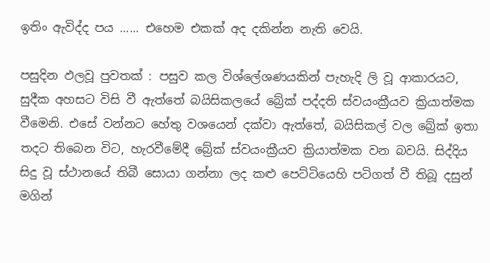ඉතිං ඇවිද්ද පය ...... එහෙම එකක් අද දකින්න නැති වෙයි.

පසුදින ඵලවූ පුවතක් : පසුව කල විශ්ලේශණයකින් පැහැදි ලි වූ ආකාරයට, සුදීක අහසට විසි වී ඇත්තේ බයිසිකලයේ බ්‍රේක් පද්දති ස්වයංක්‍රීයව ක්‍රියාත්මක වීමෙනි. එසේ වන්නට හේතු වශයෙන් දක්වා ඇත්තේ, බයිසිකල් වල බ්‍රේක් ඉතා තදට තිබෙන විට, හැරවීමේදී බ්‍රේක් ස්වයංක්‍රීයව ක්‍රියාත්මක වන බවයි. සිද්දිය සිදු වූ ස්ථානයේ තිබී සොයා ගන්නා ලද කළු පෙට්ටියෙහි පටිගත් වී තිබූ දසුන් මගින්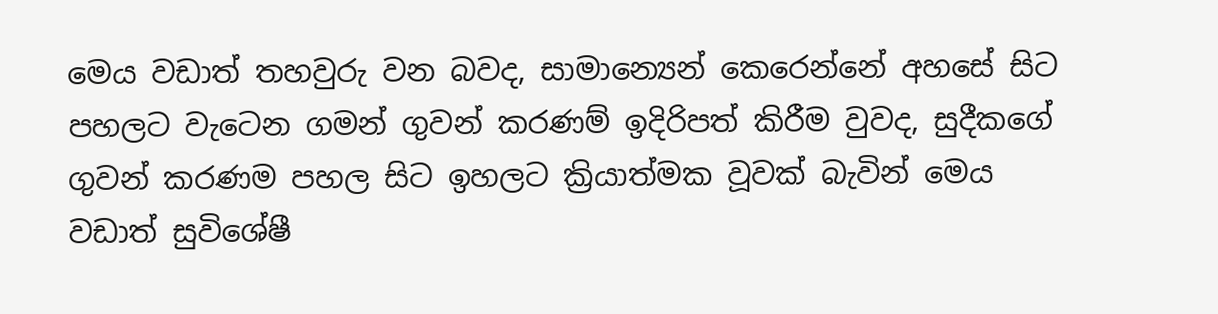මෙය වඩාත් තහවුරු වන බවද, සාමාන්‍යෙන් කෙරෙන්නේ අහසේ සිට පහලට වැටෙන ගමන් ගුවන් කරණම් ඉදිරිපත් කිරීම වුවද, සුදීකගේ ගුවන් කරණම පහල සිට ඉහලට ක්‍රියාත්මක වූවක් බැවින් මෙය වඩාත් සුවිශේෂී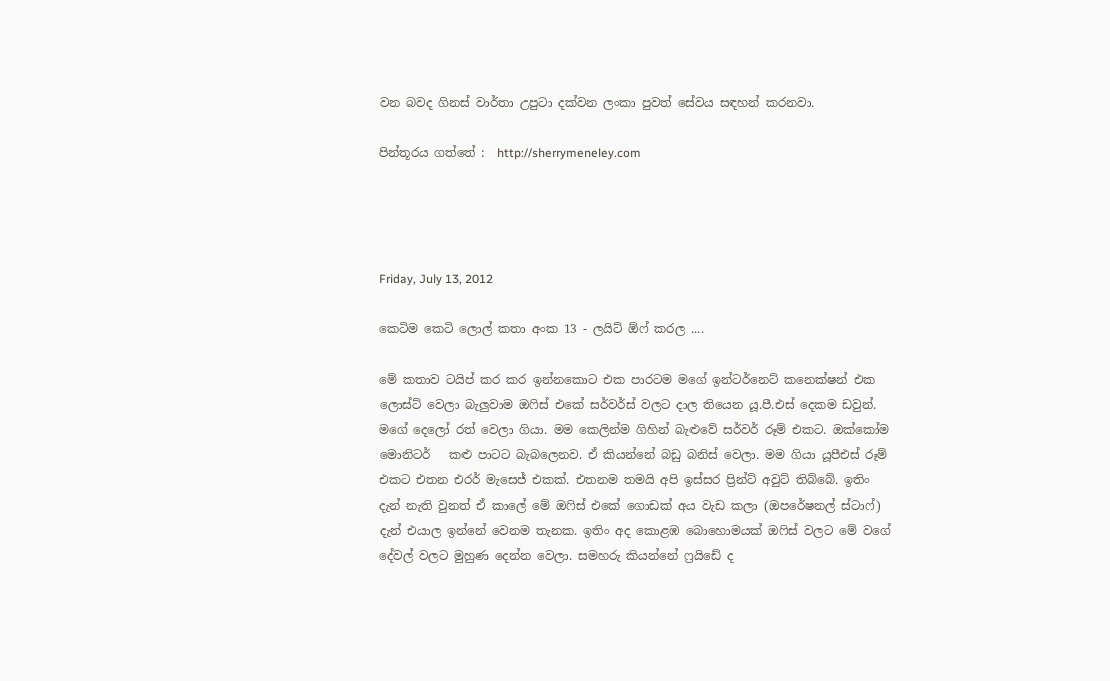වන බවද ගිනස් වාර්තා උපුටා දක්වන ලංකා පුවත් සේවය සඳහන් කරනවා.

පින්තූරය ගත්තේ :  http://sherrymeneley.com




Friday, July 13, 2012

කෙටිම කෙටි ලොල් කතා අංක 13 - ලයිට් ඕෆ් කරල ....

මේ කතාව ටයිප් කර කර ඉන්නකොට එක පාරටම මගේ ඉන්ටර්නෙට් කනෙක්ෂන් එක ලොස්ට් වෙලා බැලුවාම ඔෆිස් එකේ සර්වර්ස් වලට දාල තියෙන යූ.පී.එස් දෙකම ඩවුන්. මගේ දෙලෝ රත් වෙලා ගියා. මම කෙලින්ම ගිහින් බැළුවේ සර්වර් රූම් එකට. ඔක්කෝම මොනිටර්   කළු පාටට බැබලෙනව. ඒ කියන්නේ බඩු බනිස් වෙලා. මම ගියා යූපීඑස් රූම් එකට එතන එරර් මැසෙජ් එකක්. එතනම තමයි අපි ඉස්සර ප්‍රින්ට් අවුට් තිබ්බේ. ඉතිං දැන් නැති වුනත් ඒ කාලේ මේ ඔෆිස් එකේ ගොඩක් අය වැඩ කලා (ඔපරේෂනල් ස්ටාෆ්) දැන් එයාල ඉන්නේ වෙනම තැනක. ඉතිං අද කොළඹ බොහොමයක් ඔෆිස් වලට මේ වගේ දේවල් වලට මුහුණ දෙන්න වෙලා. සමහරු කියන්නේ ෆ්‍රයිඩේ ද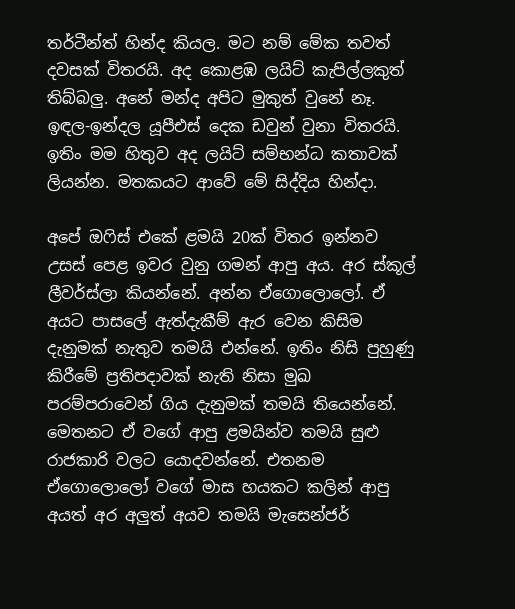තර්ටීන්ත් හින්ද කියල. මට නම් මේක තවත් දවසක් විතරයි. අද කොළඹ ලයිට් කැපිල්ලකුත් තිබ්බලු. අනේ මන්ද අපිට මුකුත් වුනේ නෑ. ඉඳල-ඉන්දල යූපීඑස් දෙක ඩවුන් වුනා විතරයි. ඉතිං මම හිතුව අද ලයිට් සම්භන්ධ කතාවක් ලියන්න. මතකයට ආවේ මේ සිද්දිය හින්දා.

අපේ ඔෆිස් එකේ ළමයි 20ක් විතර ඉන්නව උසස් පෙළ ඉවර වුනු ගමන් ආපු අය. අර ස්කූල් ලීවර්ස්ලා කියන්නේ. අන්න ඒගොලොලෝ. ඒ අයට පාසලේ ඇත්දැකීම් ඇර වෙන කිසිම දැනුමක් නැතුව තමයි එන්නේ. ඉතිං නිසි පුහුණු කිරීමේ ප්‍රතිපදාවක් නැති නිසා මුඛ පරම්පරාවෙන් ගිය දැනුමක් තමයි තියෙන්නේ. මෙතනට ඒ වගේ ආපු ළමයින්ව තමයි සුළු රාජකාරි වලට යොදවන්නේ. එතනම ඒගොලොලෝ වගේ මාස හයකට කලින් ආපු අයත් අර අලුත් අයව තමයි මැසෙන්ජර්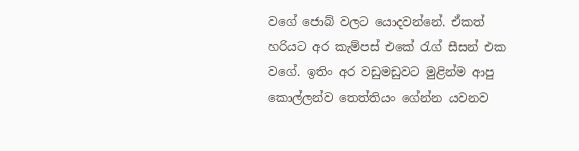වගේ ජොබ් වලට යොදවන්නේ. ඒකත් හරියට අර කැම්පස් එකේ රැග් සීසන් එක වගේ. ඉතිං අර වඩුමඩුවට මුළින්ම ආපු කොල්ලන්ව තෙත්තියං ගේන්න යවනව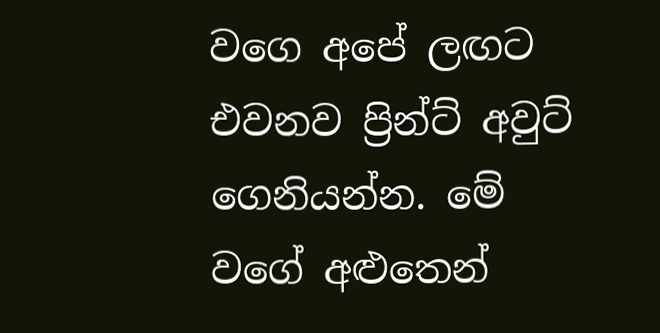වගෙ අපේ ලඟට එවනව ප්‍රින්ට් අවුට් ගෙනියන්න. මේ වගේ අළුතෙන්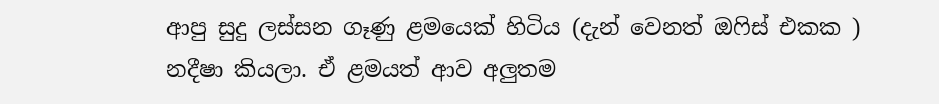ආපු සුදු ලස්සන ගෑණු ළමයෙක් හිටිය (දැන් වෙනත් ඔෆිස් එකක ) නදීෂා කියලා. ඒ ළමයත් ආව අලුතම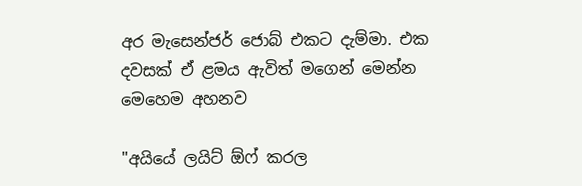අර මැසෙන්ජර් ජොබ් එකට දැම්මා. එක දවසක් ඒ ළමය ඇවිත් මගෙන් මෙන්න මෙහෙම අහනව

"අයියේ ලයිට් ඕෆ් කරල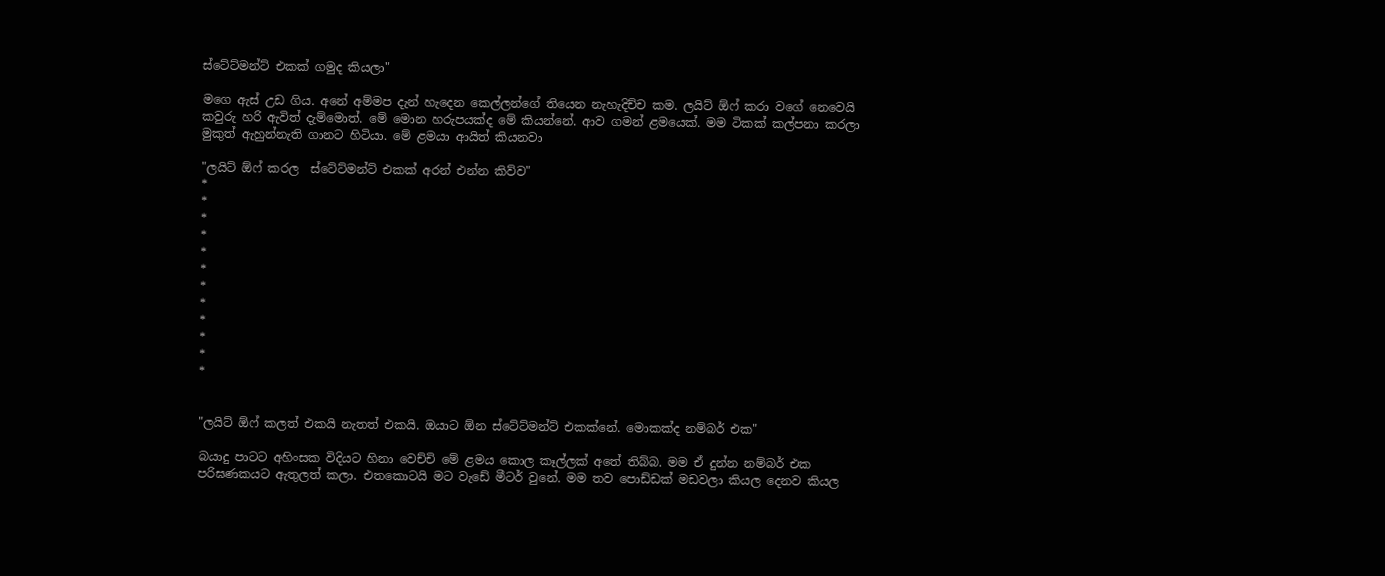ස්ටේට්මන්ට් එකක් ගමුද කියලා"

මගෙ ඇස් උඩ ගිය. අනේ අම්මප දැන් හැදෙන කෙල්ලන්ගේ තියෙන නැහැදිච්ච කම. ලයිට් ඕෆ් කරා වගේ නෙවෙයි කවුරු හරි ඇවිත් දැම්මොත්. මේ මොන හරුපයක්ද මේ කියන්නේ. ආව ගමන් ළමයෙක්. මම ටිකක් කල්පනා කරලා මුකුත් ඇහුන්නැති ගානට හිටියා. මේ ළමයා ආයිත් කියනවා

"ලයිට් ඕෆ් කරල  ස්ටේට්මන්ට් එකක් අරන් එන්න කිව්ව"
*
*
*
*
*
*
*
*
*
*
*
*


"ලයිට් ඕෆ් කලත් එකයි නැතත් එකයි. ඔයාට ඕන ස්ටේට්මන්ට් එකක්නේ. මොකක්ද නම්බර් එක"

බයාදු පාටට අහිංසක විදියට හිනා වෙච්චි මේ ළමය කොල කෑල්ලක් අතේ තිබ්බ. මම ඒ දුන්න නම්බර් එක පරිඝණකයට ඇතුලත් කලා. එතකොටයි මට වැඩේ මීටර් වුනේ. මම තව පොඩ්ඩක් මඩවලා කියල දෙනව කියල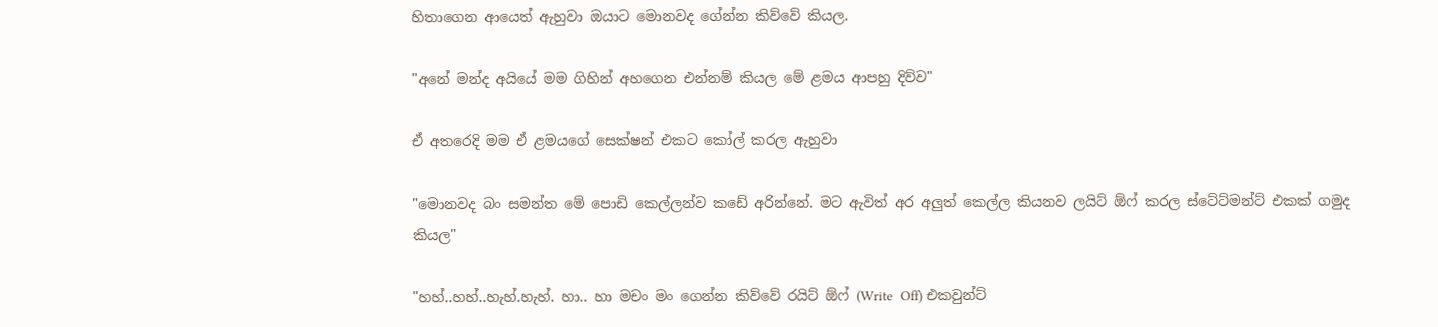හිතාගෙන ආයෙත් ඇහුවා ඔයාට මොනවද ගේන්න කිව්වේ කියල.

"අනේ මන්ද අයියේ මම ගිහින් අහගෙන එන්නම් කියල මේ ළමය ආපහු දිව්ව"

ඒ අතරෙදි මම ඒ ළමයගේ සෙක්ෂන් එකට කෝල් කරල ඇහුවා

"මොනවද බං සමන්ත මේ පොඩි කෙල්ලන්ව කඩේ අරින්නේ. මට ඇවිත් අර අලුත් කෙල්ල කියනව ලයිට් ඕෆ් කරල ස්ටේට්මන්ට් එකක් ගමුද කියල"

"හහ්..හහ්..හැහ්.හැහ්. හා.. හා මචං මං ගෙන්න කිව්වේ රයිට් ඕෆ් (Write  Off) එකවුන්ට්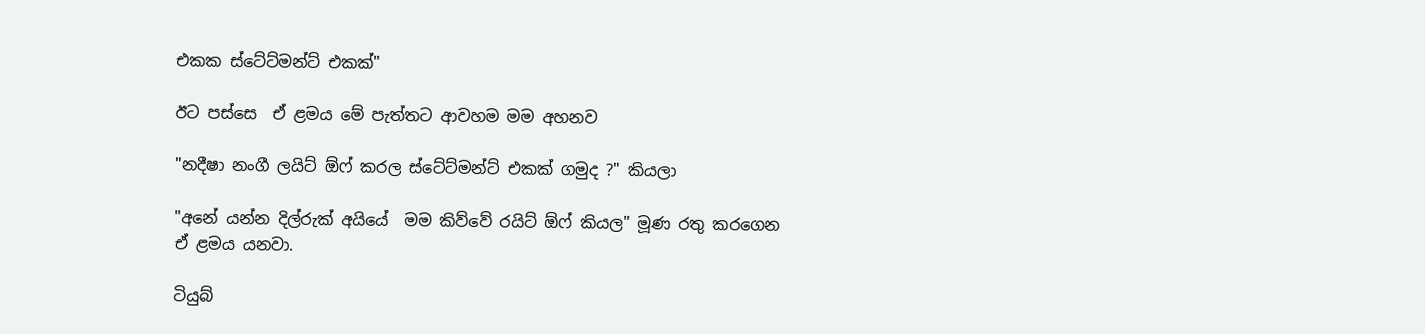එකක ස්ටේට්මන්ට් එකක්"

ඊට පස්සෙ  ඒ ළමය මේ පැත්තට ආවහම මම අහනව

"නදීෂා නංගී ලයිට් ඕෆ් කරල ස්ටේට්මන්ට් එකක් ගමුද ?" කියලා

"අනේ යන්න දිල්රුක් අයියේ  මම කිව්වේ රයිට් ඕෆ් කියල" මූණ රතු කරගෙන ඒ ළමය යනවා.

ටියුබ්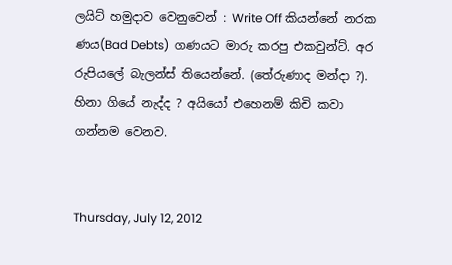ලයිට් හමුදාව වෙනුවෙන් : Write Off කියන්නේ නරක ණය(Bad Debts)  ගණයට මාරු කරපු එකවුන්ට්. අර රුපියලේ බැලන්ස් තියෙන්නේ. (තේරුණාද මන්දා ?). හිනා ගියේ නැද්ද ? අයියෝ එහෙනම් කිචි කවා ගන්නම වෙනව.


Thursday, July 12, 2012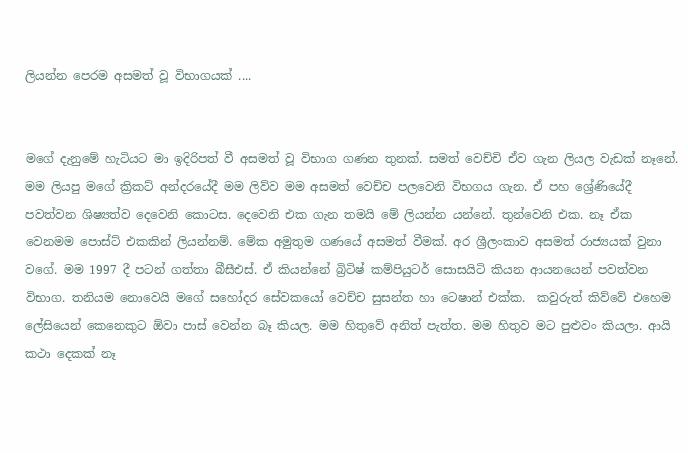ලියන්න පෙරම අසමත් වූ විභාගයක් ....


මගේ දැනුමේ හැටියට මා ඉදිරිපත් වී අසමත් වූ විභාග ගණන තුනක්. සමත් වෙච්චි ඒව ගැන ලියල වැඩක් නෑනේ. මම ලියපු මගේ ක්‍රිකට් අන්දරයේදී මම ලිව්ව මම අසමත් වෙච්ච පලවෙනි විභගය ගැන. ඒ පහ ශ්‍රේණියේදී පවත්වන ශිෂ්‍යත්ව දෙවෙනි කොටස. දෙවෙනි එක ගැන තමයි මේ ලියන්න යන්නේ. තුන්වෙනි එක. නෑ ඒක වෙනමම පොස්ට් එකකින් ලියන්නම්. මේක අමුතුම ගණයේ අසමත් වීමක්. අර ශ්‍රීලංකාව අසමත් රාජ්‍යයක් වුනා වගේ. මම 1997 දී පටන් ගත්තා බීසීඑස්. ඒ කියන්නේ බ්‍රිටිෂ් කම්පියුටර් සොසයිටි කියන ආයනයෙන් පවත්වන විභාග. තනියම නොවෙයි මගේ සහෝදර සේවකයෝ වෙච්ච සුසන්ත හා ටෙෂාන් එක්ක.  කවුරුත් කිව්වේ එහෙම ලේසියෙන් කෙනෙකුට ඕවා පාස් වෙන්න බෑ කියල. මම හිතුවේ අනිත් පැත්ත. මම හිතුව මට පුළුවං කියලා. ආයි කථා දෙකක් නෑ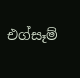එග්සෑම්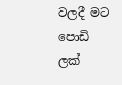වලදී මට පොඩි ලක්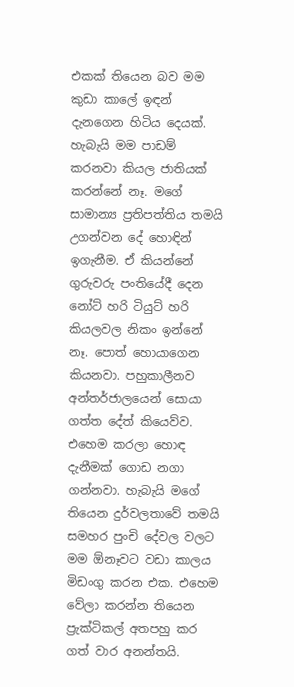එකක් තියෙන බව මම කුඩා කාලේ ඉඳන් දැනගෙන හිටිය දෙයක්. හැබැයි මම පාඩම් කරනවා කියල ජාතියක් කරන්නේ නෑ. මගේ සාමාන්‍ය ප්‍රතිපත්තිය තමයි උගන්වන දේ හොඳින් ඉගැනීම. ඒ කියන්නේ ගුරුවරු පංතියේදී දෙන නෝට් හරි ටියුට් හරි කියලවල නිකං ඉන්නේ නෑ. පොත් හොයාගෙන කියනවා. පහුකාලීනව අන්තර්ජාලයෙන් සොයා ගත්ත දේත් කියෙව්ව. එහෙම කරලා හොඳ දැනීමක් ගොඩ නගා ගන්නවා. හැබැයි මගේ තියෙන දුර්වලතාවේ තමයි සමහර පුංචි දේවල වලට මම ඕනෑවට වඩා කාලය මිඩංගු කරන එක. එහෙම වේලා කරන්න තියෙන ප්‍රැක්ටිකල් අතපහු කර ගත් වාර අනන්තයි.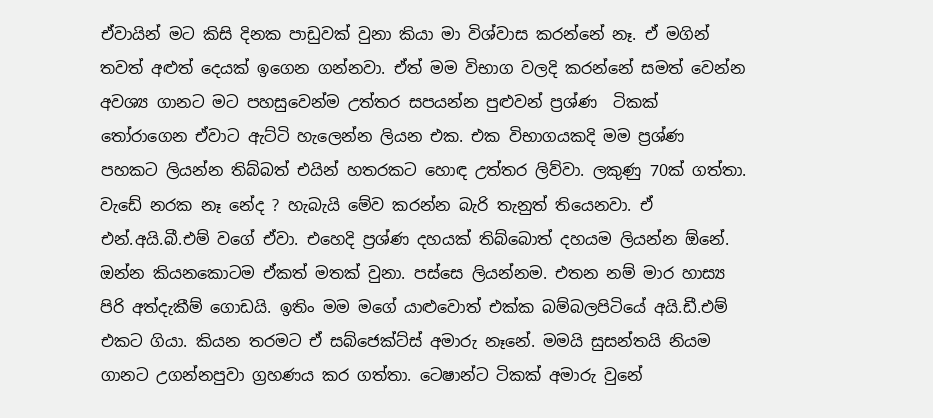ඒවායින් මට කිසි දිනක පාඩුවක් වුනා කියා මා විශ්වාස කරන්නේ නෑ. ඒ මගින් තවත් අළුත් දෙයක් ඉගෙන ගන්නවා. ඒත් මම විභාග වලදි කරන්නේ සමත් වෙන්න අවශ්‍ය ගානට මට පහසුවෙන්ම උත්තර සපයන්න පුළුවන් ප්‍රශ්ණ  ටිකක් තෝරාගෙන ඒවාට ඇට්ටි හැලෙන්න ලියන එක. එක විභාගයකදි මම ප්‍රශ්ණ පහකට ලියන්න තිබ්බත් එයින් හතරකට හොඳ උත්තර ලිව්වා. ලකුණු 70ක් ගත්තා. වැඩේ නරක නෑ නේද ? හැබැයි මේව කරන්න බැරි තැනුත් තියෙනවා. ඒ එන්.අයි.බී.එම් වගේ ඒවා. එහෙදි ප්‍රශ්ණ දහයක් තිබ්බොත් දහයම ලියන්න ඕනේ. ඔන්න කියනකොටම ඒකත් මතක් වුනා. පස්සෙ ලියන්නම. එතන නම් මාර හාස්‍ය පිරි අත්දැකීම් ගොඩයි. ඉතිං මම මගේ යාළුවොත් එක්ක බම්බලපිටියේ අයි.ඩී.එම් එකට ගියා. කියන තරමට ඒ සබ්ජෙක්ට්ස් අමාරු නෑනේ. මමයි සුසන්තයි නියම ගානට උගන්නපුවා ග්‍රහණය කර ගත්තා. ටෙෂාන්ට ටිකක් අමාරු වුනේ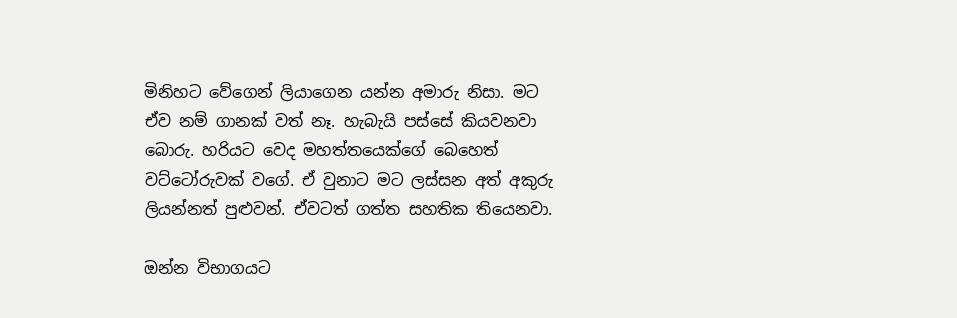මිනිහට වේගෙන් ලියාගෙන යන්න අමාරු නිසා. මට ඒව නම් ගානක් වත් නෑ. හැබැයි පස්සේ කියවනවා බොරු. හරියට වෙද මහත්තයෙක්ගේ බෙහෙත් වට්ටෝරුවක් වගේ. ඒ වුනාට මට ලස්සන අත් අකුරු ලියන්නත් පුළුවන්. ඒවටත් ගත්ත සහතික තියෙනවා.

ඔන්න විභාගයට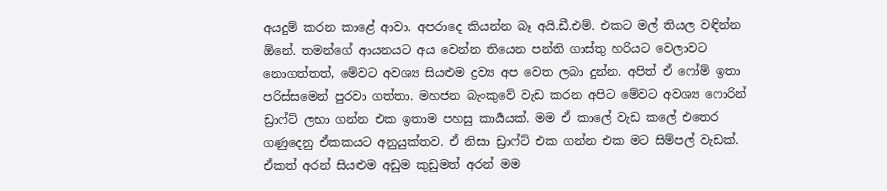අයදුම් කරන කාළේ ආවා. අපරාදෙ කියන්න බෑ අයි.ඩී.එම්. එකට මල් තියල වඳින්න ඕනේ. තමන්ගේ ආයනයට අය වෙන්න තියෙන පන්ති ගාස්තු හරියට වෙලාවට නොගත්තත්, මේවට අවශ්‍ය සියළුම ද්‍රව්‍ය අප වෙත ලබා දුන්න. අපිත් ඒ ෆෝම් ඉතා පරිස්සමෙන් පුරවා ගත්තා. මහජන බැංකුවේ වැඩ කරන අපිට මේවට අවශ්‍ය ෆොරින් ඩ්‍රාෆ්ට් ලභා ගන්න එක ඉතාම පහසු කාර්‍යයක්. මම ඒ කාලේ වැඩ කලේ එතෙර ගණුදෙනු ඒකකයට අනුයුක්තව. ඒ නිසා ඩ්‍රාෆ්ට් එක ගන්න එක මට සිම්පල් වැඩක්. ඒකත් අරන් සියළුම අඩුම කුඩුමත් අරන් මම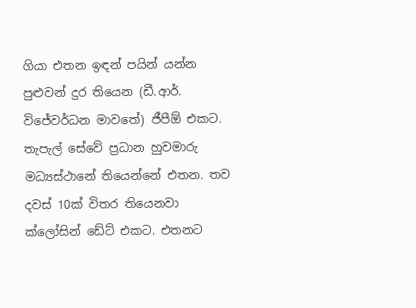ගියා එතන ඉඳන් පයින් යන්න පුළුවන් දුර තියෙන (ඩී.ආර්. විජේවර්ධන මාවතේ) ජීපීඕ එකට. තැපැල් සේවේ ප්‍රධාන හුවමාරු මධ්‍යස්ථානේ තියෙන්නේ එතන. තව දවස් 10ක් විතර තියෙනවා ක්ලෝසින් ඩේට් එකට. එතනට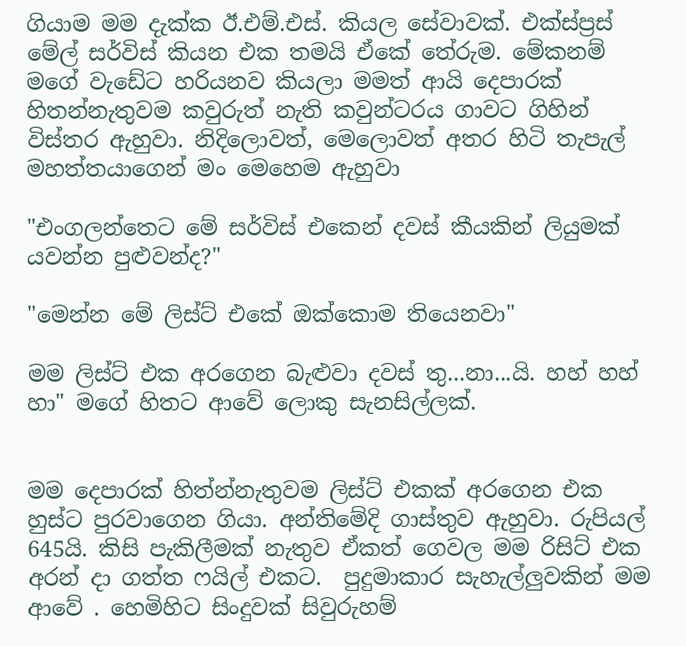ගියාම මම දැක්ක ඊ.එම්.එස්. කියල සේවාවක්. එක්ස්ප්‍රස් මේල් සර්විස් කියන එක තමයි ඒකේ තේරුම. මේකනම් මගේ වැඩේට හරියනව කියලා මමත් ආයි දෙපාරක් හිතන්නැතුවම කවුරුත් නැති කවුන්ටරය ගාවට ගිහින් විස්තර ඇහුවා. නිදිලොවත්, මෙලොවත් අතර හිටි තැපැල් මහත්තයාගෙන් මං මෙහෙම ඇහුවා

"එංගලන්තෙට මේ සර්විස් එකෙන් දවස් කීයකින් ලියුමක් යවන්න පුළුවන්ද?"

"මෙන්න මේ ලිස්ට් එකේ ඔක්කොම තියෙනවා"

මම ලිස්ට් එක අරගෙන බැළුවා දවස් තු...නා...යි. හහ් හහ් හා" මගේ හිතට ආවේ ලොකු සැනසිල්ලක්.


මම දෙපාරක් හිත්න්නැතුවම ලිස්ට් එකක් අරගෙන එක හුස්ට පුරවාගෙන ගියා. අන්තිමේදි ගාස්තුව ඇහුවා. රුපියල් 645යි. කිසි පැකිලීමක් නැතුව ඒකත් ගෙවල මම රිසිට් එක අරන් දා ගත්ත ෆයිල් එකට.  පුදුමාකාර සැහැල්ලුවකින් මම ආවේ . හෙමිහිට සිංදුවක් සිවුරුහම්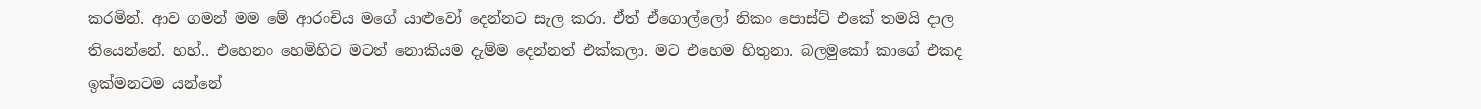කරමින්. ආව ගමන් මම මේ ආරංචිය මගේ යාළුවෝ දෙන්නට සැල කරා. ඒත් ඒගොල්ලෝ නිකං පොස්ට් එකේ තමයි දාල තියෙන්නේ. හහ්.. එහෙනං හෙමිහිට මටත් නොකියම දැම්ම දෙන්නත් එක්කලා. මට එහෙම හිතුනා. බලමුකෝ කාගේ එකද ඉක්මනටම යන්නේ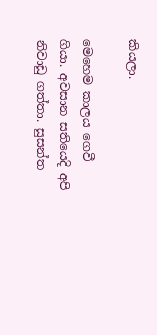කියලා.

මෙහෙම කාලය ගෙවී ගියා. අවසාන සතියෙදි අපි නිවාඩු ගත්තා. සුසන්ත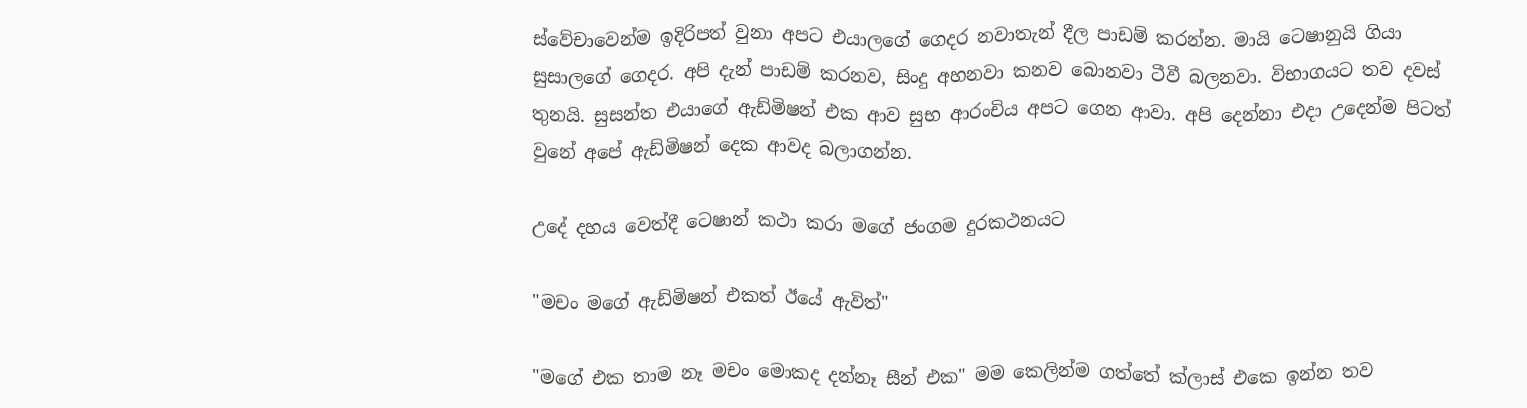ස්වේචාවෙන්ම ඉදිරිපත් වුනා අපට එයාලගේ ගෙදර නවාතැන් දීල පාඩම් කරන්න. මායි ටෙෂානුයි ගියා සුසාලගේ ගෙදර. අපි දැන් පාඩම් කරනව, සිංදු අහනවා කනව බොනවා ටීවී බලනවා. විභාගයට තව දවස් තුනයි. සුසන්ත එයාගේ ඇඩ්මිෂන් එක ආව සුභ ආරංචිය අපට ගෙන ආවා. අපි දෙන්නා එදා උදෙන්ම පිටත් වුනේ අපේ ඇඩ්මිෂන් දෙක ආවද බලාගන්න.

උදේ දහය වෙත්දී ටෙෂාන් කථා කරා මගේ ජංගම දුරකථනයට

"මචං මගේ ඇඩ්මිෂන් එකත් ඊයේ ඇවිත්"

"මගේ එක තාම නෑ මචං මොකද දන්නෑ සීන් එක" මම කෙලින්ම ගත්තේ ක්ලාස් එකෙ ඉන්න තව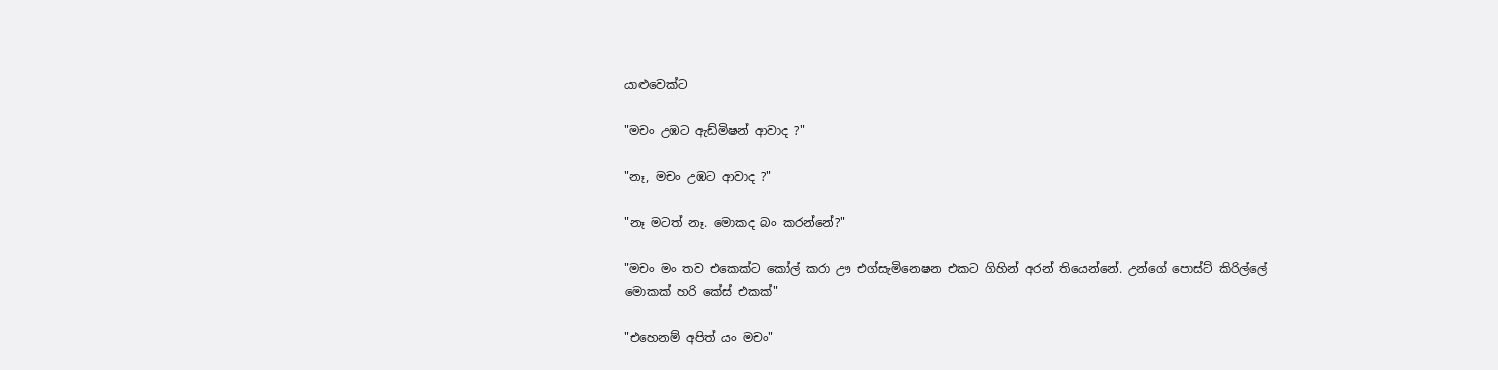යාළුවෙක්ට

"මචං උඹට ඇඩ්මිෂන් ආවාද ?"

"නෑ, මචං උඹට ආවාද ?"

"නෑ මටත් නෑ. මොකද බං කරන්නේ?"

"මචං මං තව එකෙක්ට කෝල් කරා ඌ එග්සැමිනෙෂන එකට ගිහින් අරන් තියෙන්නේ. උන්ගේ පොස්ට් කිරිල්ලේ මොකක් හරි කේස් එකක්"

"එහෙනම් අපිත් යං මචං"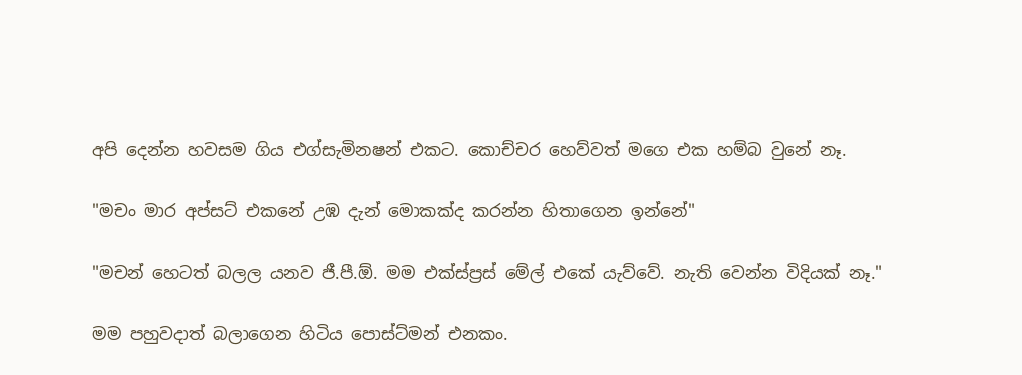අපි දෙන්න හවසම ගිය එග්සැමිනෂන් එකට. කොච්චර හෙව්වත් මගෙ එක හම්බ වුනේ නෑ.

"මචං මාර අප්සට් එකනේ උඹ දැන් මොකක්ද කරන්න හිතාගෙන ඉන්නේ"

"මචන් හෙටත් බලල යනව ජී.පී.ඕ. මම එක්ස්ප්‍රස් මේල් එකේ යැව්වේ. නැති වෙන්න විදියක් නෑ."

මම පහුවදාත් බලාගෙන හිටිය පොස්ට්මන් එනකං.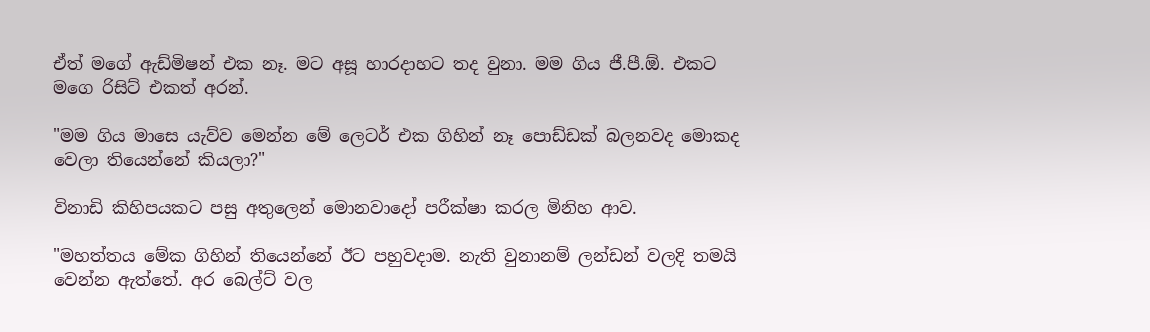ඒත් මගේ ඇඩ්මිෂන් එක නෑ. මට අසූ හාරදාහට තද වුනා. මම ගිය ජී.පී.ඕ. එකට මගෙ රිසිට් එකත් අරන්.

"මම ගිය මාසෙ යැව්ව මෙන්න මේ ලෙටර් එක ගිහින් නෑ පොඩ්ඩක් බලනවද මොකද වෙලා තියෙන්නේ කියලා?"

විනාඩි කිහිපයකට පසු අතුලෙන් මොනවාදෝ පරීක්ෂා කරල මිනිහ ආව.

"මහත්තය මේක ගිහින් තියෙන්නේ ඊට පහුවදාම. නැති වුනානම් ලන්ඩන් වලදි තමයි වෙන්න ඇත්තේ. අර බෙල්ට් වල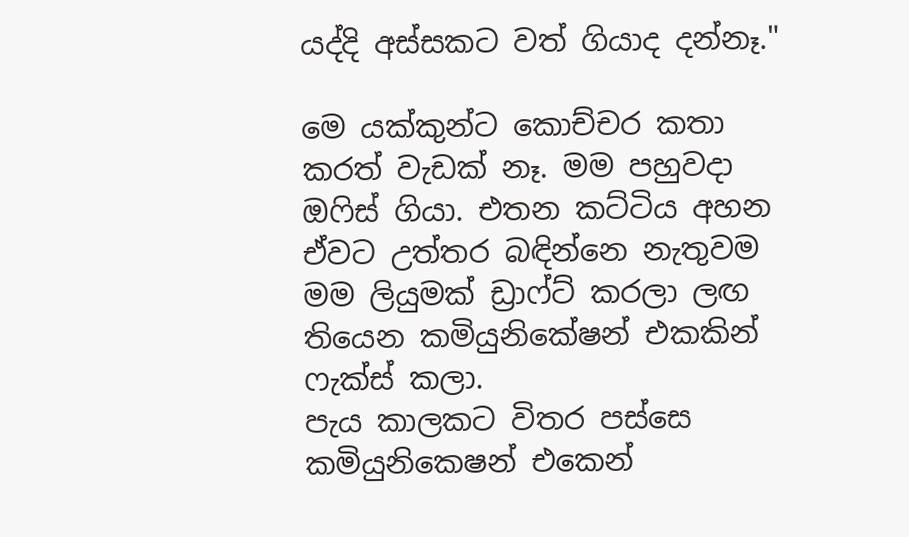යද්දි අස්සකට වත් ගියාද දන්නෑ."

මෙ යක්කුන්ට කොච්චර කතා කරත් වැඩක් නෑ. මම පහුවදා ඔෆිස් ගියා. එතන කට්ටිය අහන ඒවට උත්තර බඳින්නෙ නැතුවම මම ලියුමක් ඩ්‍රාෆ්ට් කරලා ලඟ තියෙන කමියුනිකේෂන් එකකින් ෆැක්ස් කලා.
පැය කාලකට විතර පස්සෙ කමියුනිකෙෂන් එකෙන්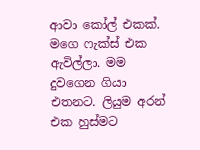ආවා කෝල් එකක්. මගෙ ෆැක්ස් එක ඇවිල්ලා. මම දුවගෙන ගියා එතනට. ලියුම අරන් එක හුස්මට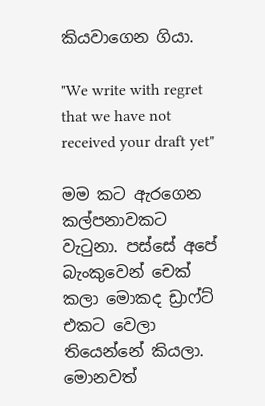කියවාගෙන ගියා.

"We write with regret that we have not received your draft yet"

මම කට ඇරගෙන කල්පනාවකට වැටුනා. පස්සේ අපේ බැංකුවෙන් චෙක් කලා මොකද ඩ්‍රාෆ්ට් එකට වෙලා තියෙන්නේ කියලා. මොනවත්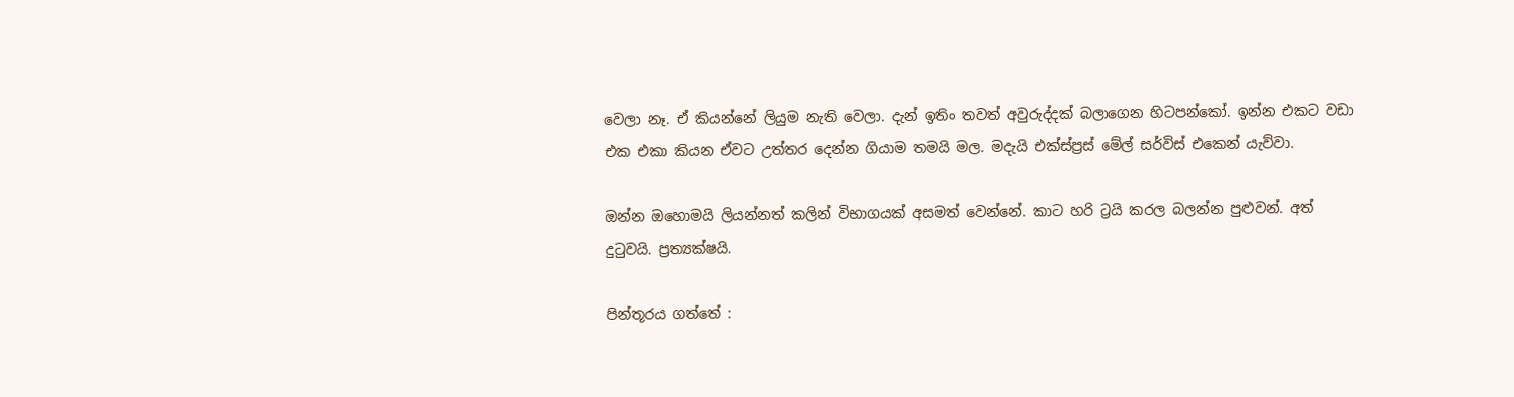වෙලා නෑ. ඒ කියන්නේ ලියුම නැති වෙලා. දැන් ඉතිං තවත් අවුරුද්දක් බලාගෙන හිටපන්කෝ. ඉන්න එකට වඩා එක එකා කියන ඒවට උත්තර දෙන්න ගියාම තමයි මල. මදැයි එක්ස්ප්‍රස් මේල් සර්විස් එකෙන් යැව්වා.

ඔන්න ඔහොමයි ලියන්නත් කලින් විභාගයක් අසමත් වෙන්නේ. කාට හරි ට්‍රයි කරල බලන්න පුළුවන්. අත් දුටුවයි. ප්‍රත්‍යක්ෂයි.

පින්තූරය ගත්තේ :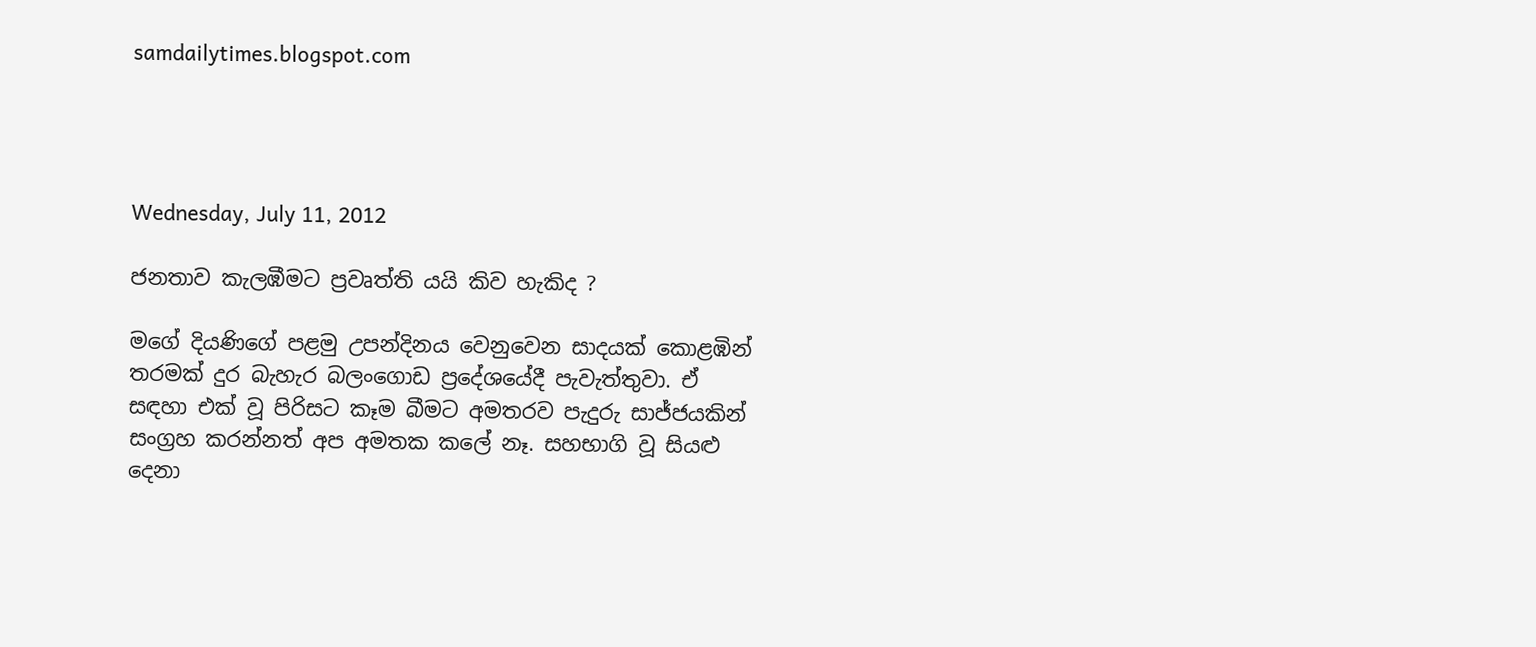samdailytimes.blogspot.com




Wednesday, July 11, 2012

ජනතාව කැලඹීමට ප්‍රවෘත්ති යයි කිව හැකිද ?

මගේ දියණිගේ පළමු උපන්දිනය වෙනුවෙන සාදයක් කොළඹින් තරමක් දුර බැහැර බලංගොඩ ප්‍රදේශයේදී පැවැත්තුවා. ඒ සඳහා එක් වූ පිරිසට කෑම බීමට අමතරව පැදුරු සාජ්ජයකින් සංග්‍රහ කරන්නත් අප අමතක කලේ නෑ. සහභාගි වූ සියළු දෙනා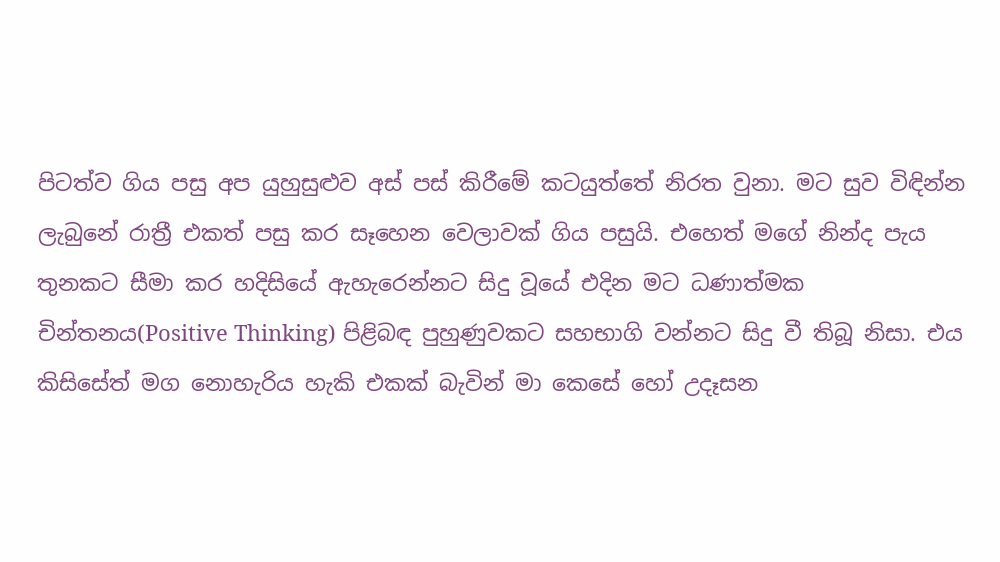පිටත්ව ගිය පසු අප යුහුසුළුව අස් පස් කිරීමේ කටයුත්තේ නිරත වුනා. මට සුව විඳින්න ලැබුනේ රාත්‍රී එකත් පසු කර සෑහෙන වෙලාවක් ගිය පසුයි. එහෙත් මගේ නින්ද පැය තුනකට සීමා කර හදිසියේ ඇහැරෙන්නට සිදු වූයේ එදින මට ධණාත්මක චින්තනය(Positive Thinking) පිළිබඳ පුහුණුවකට සහභාගි වන්නට සිදු වී තිබූ නිසා. එය කිසිසේත් මග නොහැරිය හැකි එකක් බැවින් මා කෙසේ හෝ උදෑසන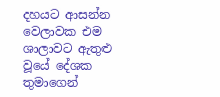දහයට ආසන්න වෙලාවක එම ශාලාවට ඇතුළු වූයේ දේශක තුමාගෙන්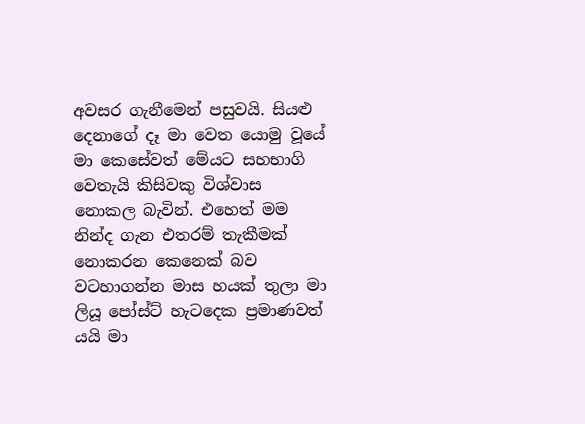අවසර ගැනීමෙන් පසුවයි. සියළු දෙනාගේ දෑ මා වෙත යොමු වූයේ මා කෙසේවත් මේයට සහභාගි වෙතැයි කිසිවකු විශ්වාස නොකල බැවින්. එහෙත් මම නින්ද ගැන එතරම් තැකීමක් නොකරන කෙනෙක් බව වටහාගන්න මාස හයක් තුලා මා ලියූ පෝස්ට් හැටදෙක ප්‍රමාණවත් යයි මා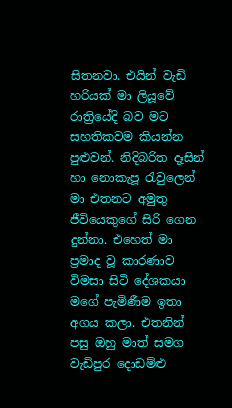සිතනවා. එයින් වැඩි හරියක් මා ලියූවේ රාත්‍රියේදි බව මට සහතිකවම කියන්න පුළුවන්. නිදිබරිත දෑසින් හා නොකැපූ රැවුලෙන් මා එතනට අමුතු ජීවියෙකුගේ සිරි ගෙන දුන්නා. එහෙත් මා ප්‍රමාද වූ කාරණාව විමසා සිටි දේශකයා මගේ පැමිණීම ඉතා අගය කලා. එතනින් පසු ඔහු මාත් සමග වැඩිපුර දොඩම්ළු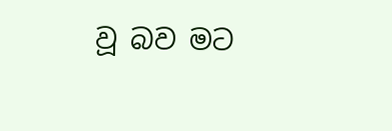වූ බව මට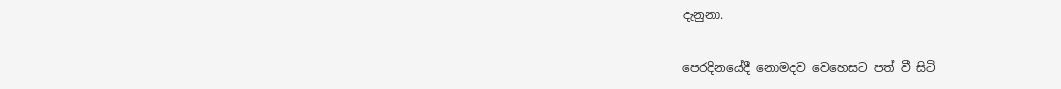දැනුනා.

පෙරදිනයේදී නොමදව වෙහෙසට පත් වී සිටි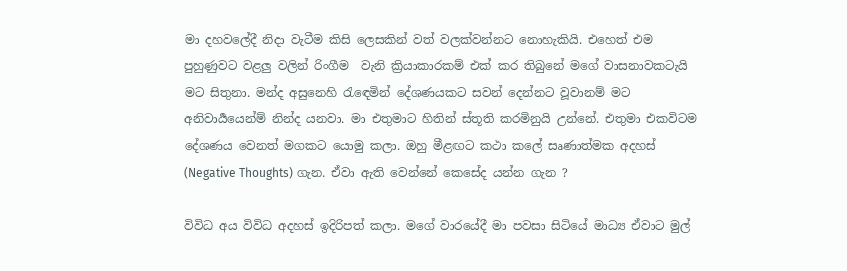මා දහවලේදී නිදා වැටීම කිසි ලෙසකින් වත් වලක්වන්නට නොහැකියි. එහෙත් එම පුහුණුවට වළලු වලින් රිංගීම  වැනි ක්‍රියාකාරකම් එක් කර තිබුනේ මගේ වාසනාවකටැයි මට සිතුනා. මන්ද අසුනෙහි රැඳෙමින් දේශණයකට සවන් දෙන්නට වූවානම් මට අනිවාර්‍යයෙන්ම් නින්ද යනවා. මා එතුමාට හිතින් ස්තූති කරමිනුයි උන්නේ. එතුමා එකවිටම දේශණය වෙනත් මගකට යොමු කලා. ඔහු මීළඟට කථා කලේ සෘණාත්මක අදහස් (Negative Thoughts) ගැන. ඒවා ඇති වෙන්නේ කෙසේද යන්න ගැන ?

විවිධ අය විවිධ අදහස් ඉදිරිපත් කලා. මගේ වාරයේදී මා පවසා සිටියේ මාධ්‍ය ඒවාට මුල්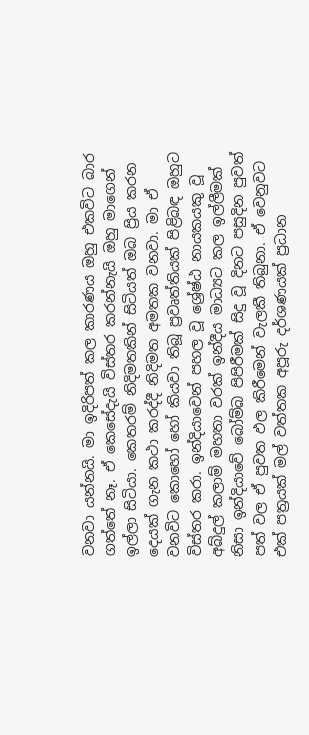වනවා යන්නයි. මා ඉදිරිපත් කල කාරණය ඔහු එකවිට බාර ගත්තේ නෑ. ඒ කෙසේදැයි විස්තර කරන්නැයි ඔහු මාගෙන් ඉල්ලා සිටියා. කෙතරම් නිදිමතකින් සිටියත් ඔබ ප්‍රිය කරන දෙයක් ගැන කථා කරද්දී නිදිමත අමතක වනවා. මා ඒ වනවිට කොහෝ හෝ කියවා තිබූ ප්‍රවෘත්තියක් පිළිබඳ ඔහුට විස්තර කරා. ඉන්දියාවෙන් පහල වූ ශ්‍රේෂ්ඨ නායකයකු වූ අබ්දුල් කලාම් මහතා වරක් ඉන්දීය මාධ්‍යට කල ඉල්ලීමක් නිසා ඉන්දියාවේ බෝම්බ පිපිරීමක් සිදු වූ දිනට පසුදින පුවත් පත් වල ඒ පුවත ඵල කිරීමෙන් වැලකී තිබුනා. ඒ වෙනුවට එක් පත්‍රයක් මල් වත්තක අපූරු දර්ශණයක් ප්‍රධාන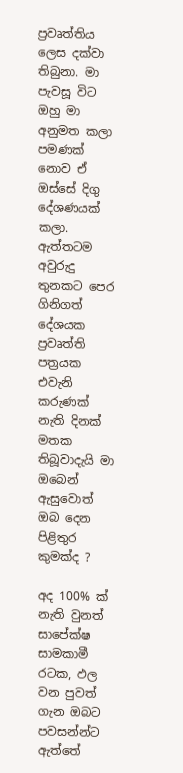ප්‍රවෘත්තිය ලෙස දක්වා තිබුනා. මා පැවසූ විට ඔහු මා අනුමත කලා පමණක් නොව ඒ ඔස්සේ දිගු දේශණයක් කලා. ඇත්තටම අවුරුදු තුනකට පෙර ගිනිගත් දේශයක ප්‍රවෘත්ති පත්‍රයක එවැනි කරුණක් නැති දිනක් මතක තිබූවාදැයි මා ඔබෙන් ඇසුවොත් ඔබ දෙන පිළිතුර කුමක්ද ?

අද 100% ක් නැති වුනත් සාපේක්ෂ සාමකාමී රටක, ඵල වන පුවත් ගැන ඔබට පවසන්න්ට ඇත්තේ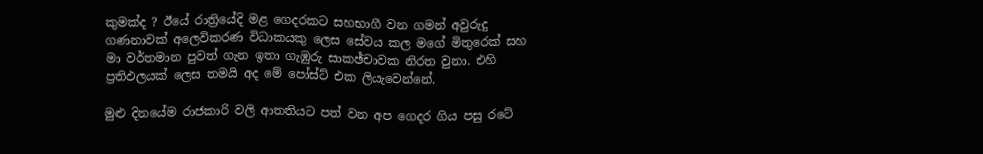කුමක්ද ? ඊයේ රාත්‍රියේදි මළ ගෙදරකට සහභාගී වන ගමන් අවුරුදු ගණනාවක් අලෙවිකරණ විධාකයකු ලෙස සේවය කල මගේ මිතුරෙක් සහ මා වර්තමාන පුවත් ගැන ඉතා ගැඹුරු සාකඡ්චාවක නිරත වුනා. එහි ප්‍රතිඵලයක් ලෙස තමයි අද මේ පෝස්ට් එක ලි‍යැවෙන්නේ.

මුළු දිනයේම රාජකාරි වලි ආතතියට පත් වන අප ගෙදර ගිය පසු රටේ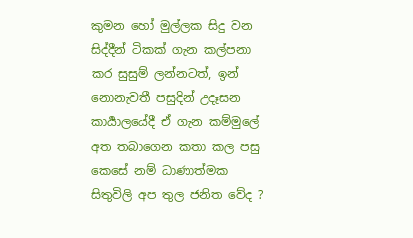කුමන හෝ මුල්ලක සිදු වන සිද්දීන් ටිකක් ගැන කල්පනා කර සුසුම් ලන්නටත්, ඉන් නොනැවතී පසුදින් උදෑසන කාර්‍යාලයේදී ඒ ගැන කම්මුලේ අත තබාගෙන කතා කල පසු කෙසේ නම් ධාණාත්මක සිතුවිලි අප තුල ජනිත වේද ?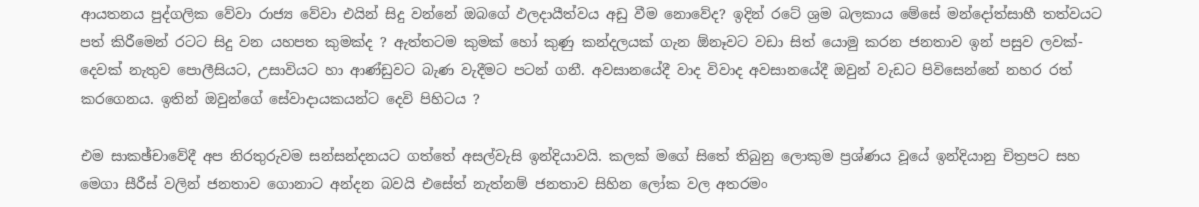ආයතනය පුද්ගලික වේවා රාජ්‍ය වේවා එයින් සිදු වන්නේ ඔබගේ ඵලදායීත්වය අඩු වීම නොවේද? ඉදින් රටේ ශ්‍රම බලකාය මේසේ මන්දෝත්සාහී තත්වයට පත් කිරීමෙන් රටට සිදු වන යහපත කුමක්ද ? ඇත්තටම කුමක් හෝ කුණු කන්දලයක් ගැන ඕනෑවට වඩා සිත් යොමු කරන ජනතාව ඉන් පසුව ලවක්-දෙවක් නැතුව පොලීසියට, උසාවියට හා ආණ්ඩුවට බැණ වැදීමට පටන් ගනී. අවසානයේදී වාද විවාද අවසානයේදී ඔවුන් වැඩට පිවිසෙන්නේ නහර රත් කරගෙනය. ඉතින් ඔවුන්ගේ සේවාදායකයන්ට දෙවි පිහිටය ?

එම සාකඡ්චාවේදී අප නිරතුරුවම සන්සන්දනයට ගත්තේ අසල්වැසි ඉන්දියාවයි. කලක් මගේ සිතේ තිබුනු ලොකුම ප්‍රශ්ණය වූයේ ඉන්දියානු චිත්‍රපට සහ මෙගා සීරීස් වලින් ජනතාව ගොනාට අන්දන බවයි එසේත් නැත්නම් ජනතාව සිහින ලෝක වල අතරමං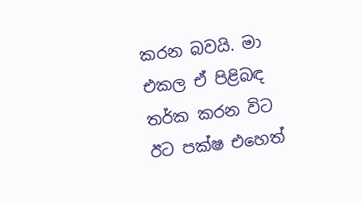කරන බවයි. මා එකල ඒ පිළිබඳ තර්ක කරන විට ඊට පක්ෂ එහෙත්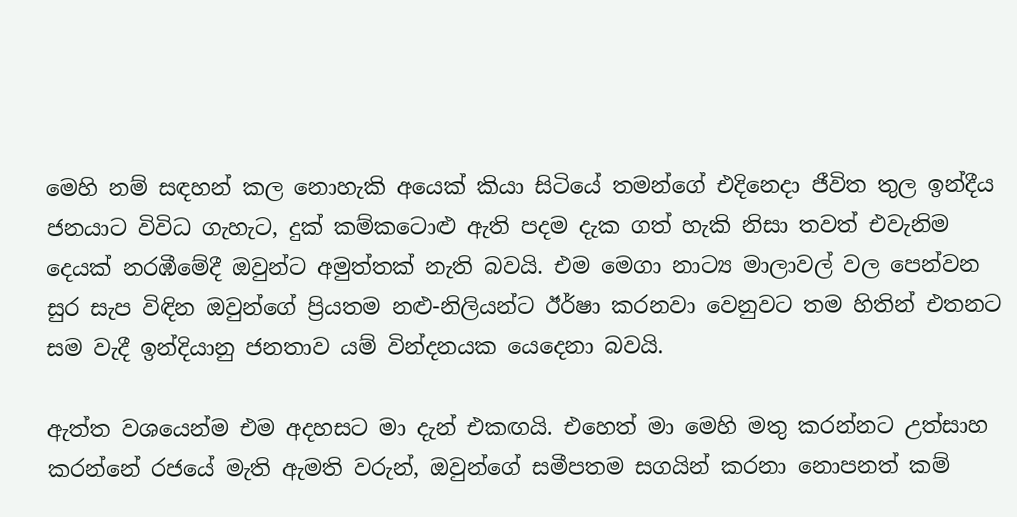මෙහි නම් සඳහන් කල නොහැකි අයෙක් කියා සිටියේ තමන්ගේ එදිනෙදා ජීවිත තුල ඉන්දීය ජනයාට විවිධ ගැහැට, දුක් කම්කටොළු ඇති පදම දැක ගත් හැකි නිසා තවත් එවැනිම දෙයක් නරඹීමේදී ඔවුන්ට අමුත්තක් නැති බවයි. එම මෙගා නාට්‍ය මාලාවල් වල පෙන්වන සුර සැප විඳින ඔවුන්ගේ ප්‍රියතම නළු-නිලියන්ට ඊර්ෂා කරනවා වෙනුවට තම හිතින් එතනට සම වැදී ඉන්දියානු ජනතාව යම් වින්දනයක යෙදෙනා බවයි.

ඇත්ත වශයෙන්ම එම අදහසට මා දැන් එකඟයි. එහෙත් මා මෙහි මතු කරන්නට උත්සාහ කරන්නේ රජයේ මැති ඇමති වරුන්, ඔවුන්ගේ සමීපතම සගයින් කරනා නොපනත් කම්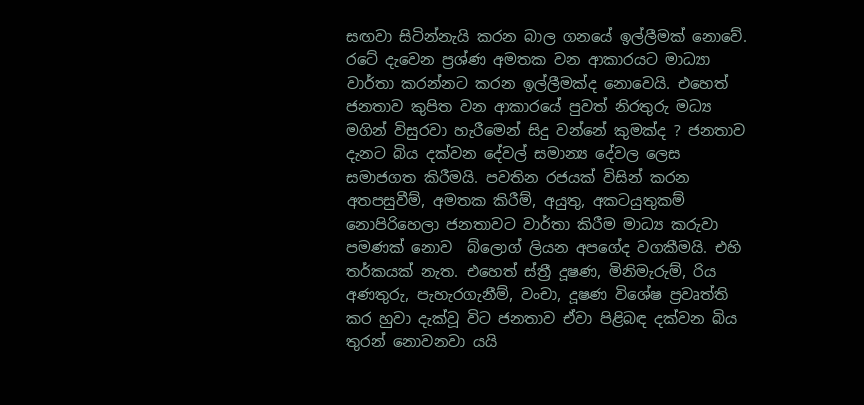සඟවා සිටින්නැයි කරන බාල ගනයේ ඉල්ලීමක් නොවේ. රටේ දැවෙන ප්‍රශ්ණ අමතක වන ආකාරයට මාධ්‍යා වාර්තා කරන්නට කරන ඉල්ලීමක්ද නොවෙයි. එහෙත් ජනතාව කුපිත වන ආකාරයේ පුවත් නිරතුරු මධ්‍ය මගින් විසුරවා හැරීමෙන් සිදු වන්නේ කුමක්ද ? ජනතාව දැනට බිය දක්වන දේවල් සමාන්‍ය දේවල ලෙස සමාජගත කිරීමයි. පවතින රජයක් විසින් කරන අතපසුවීම්, අමතක කිරීම්, අයුතු, අකටයුතුකම් නොපිරිහෙලා ජනතාවට වාර්තා කිරීම මාධ්‍ය කරුවා පමණක් නොව  බ්ලොග් ලියන අපගේද වගකීමයි. එහි තර්කයක් නැත. එහෙත් ස්ත්‍රී දූෂණ, මිනිමැරුම්, රිය අණතුරු, පැහැරගැනීම්, වංචා, දූෂණ විශේෂ ප්‍රවෘත්ති කර හුවා දැක්වූ විට ජනතාව ඒවා පිළිබඳ දක්වන බිය තුරන් නොවනවා යයි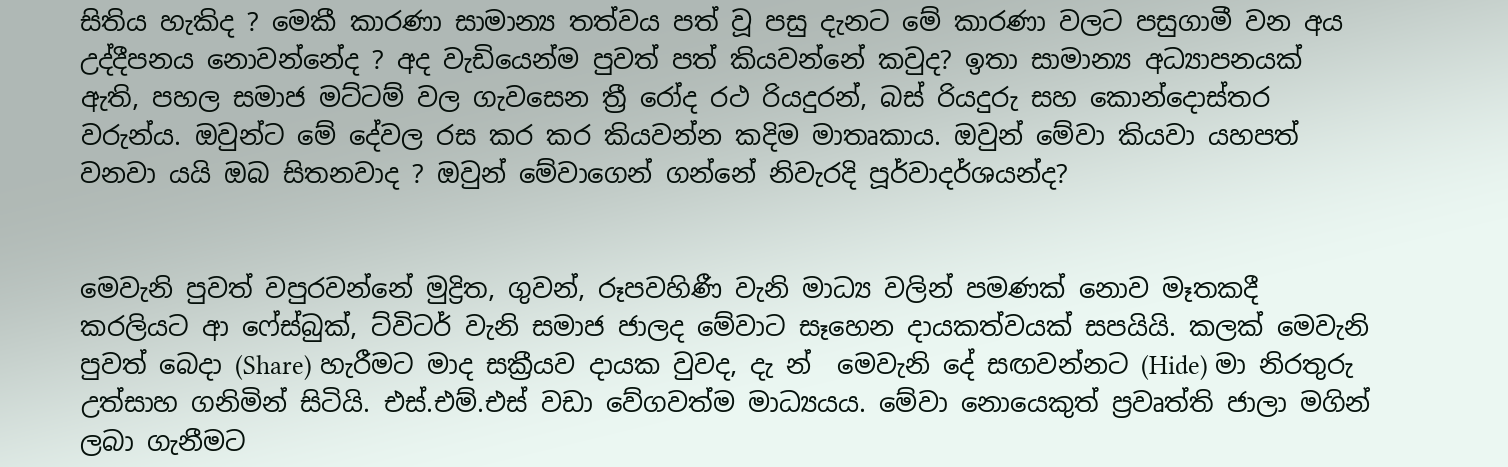සිතිය හැකිද ? මෙකී කාරණා සාමාන්‍ය තත්වය පත් වූ පසු දැනට මේ කාරණා වලට පසුගාමී වන අය උද්දීපනය නොවන්නේද ? අද වැඩියෙන්ම පුවත් පත් කියවන්නේ කවුද? ඉතා සාමාන්‍ය අධ්‍යාපනයක් ඇති, පහල සමාජ මට්ටම් වල ගැවසෙන ත්‍රී රෝද රථ රියදුරන්, බස් රියදුරු සහ කොන්දොස්තර වරුන්ය. ඔවුන්ට මේ දේවල රස කර කර කියවන්න කදිම මාතෘකාය. ඔවුන් මේවා කියවා යහපත් වනවා යයි ඔබ සිතනවාද ? ඔවුන් මේවාගෙන් ගන්නේ නිවැරදි පූර්වාදර්ශයන්ද?


මෙවැනි පුවත් වපුරවන්නේ මුද්‍රිත, ගුවන්, රූපවහිණී වැනි මාධ්‍ය වලින් පමණක් නොව මෑතකදී කරලියට ආ ෆේස්බුක්, ට්විටර් වැනි සමාජ ජාලද මේවාට සෑහෙන දායකත්වයක් සපයියි. කලක් මෙවැනි පුවත් බෙදා (Share) හැරීමට මාද සක්‍රීයව දායක වුවද, දැ න්  මෙවැනි දේ සඟවන්නට (Hide) මා නිරතුරු උත්සාහ ගනිමින් සිටියි. එස්.එම්.එස් වඩා වේගවත්ම මාධ්‍යයය. මේවා නොයෙකුත් ප්‍රවෘත්ති ජාලා මගින් ලබා ගැනීමට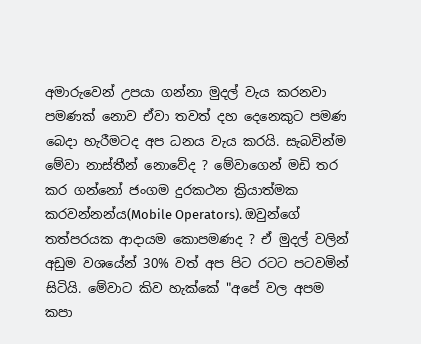අමාරුවෙන් උපයා ගන්නා මුදල් වැය කරනවා පමණක් නොව ඒවා තවත් දහ දෙනෙකුට පමණ බෙදා හැරීමටද අප ධනය වැය කරයි. සැබවින්ම මේවා නාස්තීන් නොවේද ? මේවාගෙන් මඩි තර කර ගන්නෝ ජංගම දුරකථන ක්‍රියාත්මක කරවන්නන්ය(Mobile Operators). ඔවුන්ගේ තත්පරයක ආදායම කොපමණද ? ඒ මුදල් වලින් අඩුම වශයේන් 30% වත් අප පිට රටට පටවමින් සිටියි. මේවාට කිව හැක්කේ "අපේ වල අපම කපා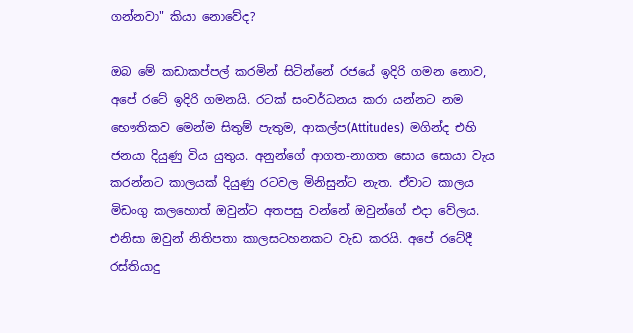ගන්නවා" කියා නොවේද?

ඔබ මේ කඩාකප්පල් කරමින් සිටින්නේ රජයේ ඉදිරි ගමන නොව, අපේ රටේ ඉදිරි ගමනයි. රටක් සංවර්ධනය කරා යන්නට නම භෞතිකව මෙන්ම සිතුම් පැතුම, ආකල්ප(Attitudes)  මගින්ද එහි ජනයා දියුණු විය යුතුය. අනුන්ගේ ආගත-නාගත සොය සොයා වැය කරන්නට කාලයක් දියුණු රටවල මිනිසුන්ට නැත. ඒවාට කාලය මිඩංගු කලහොත් ඔවුන්ට අතපසු වන්නේ ඔවුන්ගේ එදා වේලය. එනිසා ඔවුන් නිතිපතා කාලසටහනකට වැඩ කරයි. අපේ රටේදී රස්තියාදු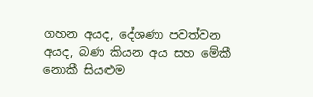ගහන අයද, දේශණා පවත්වන අයද, බණ කියන අය සහ මේකී නොකී සියළුම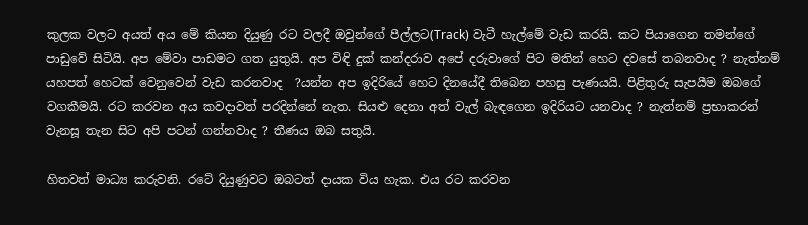කුලක වලට අයත් අය මේ කියන දියුණු රට වලදී ඔවුන්ගේ පීල්ලට(Track) වැටී හැල්මේ වැඩ කරයි. කට පියාගෙන තමන්ගේ පාඩුවේ සිටියි. අප මේවා පාඩමට ගත යුතුයි. අප විඳි දුක් කන්දරාව අපේ දරුවාගේ පිට මතින් හෙට දවසේ තබනවාද ? නැත්නම් යහපත් හෙටක් වෙනුවෙන් වැඩ කරනවාද  ?යන්න අප ඉදිරියේ හෙට දිනයේදී තිබෙන පහසු පැණයයි. පිළිතුරු සැපයීම ඔබගේ වගකීමයි. රට කරවන අය කවදාවත් පරදින්නේ නැත. සියළු දෙනා අත් වැල් බැඳගෙන ඉදිරියට යනවාද ? නැත්නම් ප්‍රභාකරන් වැනසූ තැන සිට අපි පටන් ගන්නවාද ? තීණය ඔබ සතුයි.

හිතවත් මාධ්‍ය කරුවනි. රටේ දියුණුවට ඔබටත් දායක විය හැක. එය රට කරවන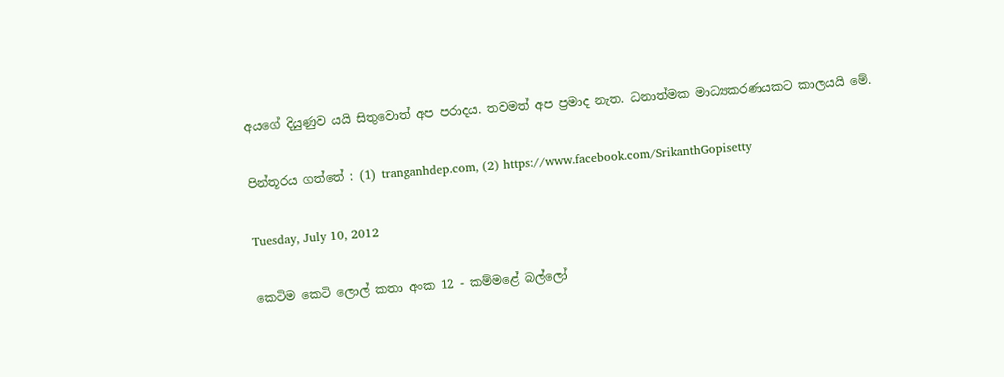අයගේ දියුණුව යයි සිතුවොත් අප පරාදය. තවමත් අප ප්‍රමාද නැත. ධනාත්මක මාධ්‍යකරණයකට කාලයයි මේ.

පින්තූරය ගත්තේ : (1) tranganhdep.com, (2) https://www.facebook.com/SrikanthGopisetty

Tuesday, July 10, 2012

කෙටිම කෙටි ලොල් කතා අංක 12 - කම්මළේ බල්ලෝ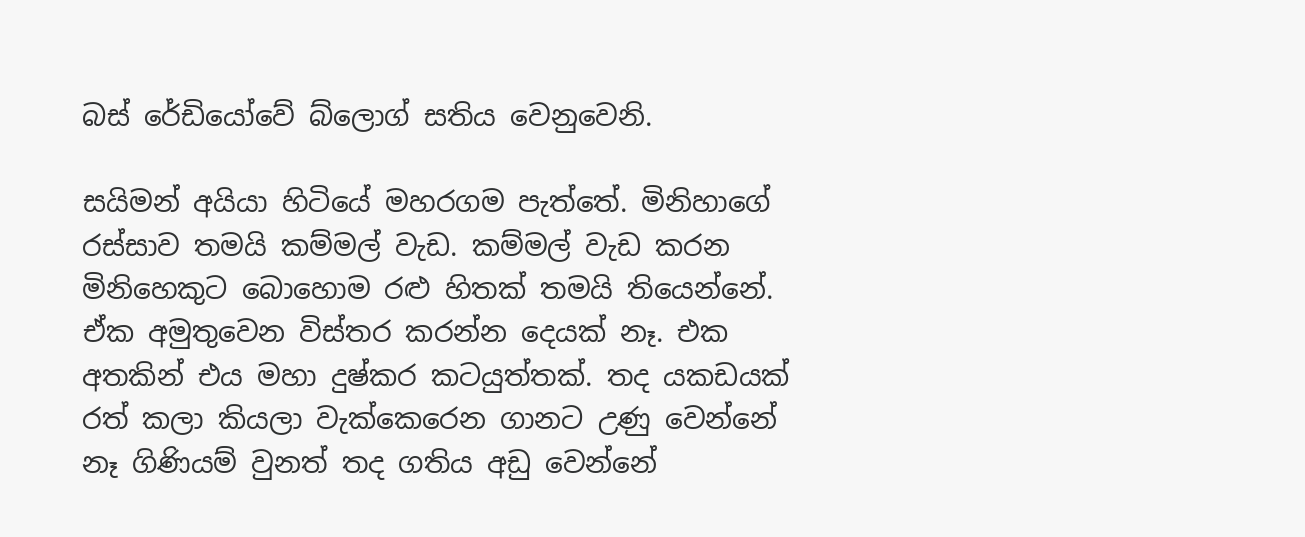බස් රේඩියෝවේ බ්ලොග් සතිය වෙනුවෙනි.

සයිමන් අයියා හිටියේ මහරගම පැත්තේ. මිනිහාගේ රස්සාව තමයි කම්මල් වැඩ. කම්මල් වැඩ කරන මිනිහෙකුට බොහොම රළු හිතක් තමයි තියෙන්නේ. ඒක අමුතුවෙන විස්තර කරන්න දෙයක් නෑ. එක අතකින් එය මහා දුෂ්කර කටයුත්තක්. තද යකඩයක් රත් කලා කියලා වැක්කෙරෙන ගානට උණු වෙන්නේ නෑ ගිණියම් වුනත් තද ගතිය අඩු වෙන්නේ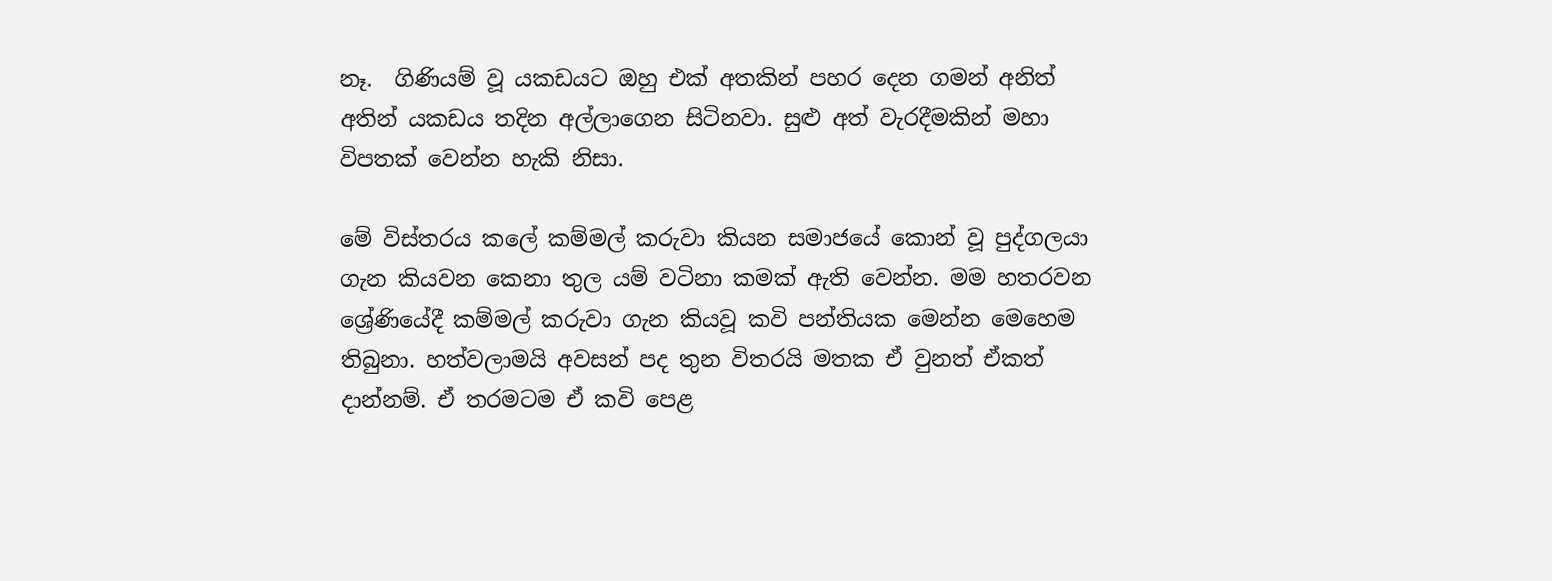නෑ.  ගිණියම් වූ යකඩයට ඔහු එක් අතකින් පහර දෙන ගමන් අනිත් අතින් යකඩය තදින අල්ලාගෙන සිටිනවා. සුළු අත් වැරදීමකින් මහා විපතක් වෙන්න හැකි නිසා.

මේ විස්තරය කලේ කම්මල් කරුවා කියන සමාජයේ කොන් වූ පුද්ගලයා ගැන කියවන කෙනා තුල යම් වටිනා කමක් ඇති වෙන්න. මම හතරවන ශ්‍රේණියේදී කම්මල් කරුවා ගැන කියවූ කවි පන්තියක මෙන්න මෙහෙම තිබුනා. හත්වලාමයි අවසන් පද තුන විතරයි මතක ඒ වුනත් ඒකත් දාන්නම්. ඒ තරමටම ඒ කවි පෙළ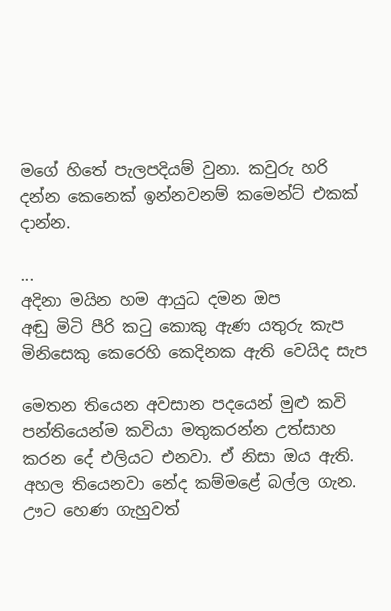මගේ හිතේ පැලපදියම් වුනා. කවුරු හරි දන්න කෙනෙක් ඉන්නවනම් කමෙන්ට් එකක් දාන්න.

...
අදිනා මයින හම ආයුධ දමන ඔප
අඬු මිටි පීරි කටු කොකු ඇණ යතුරු කැප
මිනිසෙකු කෙරෙහි කෙදිනක ඇති වෙයිද සැප

මෙතන තියෙන අවසාන පදයෙන් මුළු කවි පන්තියෙන්ම කවියා මතුකරන්න උත්සාහ කරන දේ එලියට එනවා. ඒ නිසා ඔය ඇති. අහල තියෙනවා නේද කම්මළේ බල්ල ගැන. ඌට හෙණ ගැහුවත්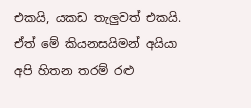එකයි, යකඩ තැලුවත් එකයි. ඒත් මේ කියනසයිමන් අයියා අපි හිතන තරම් රළු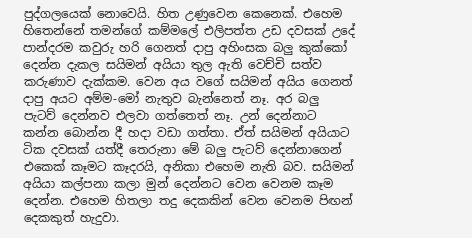පුද්ගලයෙක් නොවෙයි. හිත උණුවෙන කෙනෙක්. එහෙම හිතෙන්නේ තමන්ගේ කම්මලේ එලිපත්ත උඩ දවසක් උදේ පාන්දරම කවුරු හරි ගෙනත් දාපු අහිංසක බලු කුක්කෝ දෙන්න දැකල සයිමන් අයියා තුල ඇති වෙච්චි සත්ව කරුණාව දැක්කම. වෙන අය වගේ සයිමන් අයිය ගෙනත් දාපු අයට අම්ම-මෝ නැතුව බැන්නෙත් නෑ. අර බලු පැටව් දෙන්නව එලවා ගත්තෙත් නෑ. උන් දෙන්නාට කන්න බොන්න දී හදා වඩා ගත්තා. ඒත් සයිමන් අයියාට ටික දවසක් යත්දී තෙරුනා මේ බලු පැටව් දෙන්නාගෙන් එකෙක් කෑමට කෑදරයි, අනිකා එහෙම නැති බව. සයිමන් අයියා කල්පනා කලා මුන් දෙන්නට වෙන වෙනම කෑම දෙන්න. එහෙම හිතලා තදු දෙකකින් වෙන වෙනම පිඟන් දෙකකුත් හැදුවා.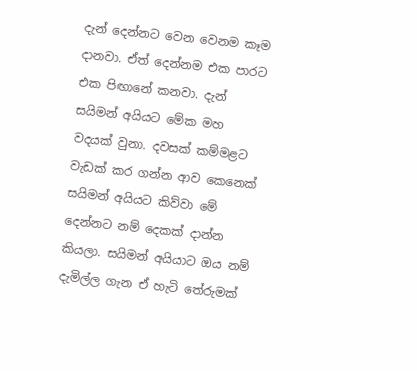දැන් දෙන්නට වෙන වෙනම කෑම දානවා. ඒත් දෙන්නම එක පාරට එක පිඟානේ කනවා. දැන් සයිමන් අයියට මේක මහ වදයක් වුනා. දවසක් කම්මළට වැඩක් කර ගන්න ආව කෙනෙක් සයිමන් අයියට කිව්වා මේ දෙන්නට නම් දෙකක් දාන්න කියලා. සයිමන් අයියාට ඔය නම් දැමිල්ල ගැන ඒ හැටි තේරුමක්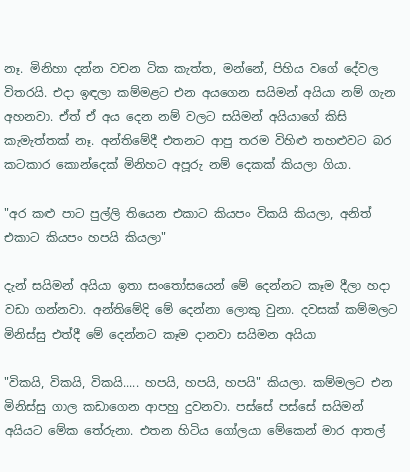නෑ. මිනිහා දන්න වචන ටික කැත්ත, මන්නේ, පිහිය වගේ දේවල විතරයි. එදා ඉඳලා කම්මළට එන අයගෙන සයිමන් අයියා නම් ගැන අහනවා. ඒත් ඒ අය දෙන නම් වලට සයිමන් අයියාගේ කිසි කැමැත්තක් නෑ. අන්තිමේදී එතනට ආපු තරම විහිළු තහළුවට බර කටකාර කොන්දෙක් මිනිහට අපූරු නම් දෙකක් කියලා ගියා.

"අර කළු පාට පුල්ලි තියෙන එකාට කියපං විකයි කියලා, අනිත් එකාට කියපං හපයි කියලා"

දැන් සයිමන් අයියා ඉතා සංතෝසයෙන් මේ දෙන්නට කෑම දීලා හදා වඩා ගන්නවා. අන්තිමේදි මේ දෙන්නා ලොකු වුනා. දවසක් කම්මලට මිනිස්සු එත්දී මේ දෙන්නට කෑම දානවා සයිමන අයියා

"විකයි, විකයි, විකයි..... හපයි, හපයි, හපයි" කියලා. කම්මලට එන මිනිස්සු ගාල කඩාගෙන ආපහු දුවනවා. පස්සේ පස්සේ සයිමන් අයියට මේක තේරුනා. එතන හිටිය ගෝලයා මේකෙන් මාර ආතල්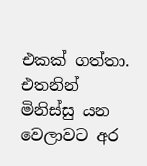එකක් ගත්තා. එතනින් මිනිස්සු යන වෙලාවට අර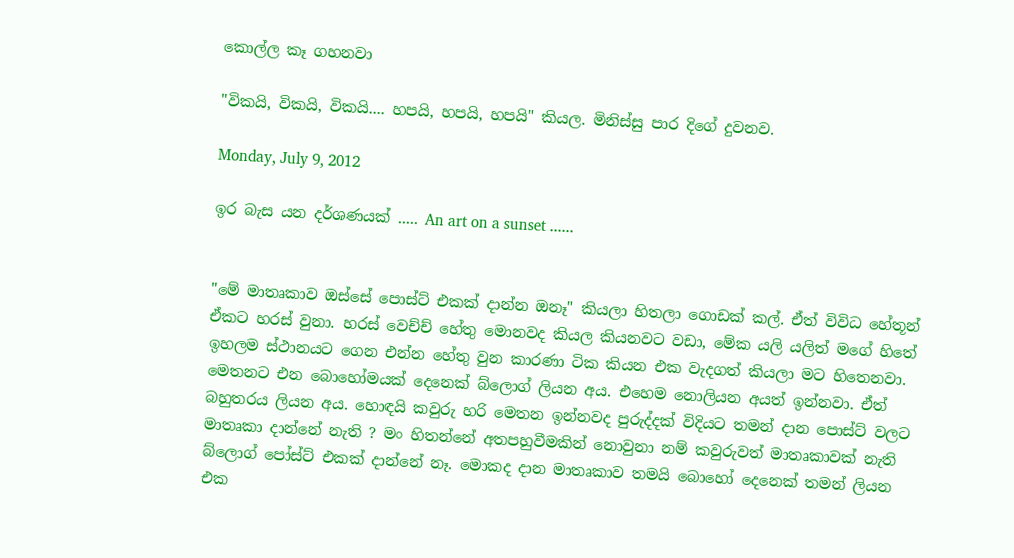කොල්ල කෑ ගහනවා

"විකයි, විකයි, විකයි.... හපයි, හපයි, හපයි" කියල. මිනිස්සු පාර දිගේ දුවනව.

Monday, July 9, 2012

ඉර බැස යන දර්ශණයක් ..... An art on a sunset ......


"මේ මාතෘකාව ඔස්සේ පොස්ට් එකක් දාන්න ඔනෑ" කියලා හිතලා ගොඩක් කල්. ඒත් විවිධ හේතූන් ඒකට හරස් වුනා. හරස් වෙච්ච් හේතු මොනවද කියල කියනවට වඩා, මේක යලි යලිත් මගේ හිතේ ඉහලම ස්ථානයට ගෙන එන්න හේතු වුන කාරණා ටික කියන එක වැදගත් කියලා මට හිතෙනවා. මෙතනට එන බොහෝමයක් දෙනෙක් බ්ලොග් ලියන අය. එහෙම නොලියන අයත් ඉන්නවා. ඒත් බහුතරය ලියන අය. හොඳයි කවුරු හරි මෙතන ඉන්නවද පුරුද්දක් විදියට තමන් දාන පොස්ට් වලට මාතෘකා දාන්නේ නැති ? මං හිතන්නේ අතපහුවීමකින් නොවුනා නම් කවුරුවත් මාතෘකාවක් නැති බ්ලොග් පෝස්ට් එකක් දාන්නේ නෑ. මොකද දාන මාතෘකාව තමයි බොහෝ දෙනෙක් තමන් ලියන එක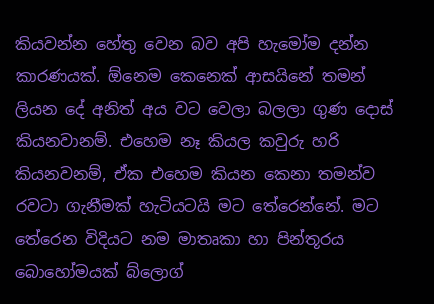කියවන්න හේතු වෙන බව අපි හැමෝම දන්න කාරණයක්. ඕනෙම කෙනෙක් ආසයිනේ තමන් ලියන දේ අනිත් අය වට වෙලා බලලා ගුණ දොස් කියනවානම්. එහෙම නෑ කියල කවුරු හරි කියනවනම්, ඒක එහෙම කියන කෙනා තමන්ව රවටා ගැනීමක් හැටියටයි මට තේරෙන්නේ. මට තේරෙන විදියට නම මාතෘකා හා පින්තූරය බොහෝමයක් බ්ලොග්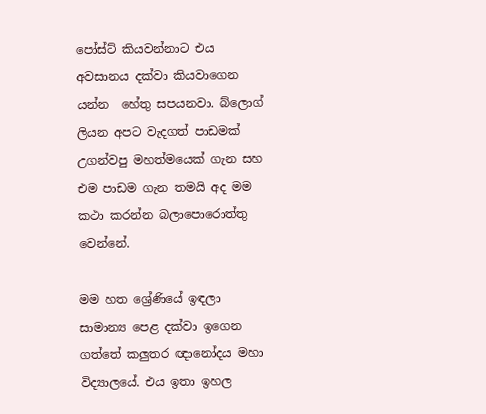පෝස්ට් කියවන්නාට එය අවසානය දක්වා කියවාගෙන යන්න  හේතු සපයනවා. බ්ලොග් ලියන අපට වැදගත් පාඩමක් උගන්වපු මහත්මයෙක් ගැන සහ එම පාඩම ගැන තමයි අද මම  කථා කරන්න බලාපොරොත්තු වෙන්නේ.

මම හත ශ්‍රේණියේ ඉඳලා සාමාන්‍ය පෙළ දක්වා ඉගෙන ගත්තේ කලුතර ඥානෝදය මහා විද්‍යාලයේ. එය ඉතා ඉහල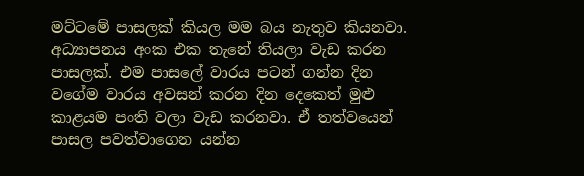මට්ටමේ පාසලක් කියල මම බය නැතුව කියනවා. අධ්‍යාපනය අංක එක තැනේ තියලා වැඩ කරන පාසලක්. එම පාසලේ වාරය පටන් ගන්න දින වගේම වාරය අවසන් කරන දින දෙකෙත් මුළු කාළයම පංති වලා වැඩ කරනවා. ඒ තත්වයෙන් පාසල පවත්වාගෙන යන්න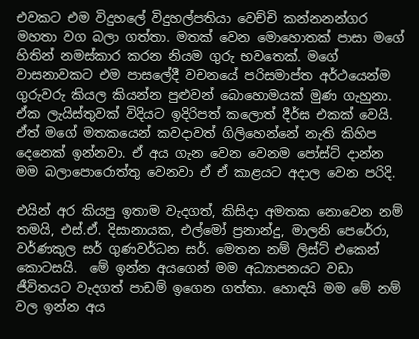එවකට එම විදුහලේ විදුහල්පතියා වෙච්චි කන්නනන්ගර මහතා වග බලා ගත්තා. මතක් වෙන මොහොතක් පාසා මගේ හිතින් නමස්කාර කරන නියම ගුරු භවතෙක්. මගේ වාසනාවකට එම පාසලේදී වචනයේ පරිසමාප්ත අර්ථයෙන්ම ගුරුවරු කියල කියන්න පුළුවන් බොහොමයක් මුණ ගැහුනා. ඒක ලැයිස්තුවක් විදියට ඉදිරිපත් කලොත් දීර්ඝ එකක් වෙයි. ඒත් මගේ මතකයෙන් කවදාවත් ගිලිහෙන්නේ නැති කිහිප දෙනෙක් ඉන්නවා. ඒ අය ගැන වෙන වෙනම පෝස්ට් දාන්න මම බලාපොරොත්තු වෙනවා ඒ ඒ කාළයට අදාල වෙන පරිදි.

එයින් අර කියපු ඉතාම වැදගත්, කිසිදා අමතක නොවෙන නම් තමයි, එස්.ඒ. දිසානායක, එල්මෝ ප්‍රනාන්දු, මාලනි පෙරේරා, වර්ණකුල සර් ගුණවර්ධන සර්. මෙතන නම් ලිස්ට් එකෙන් කොටසයි.  මේ ඉන්න අයගෙන් මම අධ්‍යාපනයට වඩා ජීවිතයට වැදගත් පාඩම් ඉගෙන ගත්තා. හොඳයි මම මේ නම් වල ඉන්න අය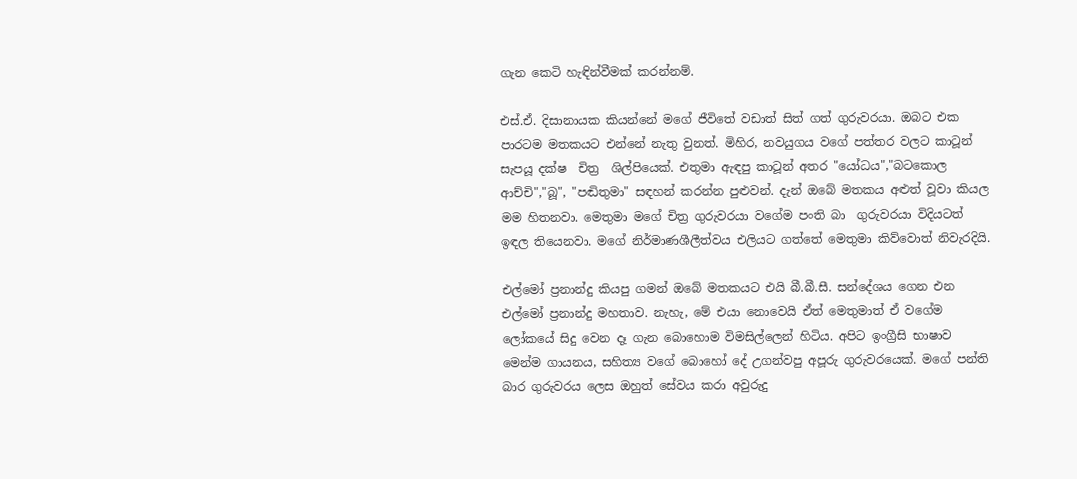ගැන කෙටි හැඳින්වීමක් කරන්නම්.

එස්.ඒ. දිසානායක කියන්නේ මගේ ජීවිතේ වඩාත් සිත් ගත් ගුරුවරයා. ඔබට එක පාරටම මතකයට එන්නේ නැතු වුනත්. මිහිර, නවයුගය වගේ පත්තර වලට කාටූන් සැපයූ දක්ෂ  චිත්‍ර  ශිල්පියෙක්. එතුමා ඇඳපු කාටූන් අතර "යෝධය","බටකොල ආච්චි","බූ", "පඬිතුමා" සඳහන් කරන්න පුළුවන්. දැන් ඔබේ මතකය අළුත් වූවා කියල මම හිතනවා. මෙතුමා මගේ චිත්‍ර ගුරුවරයා වගේම පංති බා  ගුරුවරයා විදියටත් ඉඳල තියෙනවා. මගේ නිර්මාණශීලීත්වය එලියට ගත්තේ මෙතුමා කිව්වොත් නිවැරදියි.

එල්මෝ ප්‍රනාන්දු කියපු ගමන් ඔබේ මතකයට එයි බී.බී.සී. සන්දේශය ගෙන එන එල්මෝ ප්‍රනාන්දු මහතාව. නැහැ, මේ එයා නොවෙයි ඒත් මෙතුමාත් ඒ වගේම ලෝකයේ සිදු වෙන දෑ ගැන බොහොම විමසිල්ලෙන් හිටිය. අපිට ඉංග්‍රීසි භාෂාව මෙන්ම ගායනය, සහිත්‍ය වගේ බොහෝ දේ උගන්වපු අපූරු ගුරුවරයෙක්. මගේ පන්ති බාර ගුරුවරය ලෙස ඔහුත් සේවය කරා අවුරුදු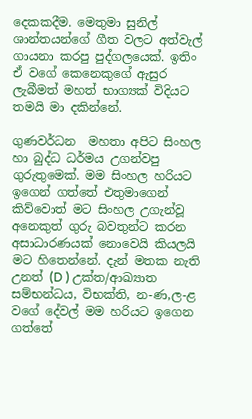දෙකකදීම. මෙතුමා සුනිල් ශාන්තයන්ගේ ගීත වලට අත්වැල් ගායනා කරපු පුද්ගලයෙක්. ඉතිං ඒ වගේ කෙනෙකුගේ ඇසුර ලැබීමත් මහත් භාග්‍යක් විදියට තමයි මා දකින්නේ.

ගුණවර්ධන  මහතා අපිට සිංහල හා බුද්ධ ධර්මය උගන්වපු ගුරුතුමෙක්. මම සිංහල හරියට ඉගෙන් ගත්තේ එතුමාගෙන් කිව්වොත් මට සිංහල උගැන්වූ අනෙකුත් ගුරු බවතුන්ට කරන අසාධාරණයක් නොවෙයි කියලයි මට හිතෙන්නේ. දැන් මතක නැති උනත් (D ) උක්ත/ආඛ්‍යාත සම්භන්ධය, විභක්ති, න-ණ,ල-ළ වගේ දේවල් මම හරියට ඉගෙන ගත්තේ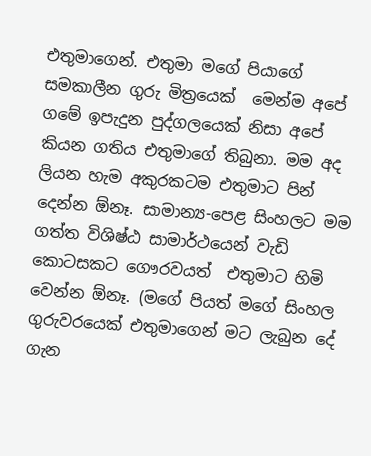එතුමාගෙන්. එතුමා මගේ පියාගේ සමකාලීන ගුරු මිත්‍රයෙක්  මෙන්ම අපේ ගමේ ඉපැදුන පුද්ගලයෙක් නිසා අපේ කියන ගතිය එතුමාගේ තිබුනා. මම අද ලියන හැම අකුරකටම එතුමාට පින් දෙන්න ඕනෑ. සාමාන්‍ය-පෙළ සිංහලට මම ගත්ත විශිෂ්ඨ සාමාර්ථයෙන් වැඩි කොටසකට ගෞරවයත්  එතුමාට හිමි වෙන්න ඕනෑ. (මගේ පියත් මගේ සිංහල ගුරුවරයෙක් එතුමාගෙන් මට ලැබුන දේ ගැන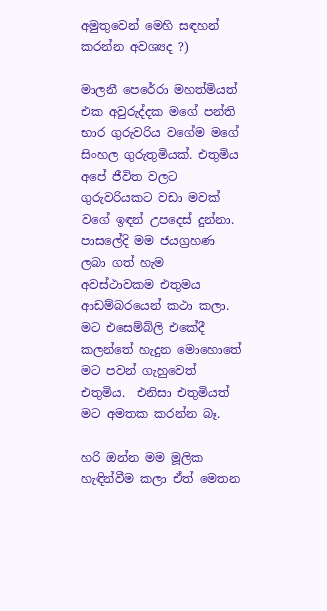අමුතුවෙන් මෙහි සඳහන් කරන්න අවශ්‍යද ?)

මාලනී පෙරේරා මහත්මියත් එක අවුරුද්දක මගේ පන්ති භාර ගුරුවරිය වගේම මගේ සිංහල ගුරුතුමියක්. එතුමිය අපේ ජීවිත වලට ගුරුවරියකට වඩා මවක් වගේ ඉඳන් උපදෙස් දුන්නා. පාසලේදි මම ජයග්‍රහණ ලබා ගත් හැම අවස්ථාවකම එතුමය ආඩම්බරයෙන් කථා කලා. මට එසෙම්බ්ලි එකේදී කලන්තේ හැදුන මොහොතේ මට පවන් ගැහුවෙත් එතුමිය.  එනිසා එතුමියත් මට අමතක කරන්න බෑ.

හරි ඔන්න මම මූලික හැඳින්වීම කලා ඒත් මෙතන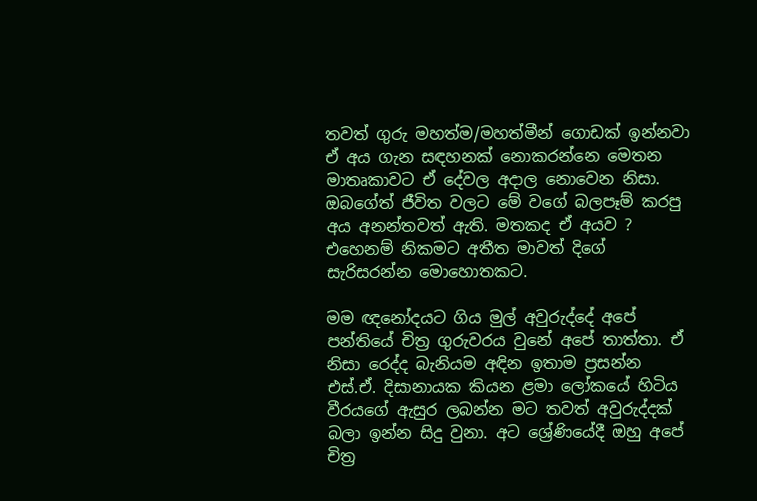තවත් ගුරු මහත්ම/මහත්මීන් ගොඩක් ඉන්නවා ඒ අය ගැන සඳහනක් නොකරන්නෙ මෙතන මාතෘකාවට ඒ දේවල අදාල නොවෙන නිසා. ඔබගේත් ජීවිත වලට මේ වගේ බලපෑම් කරපු අය අනන්තවත් ඇති. මතකද ඒ අයව ? එහෙනම් නිකමට අතීත මාවත් දිගේ සැරිසරන්න මොහොතකට.

මම ඥනෝදයට ගිය මුල් අවුරුද්දේ අපේ පන්තියේ චිත්‍ර ගුරුවරය වුනේ අපේ තාත්තා. ඒ නිසා රෙද්ද බැනියම අඳින ඉතාම ප්‍රසන්න එස්.ඒ. දිසානායක කියන ළමා ලෝකයේ හිටිය වීරයගේ ඇසුර ලබන්න මට තවත් අවුරුද්දක් බලා ඉන්න සිදු වුනා. අට ශ්‍රේණියේදී ඔහු අපේ චිත්‍ර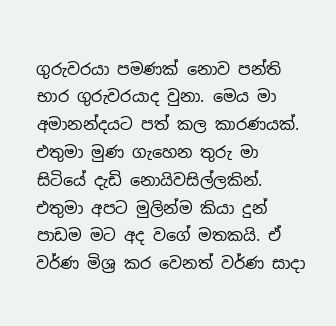ගුරුවරයා පමණක් නොව පන්ති භාර ගුරුවරයාද වුනා. මෙය මා අමානන්දයට පත් කල කාරණයක්. එතුමා මුණ ගැහෙන තුරු මා සිටියේ දැඩි නොයිවසිල්ලකින්. එතුමා අපට මුලින්ම කියා දුන් පාඩම මට අද වගේ මතකයි. ඒ වර්ණ මිශ්‍ර කර වෙනත් වර්ණ සාදා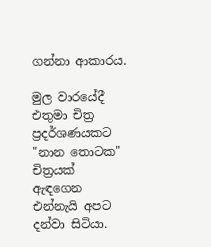ගන්නා ආකාරය.

මුල වාරයේදී එතුමා චිත්‍ර ප්‍රදර්ශණයකට "නාන තොටක" චිත්‍රයක් ඇඳගෙන එන්නැයි අපට දන්වා සිටියා.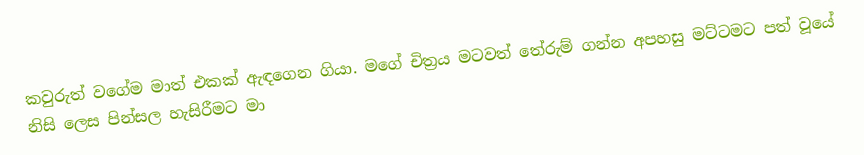කවුරුත් වගේම මාත් එකක් ඇඳගෙන ගියා. මගේ චිත්‍රය මටවත් තේරුම් ගන්න අපහසු මට්ටමට පත් වූයේ නිසි ලෙස පින්සල හැසිරීමට මා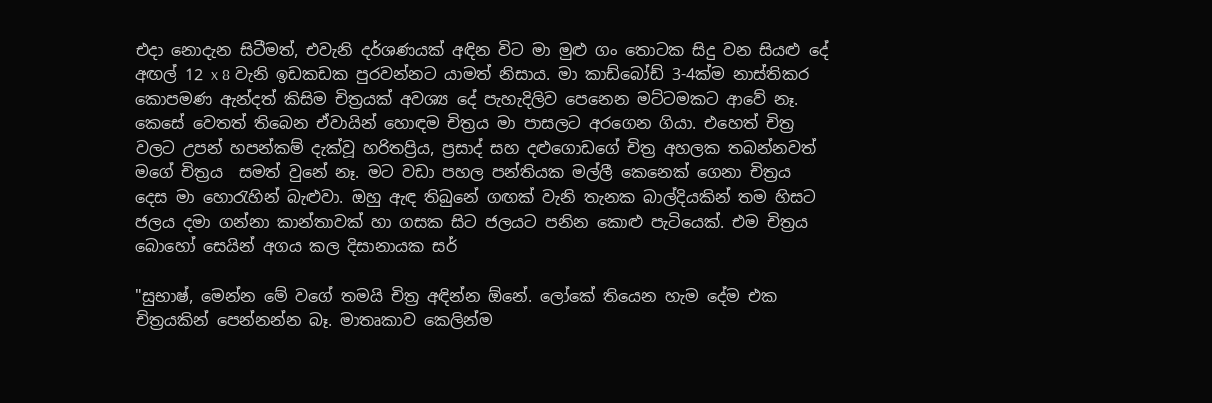එදා නොදැන සිටීමත්, එවැනි දර්ශණයක් අඳින විට මා මුළු ගං තොටක සිදු වන සියළු දේ අඟල් 12 x 8 වැනි ඉඩකඩක පුරවන්නට යාමත් නිසාය. මා කාඩ්බෝඩ් 3-4ක්ම නාස්තිකර කොපමණ ඇන්දත් කිසිම චිත්‍රයක් අවශ්‍ය දේ පැහැදිලිව පෙනෙන මට්ටමකට ආවේ නෑ. කෙසේ වෙතත් තිබෙන ඒවායින් හොඳම චිත්‍රය මා පාසලට අරගෙන ගියා. එහෙත් චිත්‍ර වලට උපන් හපන්කම් දැක්වූ හරිතප්‍රිය, ප්‍රසාද් සහ දළුගොඩගේ චිත්‍ර අහලක තබන්නවත් මගේ චිත්‍රය  සමත් වුනේ නෑ. මට වඩා පහල පන්තියක මල්ලී කෙනෙක් ගෙනා චිත්‍රය දෙස මා හොරැහින් බැළුවා. ඔහු ඇඳ තිබුනේ ගඟක් වැනි තැනක බාල්දියකින් තම හිසට ජලය දමා ගන්නා කාන්තාවක් හා ගසක සිට ජලයට පනින කොළු පැටියෙක්. එම චිත්‍රය බොහෝ සෙයින් අගය කල දිසානායක සර්

"සුභාෂ්, මෙන්න මේ වගේ තමයි චිත්‍ර අඳින්න ඕනේ. ලෝකේ තියෙන හැම දේම එක චිත්‍රයකින් පෙන්නන්න බෑ. මාතෘකාව කෙලින්ම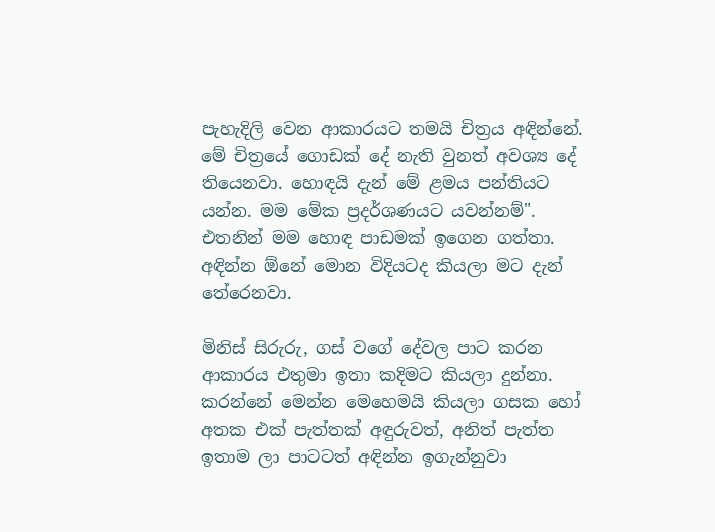පැහැදිලි වෙන ආකාරයට තමයි චිත්‍රය අඳින්නේ. මේ චිත්‍රයේ ගොඩක් දේ නැති වුනත් අවශ්‍ය දේ තියෙනවා. හොඳයි දැන් මේ ළමය පන්තියට යන්න. මම මේක ප්‍රදර්ශණයට යවන්නම්".
එතනින් මම හොඳ පාඩමක් ඉගෙන ගත්තා. අඳින්න ඕනේ මොන විදියටද කියලා මට දැන් තේරෙනවා.

මිනිස් සිරුරු, ගස් වගේ දේවල පාට කරන ආකාරය එතුමා ඉතා කදිමට කියලා දුන්නා. කරන්නේ මෙන්න මෙහෙමයි කියලා ගසක හෝ අතක එක් පැත්තක් අඳුරුවත්, අනිත් පැත්ත ඉතාම ලා පාටටත් අඳින්න ඉගැන්නුවා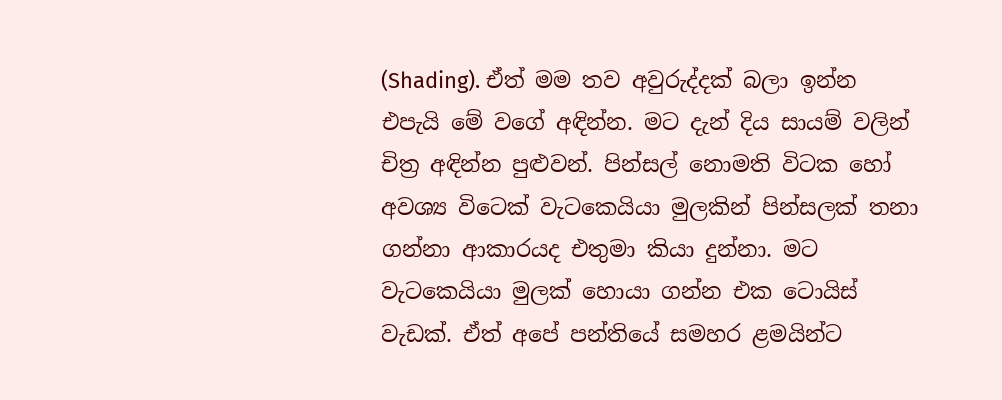(Shading). ඒත් මම තව අවුරුද්දක් බලා ඉන්න එපැයි මේ වගේ අඳින්න. මට දැන් දිය සායම් වලින් චිත්‍ර අඳින්න පුළුවන්. පින්සල් නොමති විටක හෝ අවශ්‍ය විටෙක් වැටකෙයියා මුලකින් පින්සලක් තනා ගන්නා ආකාරයද එතුමා කියා දුන්නා. මට වැටකෙයියා මුලක් හොයා ගන්න එක ටොයිස් වැඩක්. ඒත් අපේ පන්තියේ සමහර ළමයින්ට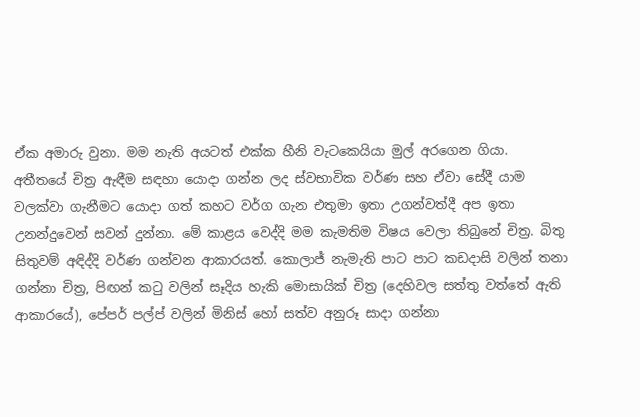ඒක අමාරු වුනා. මම නැති අයටත් එක්ක හීනි වැටකෙයියා මුල් අරගෙන ගියා. අතීතයේ චිත්‍ර ඇඳීම සඳහා යොදා ගන්න ලද ස්වභාවික වර්ණ සහ ඒවා සේදී යාම වලක්වා ගැනීමට යොදා ගත් කහට වර්ග ගැන එතුමා ඉතා උගන්වත්දී අප ඉතා උනන්දුවෙන් සවන් දුන්නා. මේ කාළය වෙද්දි මම කැමතිම විෂය වෙලා තිබුනේ චිත්‍ර. බිතු සිතුවම් අඳිද්දි වර්ණ ගන්වන ආකාරයත්. කොලාජ් නැමැති පාට පාට කඩදාසි වලින් තනා ගන්නා චිත්‍ර, පිඟන් කටු වලින් සෑදිය හැකි මොසායික් චිත්‍ර (දෙහිවල සත්තු වත්තේ ඇති ආකාරයේ), පේපර් පල්ප් වලින් මිනිස් හෝ සත්ව අනුරූ සාදා ගන්නා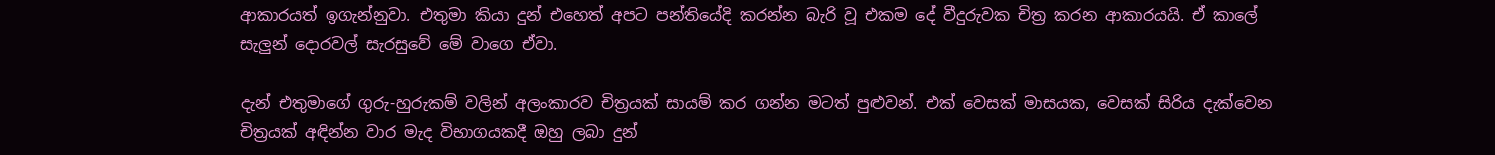ආකාරයත් ඉගැන්නුවා. එතුමා කියා දුන් එහෙත් අපට පන්තියේදි කරන්න බැරි වූ එකම දේ වීදුරුවක චිත්‍ර කරන ආකාරයයි. ඒ කාලේ සැලුන් දොරවල් සැරසුවේ මේ වාගෙ ඒවා.

දැන් එතුමාගේ ගුරු-හුරුකම් වලින් අලංකාරව චිත්‍රයක් සායම් කර ගන්න මටත් පුළුවන්. එක් වෙසක් මාසයක, වෙසක් සිරිය දැක්වෙන චිත්‍රයක් අඳින්න වාර මැද විභාගයකදී ඔහු ලබා දුන්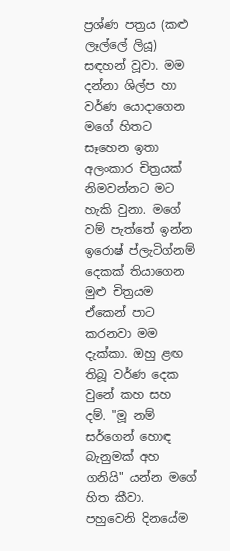ප්‍රශ්ණ පත්‍රය (කළු ලෑල්ලේ ලියූ) සඳහන් වූවා. මම දන්නා ශිල්ප හා වර්ණ යොදාගෙන මගේ හිතට සෑහෙන ඉතා අලංකාර චිත්‍රයක් නිමවන්නට මට හැකි වුනා. මගේ වම් පැත්තේ ඉන්න ඉරොෂ් ප්ලැටිග්නම් දෙකක් තියාගෙන මුළු චිත්‍රයම ඒකෙන් පාට කරනවා මම දැක්කා. ඔහු ළඟ තිබූ වර්ණ දෙක වුනේ කහ සහ දම්. "මූ නම් සර්ගෙන් හොඳ බැනුමක් අහ ගනියි" යන්න මගේ හිත කීවා. පහුවෙනි දිනයේම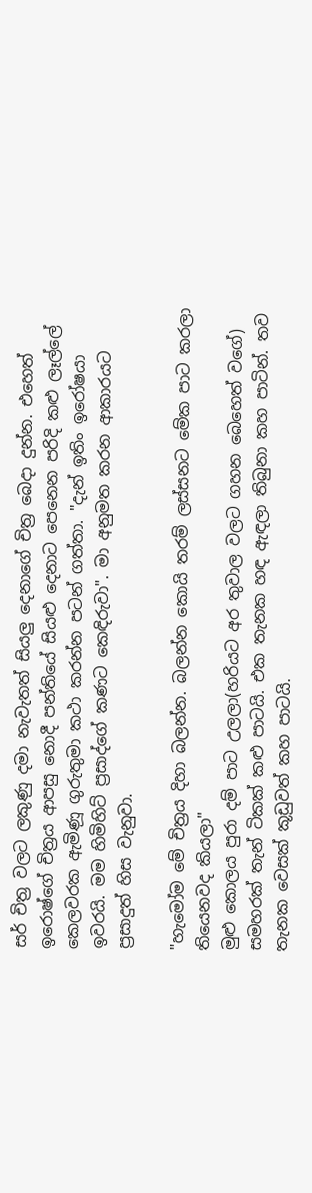සර් චිත්‍ර වලට ලකුණු දමා නැවැතත් සියලු දෙනාගේ චිත්‍ර බෙදා දුන්න. එහෙත් ඉරොෂ්ගේ චිත්‍රය ආපසු නොදී පන්තියේ සියළු දෙනාට පෙනෙන පරිදි කළු ලෑල්ලේ කෙලවරක ඇමිණූ ගුරුතුමා කථා කරන්න පටන් ගත්තා. "දැන් ඉතිං ඉරෝෂයා ඉවරයි. මම හිමිහිට් ප්‍රසාද්ගේ කණට කෙඳිරුවා". මා අනුමත කරන ආකාරයට ප්‍රසාදුත් හිස වැනුවා.

"හැමෝම මේ චිත්‍රය දිහා බලන්න. බලන්න කොයි තරම් ලස්සනට මේක පාට කරලා තියෙනවද කියලා"
මුළු කොලය පුරා දම් පාට උලලා(හරියට අර තුවාල වලට ගහන බෙහෙත් වගේ) සමහරක් තැන් ටිකක් කළු පාටයි. එක තැනක හඳ ඇඳලා තිබුනා කහ පාටින්. තව තැනක වෙසක් කූඩුවත් කහ පාටයි.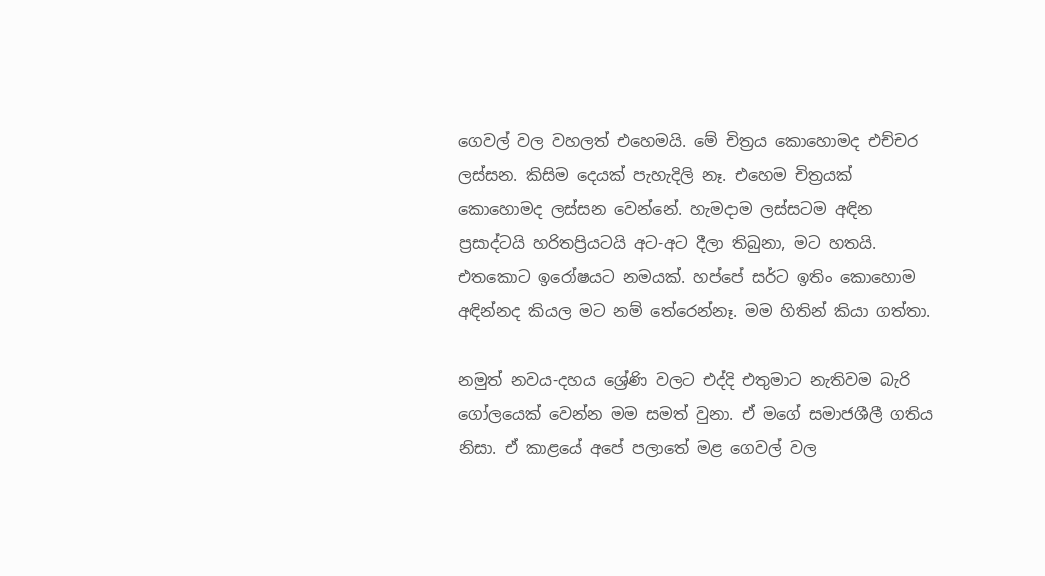ගෙවල් වල වහලත් එහෙමයි. මේ චිත්‍රය කොහොමද එච්චර ලස්සන. කිසිම දෙයක් පැහැදිලි නෑ. එහෙම චිත්‍රයක් කොහොමද ලස්සන වෙන්නේ. හැමදාම ලස්සටම අඳින ප්‍රසාද්ටයි හරිතප්‍රියටයි අට-අට දීලා තිබුනා, මට හතයි. එතකොට ඉරෝෂයට නමයක්. හප්පේ සර්ට ඉතිං කොහොම අඳින්නද කියල මට නම් තේරෙන්නෑ. මම හිතින් කියා ගත්තා.

නමුත් නවය-දහය ශ්‍රේණි වලට එද්දි එතුමාට නැතිවම බැරි ගෝලයෙක් වෙන්න මම සමත් වුනා. ඒ මගේ සමාජශීලී ගතිය නිසා. ඒ කාළයේ අපේ පලාතේ මළ ගෙවල් වල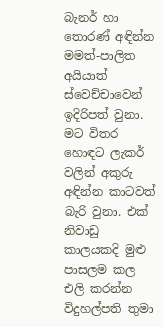බැනර් හා තොරණ් අඳින්න මමත්-පාලිත අයියාත් ස්වෙච්චාවෙන් ඉදිරිපත් වුනා. මට විතර හොඳට ලැකර් වලින් අකුරු අඳින්න කාටවත් බැරි වුනා. එක් නිවාඩු කාලයකදි මුළු පාසලම කල එලි කරන්න විදුහල්පති තුමා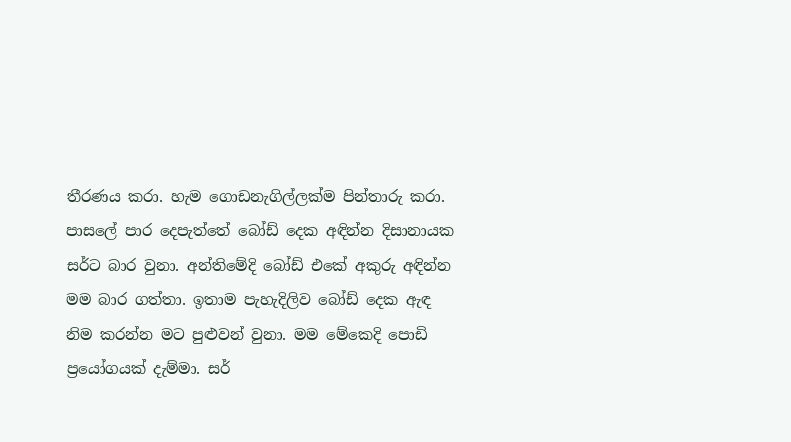තීරණය කරා. හැම ගොඩනැගිල්ලක්ම පින්තාරු කරා. පාසලේ පාර දෙපැත්තේ බෝඩ් දෙක අඳින්න දිසානායක සර්ට බාර වුනා. අන්තිමේදි බෝඩ් එකේ අකුරු අඳින්න මම බාර ගත්තා. ඉතාම පැහැදිලිව බෝඩ් දෙක ඇඳ නිම කරන්න මට පුළුවන් වුනා. මම මේකෙදි පොඩි ප්‍රයෝගයක් දැම්මා. සර්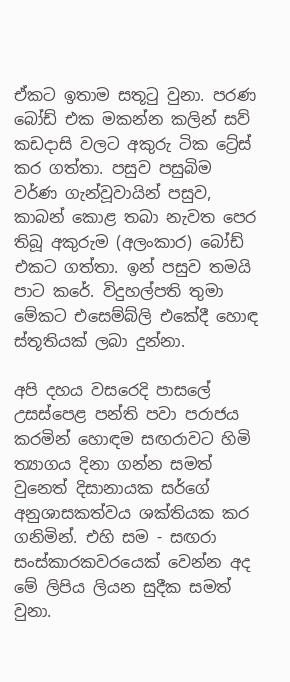ඒකට ඉතාම සතූටු වුනා. පරණ බෝඩ් එක මකන්න කලින් සව් කඩදාසි වලට අකුරු ටික ට්‍රේස් කර ගත්තා. පසුව පසුබිම වර්ණ ගැන්වූවායින් පසුව, කාබන් කොළ තබා නැවත පෙර තිබූ අකුරුම (අලංකාර) බෝඩ් එකට ගත්තා. ඉන් පසුව තමයි පාට කරේ. විදුහල්පති තුමා මේකට එසෙම්බ්ලි එකේදී හොඳ ස්තූතියක් ලබා දුන්නා.

අපි දහය වසරෙදි පාසලේ උසස්පෙළ පන්ති පවා පරාජය කරමින් හොඳම සඟරාවට හිමි ත්‍යාගය දිනා ගන්න සමත් වුනෙත් දිසානායක සර්ගේ අනුශාසකත්වය ශක්තියක කර ගනිමින්. එහි සම - සඟරා සංස්කාරකවරයෙක් වෙන්න අද මේ ලිපිය ලියන සුදීක සමත් වුනා.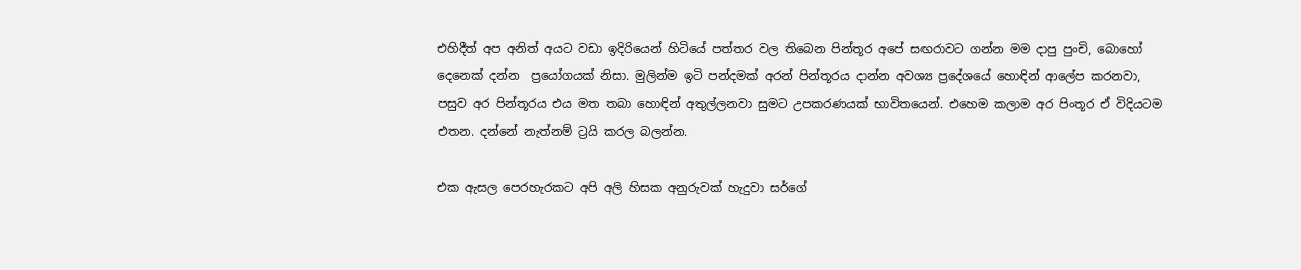එහිදීත් අප අනිත් අයට වඩා ඉදිරියෙන් හිටියේ පත්තර වල තිබෙන පින්තූර අපේ සඟරාවට ගන්න මම දාපු පුංචි, බොහෝ දෙනෙක් දන්න  ප්‍රයෝගයක් නිසා. මුලින්ම ඉටි පන්දමක් අරන් පින්තූරය දාන්න අවශ්‍ය ප්‍රදේශයේ හොඳින් ආලේප කරනවා, පසුව අර පින්තූරය එය මත තබා හොඳින් අතුල්ලනවා සුමට උපකරණයක් භාවිතයෙන්. එහෙම කලාම අර පිංතූර ඒ විදියටම එතන. දන්නේ නැත්නම් ට්‍රයි කරල බලන්න.

එක ඇසල පෙරහැරකට අපි අලි හිසක අනුරුවක් හැදුවා සර්ගේ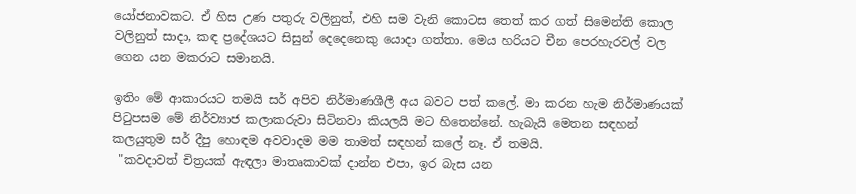යෝජනාවකට. ඒ හිස උණ පතුරු වලිනුත්, එහි සම වැනි කොටස තෙත් කර ගත් සිමෙන්ති කොල වලිනුත් සාදා, කඳ ප්‍රදේශයට සිසුන් දෙදෙනෙකු යොදා ගත්තා. මෙය හරියට චීන පෙරහැරවල් වල ගෙන යන මකරාට සමානයි.

ඉතිං මේ ආකාරයට තමයි සර් අපිව නිර්මාණශීලී අය බවට පත් කලේ. මා කරන හැම නිර්මාණයක් පිටුපසම මේ නිර්ව්‍යාජ කලාකරුවා සිටිනවා කියලයි මට හිතෙන්නේ. හැබැයි මෙතන සඳහන් කලයුතුම සර් දීපු හොඳම අවවාදම මම තාමත් සඳහන් කලේ නෑ. ඒ තමයි.
 "කවදාවත් චිත්‍රයක් ඇඳලා මාතෘකාවක් දාන්න එපා, ඉර බැස යන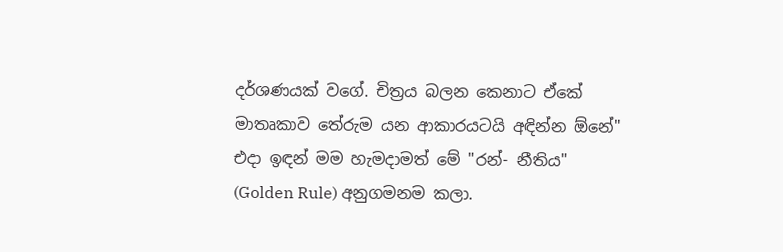දර්ශණයක් වගේ. චිත්‍රය බලන කෙනාට ඒකේ මාතෘකාව තේරුම යන ආකාරයටයි අඳින්න ඕනේ"
එදා ඉඳන් මම හැමදාමත් මේ "රන්- නීතිය" (Golden Rule) අනුගමනම කලා.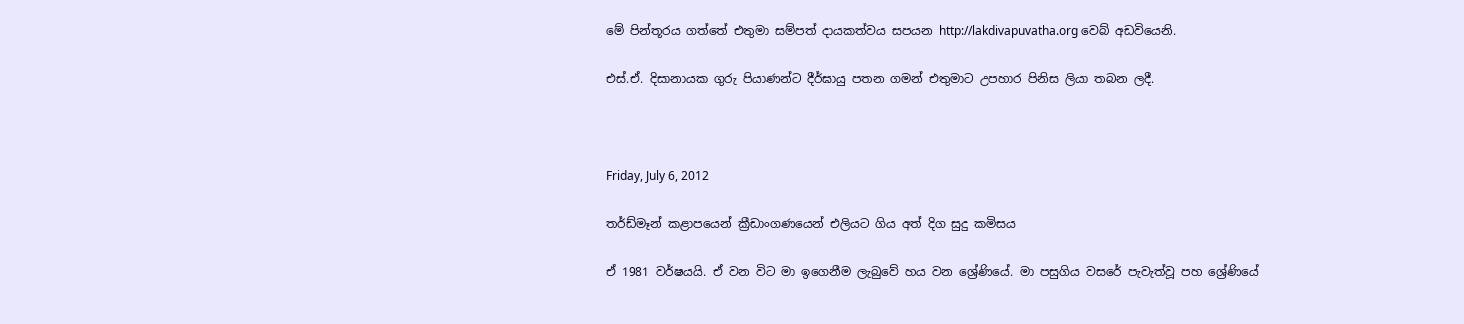මේ පින්තූරය ගත්තේ එතුමා සම්පත් දායකත්වය සපයන http://lakdivapuvatha.org වෙබ් අඩවියෙනි.

එස්.ඒ. දිසානායක ගුරු පියාණන්ට දීර්ඝායු පතන ගමන් එතුමාට උපහාර පිනිස ලියා තබන ලදී.



Friday, July 6, 2012

තර්ඩ්මෑන් කළාපයෙන් ක්‍රීඩාංගණයෙන් එලියට ගිය අත් දිග සුදු කමිසය

ඒ 1981 වර්ෂයයි. ඒ වන විට මා ඉගෙනීම ලැබුවේ හය වන ශ්‍රේණියේ. මා පසුගිය වසරේ පැවැත්වූ පහ ශ්‍රේණියේ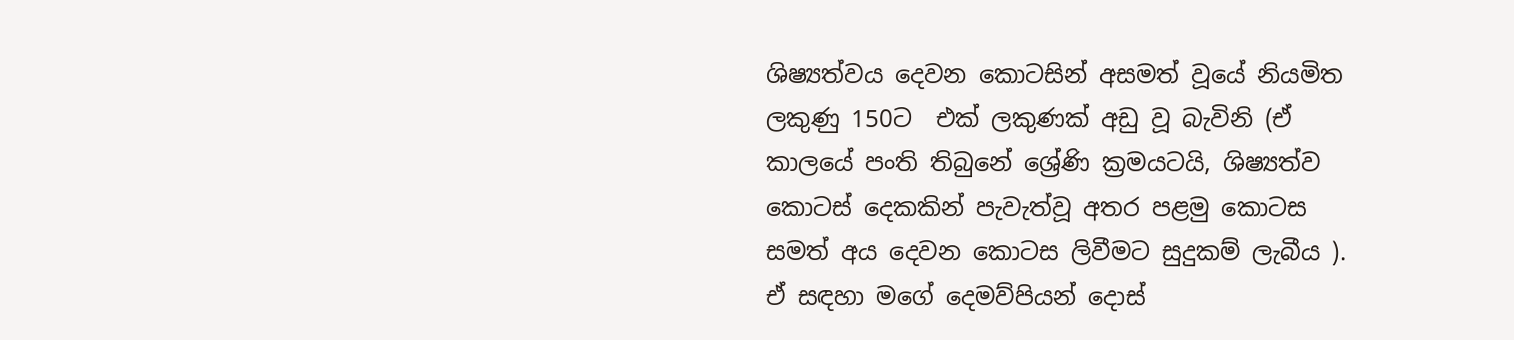ශිෂ්‍යත්වය දෙවන කොටසින් අසමත් වූයේ නියමිත ලකුණු 150ට  එක් ලකුණක් අඩු වූ බැවිනි (ඒ කාලයේ පංති තිබුනේ ශ්‍රේණි ක්‍රමයටයි, ශිෂ්‍යත්ව කොටස් දෙකකින් පැවැත්වූ අතර පළමු කොටස සමත් අය දෙවන කොටස ලිවීමට සුදුකම් ලැබීය ). ඒ සඳහා මගේ දෙමව්පියන් දොස්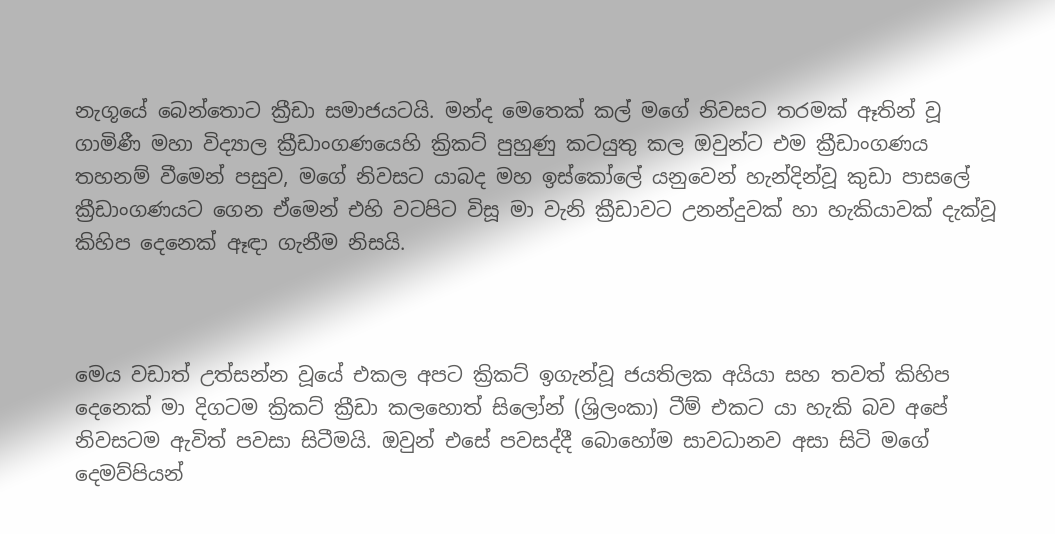නැගූයේ බෙන්තොට ක්‍රීඩා සමාජයටයි. මන්ද මෙතෙක් කල් මගේ නිවසට තරමක් ඈතින් වූ ගාමිණී මහා විද්‍යාල ක්‍රීඩාංගණයෙහි ක්‍රිකට් පුහුණු කටයුතු කල ඔවුන්ට එම ක්‍රීඩාංගණය තහනම් වීමෙන් පසුව, මගේ නිවසට යාබද මහ ඉස්කෝලේ යනුවෙන් හැන්දින්වූ කුඩා පාසලේ ක්‍රීඩාංගණයට ගෙන ඒමෙන් එහි වටපිට විසූ මා වැනි ක්‍රීඩාවට උනන්දුවක් හා හැකියාවක් දැක්වූ කිහිප දෙනෙක් ඈඳා ගැනීම නිසයි.



මෙය වඩාත් උත්සන්න වූයේ එකල අපට ක්‍රිකට් ඉගැන්වූ ජයතිලක අයියා සහ තවත් කිහිප දෙනෙක් මා දිගටම ක්‍රිකට් ක්‍රීඩා කලහොත් සිලෝන් (ශ්‍රිලංකා) ටීම් එකට යා හැකි බව අපේ නිවසටම ඇවිත් පවසා සිටීමයි. ඔවුන් එසේ පවසද්දී බොහෝම සාවධානව අසා සිටි මගේ දෙමව්පියන්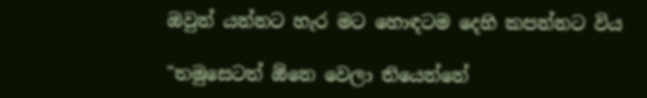ඔවුන් යන්නට හැර මට හොඳටම දෙහි කපන්නට විය

"තමුසෙටත් ඕනෙ වෙලා තියෙන්නේ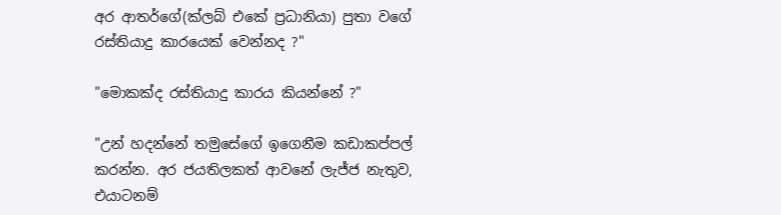අර ආතර්ගේ(ක්ලබ් එකේ ප්‍රධානියා) පුතා වගේ රස්තියාදු කාරයෙක් වෙන්නද ?"

"මොකක්ද රස්තියාදු කාරය කියන්නේ ?"

"උන් හදන්නේ තමුසේගේ ඉගෙනීම කඩාකප්පල් කරන්න. අර ජයතිලකත් ආවනේ ලැජ්ජ නැතුව, එයාටනම්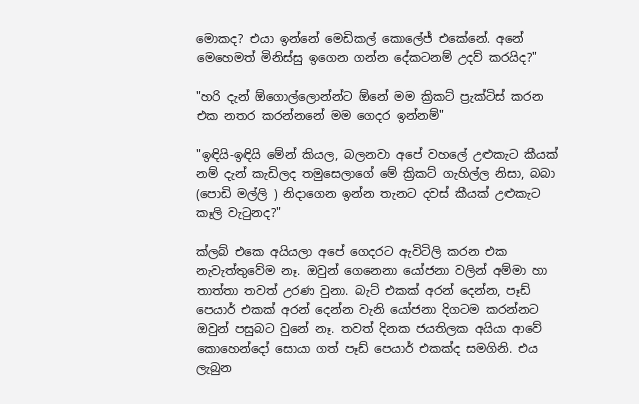මොකද? එයා ඉන්නේ මෙඩිකල් කොලේජ් එකේනේ. අනේ මෙහෙමත් මිනිස්සු ඉගෙන ගන්න දේකටනම් උදව් කරයිද?"

"හරි දැන් ඕගොල්ලොන්න්ට ඕනේ මම ක්‍රිකට් ප්‍රැක්ටිස් කරන එක නතර කරන්නනේ මම ගෙදර ඉන්නම්"

"ඉඳියි-ඉඳියි මේන් කියල, බලනවා අපේ වහලේ උළුකැට කීයක් නම් දැන් කැඩිලද තමුසෙලාගේ මේ ක්‍රිකට් ගැහිල්ල නිසා, බබා (පොඩි මල්ලි ) නිදාගෙන ඉන්න තැනට දවස් කීයක් උළුකැට කෑලි වැටුනද?"

ක්ලබ් එකෙ අයියලා අපේ ගෙදරට ඇවිටිලි කරන එක නැවැත්තුවේම නෑ. ඔවුන් ගෙනෙනා යෝජනා වලින් අම්මා හා තාත්තා තවත් උරණ වුනා. බැට් එකක් අරන් දෙන්න, පෑඩ් පෙයාර් එකක් අරන් දෙන්න වැනි යෝජනා දිගටම කරන්නට ඔවුන් පසුබට වුනේ නෑ. තවත් දිනක ජයතිලක අයියා ආවේ කොහෙන්දෝ සොයා ගත් පෑඩ් පෙයාර් එකක්ද සමගිනි. එය ලැබුන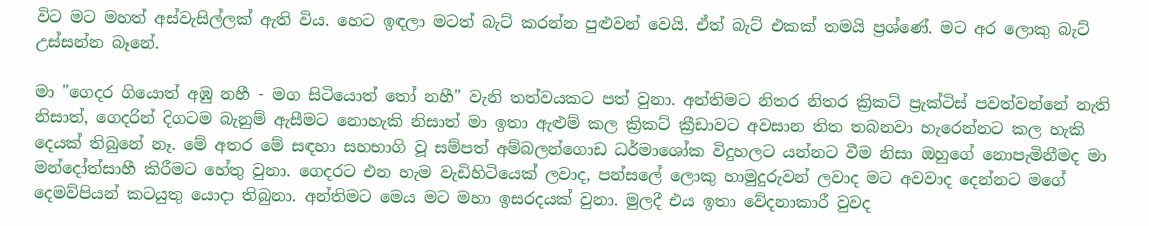විට මට මහත් අස්වැසිල්ලක් ඇති විය. හෙට ඉඳලා මටත් බැට් කරන්න පුළුවන් වෙයි. ඒත් බැට් එකක් තමයි ප්‍රශ්ණේ. මට අර ලොකු බැට් උස්සන්න බෑනේ.

මා "ගෙදර ගියොත් අඹු නහී - මග සිටියොත් තෝ නහී" වැනි තත්වයකට පත් වුනා. අන්තිමට නිතර නිතර ක්‍රිකට් ප්‍රැක්ටිස් පවත්වන්නේ නැති නිසාත්, ගෙදරින් දිගටම බැනුම් ඇසීමට නොහැකි නිසාත් මා ඉතා ඇළුම් කල ක්‍රිකට් ක්‍රීඩාවට අවසාන තිත තබනවා හැරෙන්නට කල හැකි දෙයක් තිබුනේ නෑ. මේ අතර මේ සඳහා සහභාගි වූ සම්පත් අම්බලන්ගොඩ ධර්මාශෝක විදුහලට යන්නට වීම නිසා ඔහුගේ නොපැමිනීමද මා මන්දෝත්සාහී කිරීමට හේතු වුනා. ගෙදරට එන හැම වැඩිහිටියෙක් ලවාද, පන්සලේ ලොකු හාමුදුරුවන් ලවාද මට අවවාද දෙන්නට මගේ දෙමව්පියන් කටයුතු යොදා තිබුනා. අන්තිමට මෙය මට මහා ඉසරදයක් වුනා. මුලදී එය ඉතා වේදනාකාරී වුවද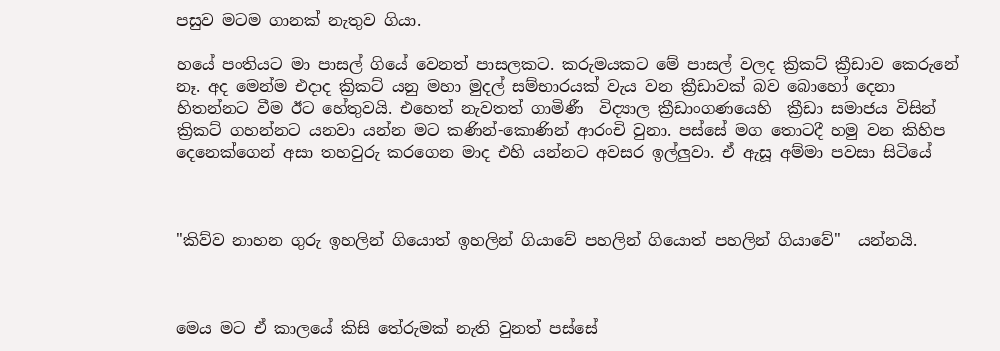පසුව මටම ගානක් නැතුව ගියා.

හයේ පංතියට මා පාසල් ගියේ වෙනත් පාසලකට. කරුමයකට මේ පාසල් වලද ක්‍රිකට් ක්‍රීඩාව කෙරුනේ නෑ. අද මෙන්ම එදාද ක්‍රිකට් යනු මහා මුදල් සම්භාරයක් වැය වන ක්‍රීඩාවක් බව බොහෝ දෙනා හිතන්නට වීම ඊට හේතුවයි. එහෙත් නැවතත් ගාමිණී  විද්‍යාල ක්‍රීඩාංගණයෙහි  ක්‍රීඩා සමාජය විසින් ක්‍රිකට් ගහන්නට යනවා යන්න මට කණින්-කොණින් ආරංචි වුනා. පස්සේ මග තොටදී හමු වන කිහිප දෙනෙක්ගෙන් අසා තහවුරු කරගෙන මාද එහි යන්නට අවසර ඉල්ලුවා. ඒ ඇසූ අම්මා පවසා සිටියේ



"කිව්ව නාහන ගුරු ඉහලින් ගියොත් ඉහලින් ගියාවේ පහලින් ගියොත් පහලින් ගියාවේ"  යන්නයි.



මෙය මට ඒ කාලයේ කිසි තේරුමක් නැති වුනත් පස්සේ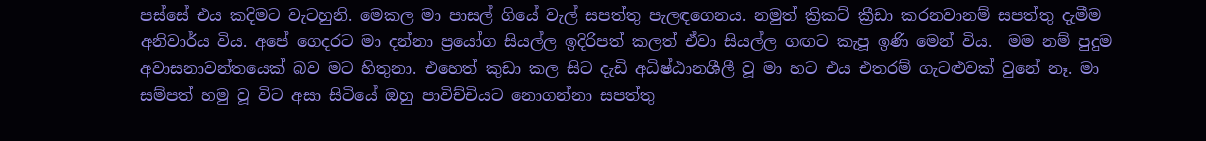පස්සේ එය කදිමට වැටහුනි. මෙකල මා පාසල් ගියේ වැල් සපත්තු පැලඳගෙනය. නමුත් ක්‍රිකට් ක්‍රීඩා කරනවානම් සපත්තු දැමීම අනිවාර්ය විය. අපේ ගෙදරට මා දන්නා ප්‍රයෝග සියල්ල ඉදිරිපත් කලත් ඒවා සියල්ල ගඟට කැපූ ඉණි මෙන් විය.  මම නම් පුදුම අවාසනාවන්තයෙක් බව මට හිතුනා. එහෙත් කුඩා කල සිට දැඩි අධිෂ්ඨානශීලී වූ මා හට එය එතරම් ගැටළුවක් වුනේ නෑ. මා සම්පත් හමු වූ විට අසා සිටියේ ඔහු පාවිච්චියට නොගන්නා සපත්තු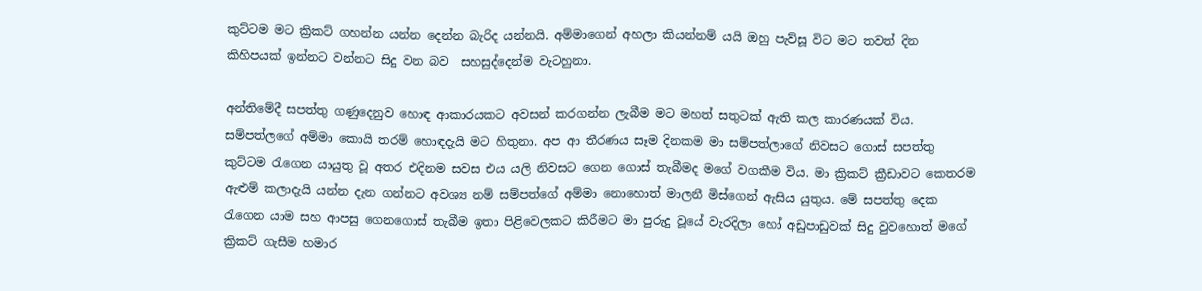කුට්ටම මට ක්‍රිකට් ගහන්න යන්න දෙන්න බැරිද යන්නයි. අම්මාගෙන් අහලා කියන්නම් යයි ඔහු පැව්සූ විට මට තවත් දින කිහිපයක් ඉන්නට වන්නට සිදු වන බව  සහසුද්දෙන්ම වැටහුනා.

අන්තිමේදී සපත්තු ගණුදෙනුව හොඳ ආකාරයකට අවසන් කරගන්න ලැබීම මට මහත් සතුටක් ඇති කල කාරණයක් විය. සම්පත්ලගේ අම්මා කොයි තරම් හොඳදැයි මට හිතුනා. අප ආ තීරණය සෑම දිනකම මා සම්පත්ලාගේ නිවසට ගොස් සපත්තු කුට්ටම රැගෙන යායුතු වූ අතර එදිනම සවස එය යලි නිවසට ගෙන ගොස් තැබීමද මගේ වගකීම විය. මා ක්‍රිකට් ක්‍රීඩාවට කෙතරම ඇළුම් කලාදැයි යන්න දැන ගන්නට අවශ්‍ය නම් සම්පත්ගේ අම්මා නොහොත් මාලනී මිස්ගෙන් ඇසිය යුතුය. මේ සපත්තු දෙක රැගෙන යාම සහ ආපසු ගෙනගොස් තැබීම ඉතා පිළිවෙලකට කිරීමට මා පුරුදු වූයේ වැරදිලා හෝ අඩුපාඩුවක් සිදු වුවහොත් මගේ ක්‍රිකට් ගැසීම හමාර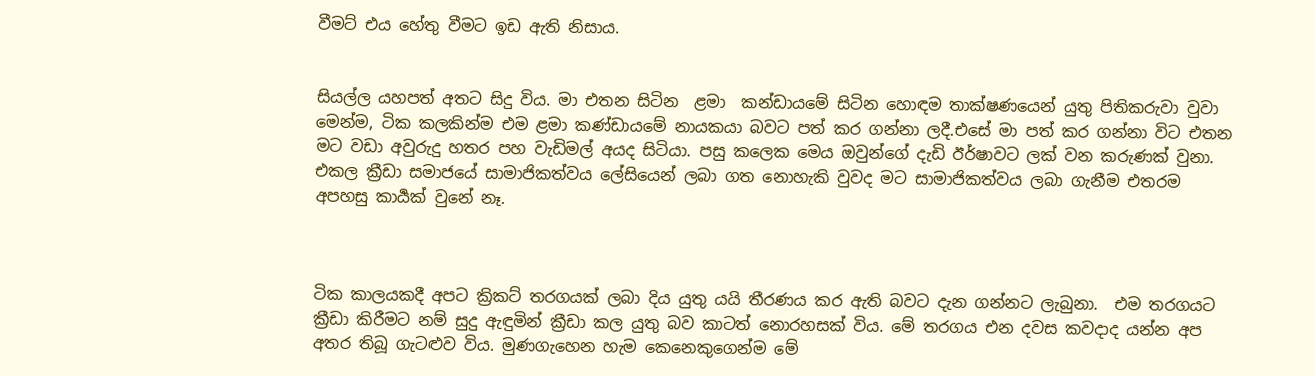වීමට් එය හේතු වීමට ඉඩ ඇති නිසාය.


සියල්ල යහපත් අතට සිදු විය. මා එතන සිටින  ළමා  කන්ඩායමේ සිටින හොඳම තාක්ෂණයෙන් යුතු පිතිකරුවා වුවා මෙන්ම, ටික කලකින්ම එම ළමා කණ්ඩායමේ නායකයා බවට පත් කර ගන්නා ලදී.එසේ මා පත් කර ගන්නා විට එතන මට වඩා අවුරුදු හතර පහ වැඩිමල් අයද සිටියා. පසු කලෙක මෙය ඔවුන්ගේ දැඩි ඊර්ෂාවට ලක් වන කරුණක් වුනා.  එකල ක්‍රීඩා සමාජයේ සාමාජිකත්වය ලේසියෙන් ලබා ගත නොහැකි වුවද මට සාමාජිකත්වය ලබා ගැනීම එතරම අපහසු කාර්‍යක් වුනේ නෑ.



ටික කාලයකදී අපට ක්‍රිකට් තරගයක් ලබා දිය යුතු යයි තීරණය කර ඇති බවට දැන ගන්නට ලැබුනා.  එම තරගයට ක්‍රීඩා කිරීමට නම් සුදු ඇඳුමින් ක්‍රීඩා කල යුතු බව කාටත් නොරහසක් විය. මේ තරගය එන දවස කවදාද යන්න අප අතර තිබූ ගැටළුව විය. මුණගැහෙන හැම කෙනෙකුගෙන්ම මේ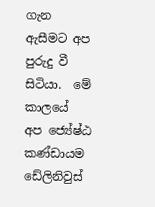ගැන ඇසීමට අප පුරුදු වී සිටියා.  මේ කාලයේ  අප ජ්‍යේෂ්ඨ කණ්ඩායම ඩේලිනිවුස්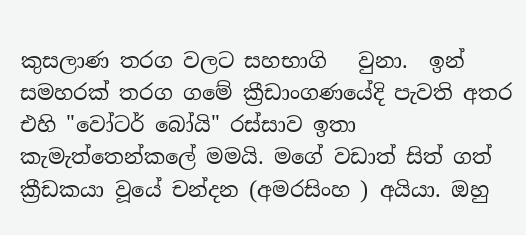කුසලාණ තරග වලට සහභාගි   වුනා.  ඉන් සමහරක් තරග ගමේ ක්‍රීඩාංගණයේදි පැවති අතර එහි "වෝටර් බෝයි" රස්සාව ඉතා කැමැත්තෙන්කලේ මමයි. මගේ වඩාත් සිත් ගත් ක්‍රීඩකයා වූයේ චන්දන (අමරසිංහ ) අයියා. ඔහු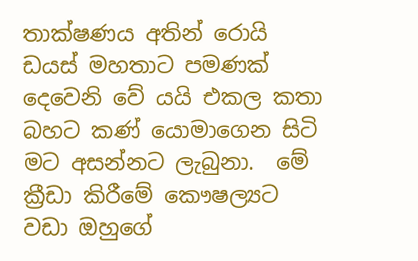තාක්ෂණය අතින් රොයි ඩයස් මහතාට පමණක් දෙවෙනි වේ යයි එකල කතා බහට කණ් යොමාගෙන සිටි මට අසන්නට ලැබුනා.  මේ ක්‍රීඩා කිරීමේ කෞෂල්‍යට වඩා ඔහුගේ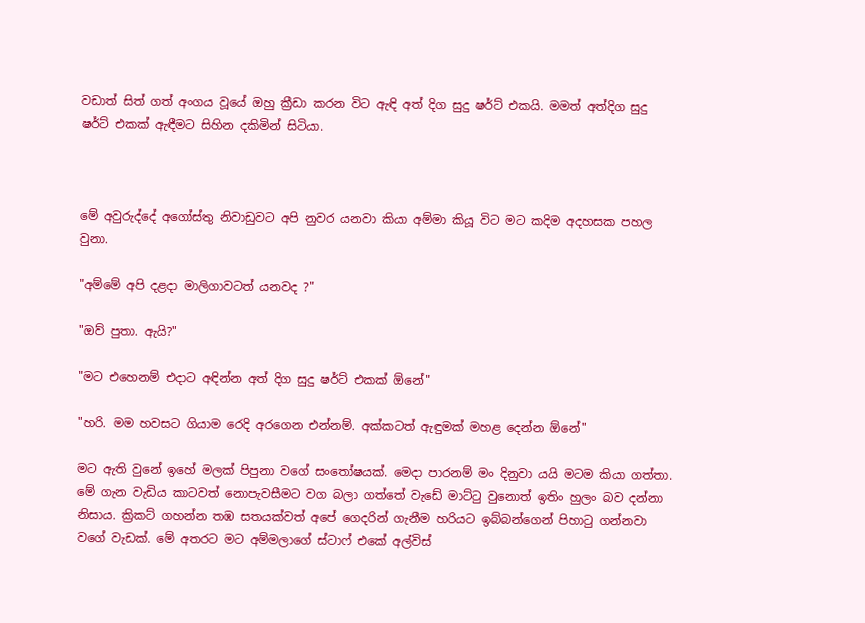වඩාත් සිත් ගත් අංගය වූයේ ඔහු ක්‍රීඩා කරන විට ඇඳි අත් දිග සුදු ෂර්ට් එකයි. මමත් අත්දිග සුදු ෂර්ට් එකක් ඇඳීමට සිහින දකිමින් සිටියා.



මේ අවුරුද්දේ අගෝස්තු නිවාඩුවට අපි නුවර යනවා කියා අම්මා කියූ විට මට කදිම අදහසක පහල වුනා.

"අම්මේ අපි දළදා මාලිගාවටත් යනවද ?"

"ඔව් පුතා. ඇයි?"

"මට එහෙනම් එදාට අඳින්න අත් දිග සුදු ෂර්ට් එකක් ඕනේ"

"හරි. මම හවසට ගියාම රෙදි අරගෙන එන්නම්. අක්කටත් ඇඳුමක් මහළ දෙන්න ඕනේ"

මට ඇති වුනේ ඉහේ මලක් පිපුනා වගේ සංතෝෂයක්. මෙදා පාරනම් මං දිනුවා යයි මටම කියා ගත්තා. මේ ගැන වැඩිය කාටවත් නොපැවසීමට වග බලා ගත්තේ වැඩේ මාට්ටු වුනොත් ඉතිං හුලං බව දන්නා නිසාය. ක්‍රිකට් ගහන්න තඹ සතයක්වත් අපේ ගෙදරින් ගැනීම හරියට ඉබ්බන්ගෙන් පිහාටු ගන්නවා වගේ වැඩක්. මේ අතරට මට අම්මලාගේ ස්ටාෆ් එකේ අල්විස්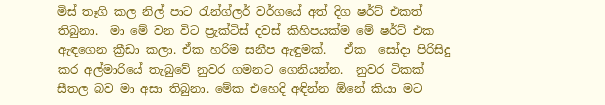මිස් තෑගි කල නිල් පාට රැන්ග්ලර් වර්ගයේ අත් දිග ෂර්ට් එකත් තිබුනා.  මා මේ වන විට ප්‍රැක්ටිස් දවස් කිහිපයක්ම මේ ෂර්ට් එක ඇඳගෙන ක්‍රීඩා කලා. ඒක හරිම සනීප ඇඳුමක්.   ඒක  සෝදා පිරිසිදු කර අල්මාරියේ තැබුවේ නුවර ගමනට ගෙනියන්න.  නුවර ටිකක් සීතල බව මා අසා තිබුනා. මේක එහෙදි අඳින්න ඕනේ කියා මට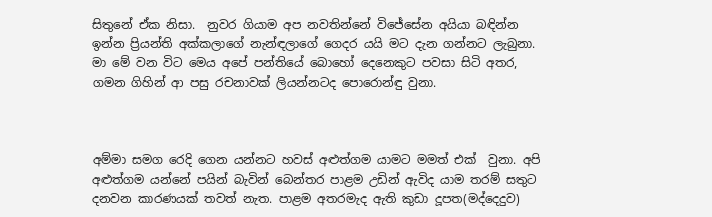සිතුනේ ඒක නිසා.  නුවර ගියාම අප නවතින්නේ විජේසේන අයියා බඳින්න ඉන්න ප්‍රියන්ති අක්කලාගේ නැන්ඳලාගේ ගෙදර යයි මට දැන ගන්නට ලැබුනා. මා මේ වන විට මෙය අපේ පන්තියේ බොහෝ දෙනෙකුට පවසා සිටි අතර, ගමන ගිහින් ආ පසු රචනාවක් ලියන්නටද පොරොන්ඳු වුනා.



අම්මා සමග රෙදි ගෙන යන්නට හවස් අළුත්ගම යාමට මමත් එක්  වුනා. අපි අළුත්ගම යන්නේ පයින් බැවින් බෙන්තර පාළම උඩින් ඇවිද යාම තරම් සතුට දනවන කාරණයක් තවත් නැත. පාළම අතරමැද ඇති කුඩා දූපත(මද්දෙදුව)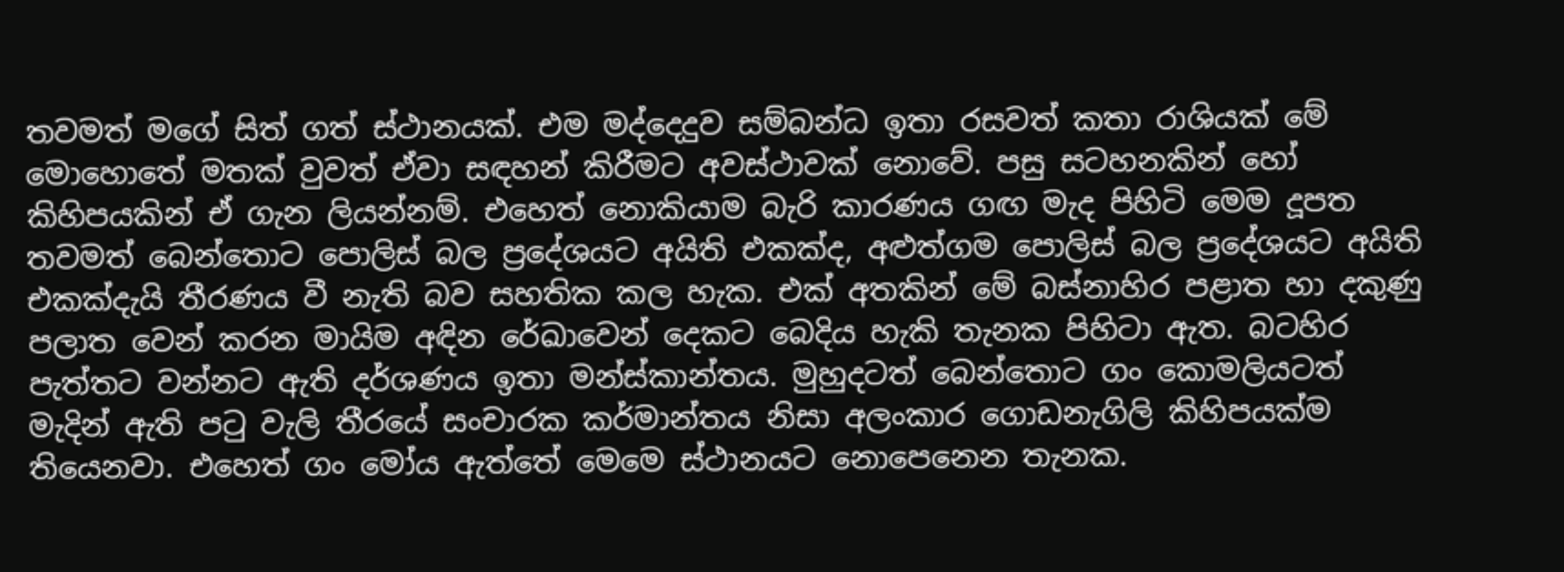තවමත් මගේ සිත් ගත් ස්ථානයක්. එම මද්දෙදුව සම්බන්ධ ඉතා රසවත් කතා රාශියක් මේ මොහොතේ මතක් වුවත් ඒවා සඳහන් කිරීමට අවස්ථාවක් නොවේ. පසු සටහනකින් හෝ කිහිපයකින් ඒ ගැන ලියන්නම්. එහෙත් නොකියාම බැරි කාරණය ගඟ මැද පිහිටි මෙම දූපත තවමත් බෙන්තොට පොලිස් බල ප්‍රදේශයට අයිති එකක්ද, අළුත්ගම පොලිස් බල ප්‍රදේශයට අයිති එකක්දැයි තීරණය වී නැති බව සහතික කල හැක. එක් අතකින් මේ බස්නාහිර පළාත හා දකුණු පලාත වෙන් කරන මායිම අඳින රේඛාවෙන් දෙකට බෙදිය හැකි තැනක පිහිටා ඇත. බටහිර පැත්තට වන්නට ඇති දර්ශණය ඉතා මන්ස්කාන්තය. මුහුදටත් බෙන්තොට ගං කොමලියටත් මැදින් ඇති පටු වැලි තීරයේ සංචාරක කර්මාන්තය නිසා අලංකාර ගොඩනැගිලි කිහිපයක්ම තියෙනවා. එහෙත් ගං මෝය ඇත්තේ මෙමෙ ස්ථානයට නොපෙනෙන තැනක.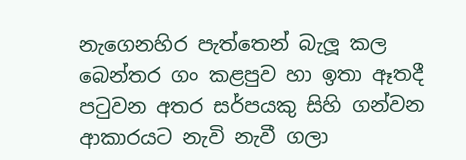නැගෙනහිර පැත්තෙන් බැලූ කල බෙන්තර ගං කළපුව හා ඉතා ඈතදී පටුවන අතර සර්පයකු සිහි ගන්වන ආකාරයට නැවි නැවී ගලා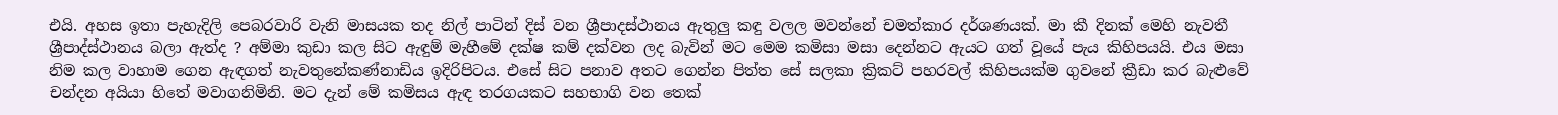එයි. අහස ඉතා පැහැදිලි පෙබරවාරි වැනි මාසයක තද නිල් පාටින් දිස් වන ශ්‍රීපාදස්ථානය ඇතුලු කඳු වලල මවන්නේ චමත්කාර දර්ශණයක්. මා කී දිනක් මෙහි නැවතී ශ්‍රීපාද්ස්ථානය බලා ඇත්ද ? අම්මා කුඩා කල සිට ඇඳුම් මැහීමේ දක්ෂ කම් දක්වන ලද බැවින් මට මෙම කමිසා මසා දෙන්නට ඇයට ගත් වූයේ පැය කිහිපයයි. එය මසා නිම කල වාහාම ගෙන ඇඳගත් නැවතුනේකණ්නාඩිය ඉදිරිපිටය. එසේ සිට පනාව අතට ගෙන්න පිත්ත සේ සලකා ක්‍රිකට් පහරවල් කිහිපයක්ම ගුවනේ ක්‍රීඩා කර බැළුවේ චන්දන අයියා හිතේ මවාගනිමිනි. මට දැන් මේ කමිසය ඇඳ තරගයකට සහභාගි වන තෙක්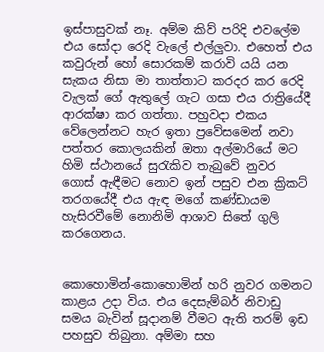ඉස්පාසුවක් නෑ. අම්ම කිව් පරිදි එවලේම එය සෝදා රෙදි වැලේ එල්ලුවා. එහෙත් එය කවුරුන් හෝ සොරකම් කරාවි යයි යන සැකය නිසා මා තාත්තාට කරදර කර රෙදි වැලක් ගේ ඇතුලේ ගැට ගසා එය රාත්‍රියේදී ආරක්ෂා කර ගත්තා. පහුවදා එකය වේලෙන්නට හැර ඉතා ප්‍රවේසමෙන් නවා පත්තර කොලයකින් ඔතා අල්මාරියේ මට හිමි ස්ථානයේ සුරැකිව තැබුවේ නුවර ගොස් ඇඳීමට නොව ඉන් පසුව එන ක්‍රිකට් තරගයේදී එය ඇඳ මගේ කණ්ඩායම හැසිරවීමේ නොනිමි ආශාව සිතේ ගුලි කරගෙනය.


කොහොමින්-කොහොමින් හරි නුවර ගමනට කාළය උදා විය. එය දෙසැම්බර් නිවාඩු සමය බැවින් සූදානම් වීමට ඇති තරම් ඉඩ පහසුව තිබුනා. අම්මා සහ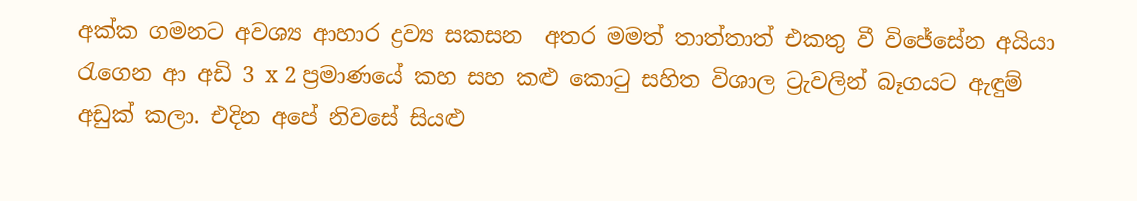අක්ක ගමනට අවශ්‍ය ආහාර ද්‍රව්‍ය සකසන  අතර මමත් තාත්තාත් එකතු වී විජේසේන අයියා රැගෙන ආ අඩි 3 x 2 ප්‍රමාණයේ කහ සහ කළු කොටු සහිත විශාල ට්‍රැවලින් බෑගයට ඇඳුම් අඩුක් කලා. එදින අපේ නිවසේ සියළු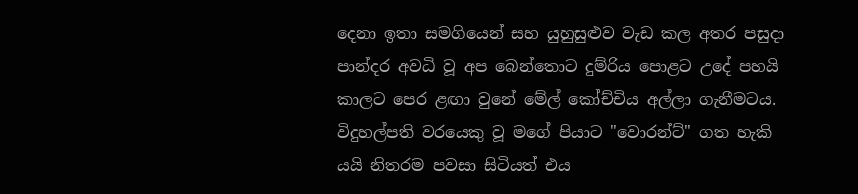දෙනා ඉතා සමගියෙන් සහ යුහුසුළුව වැඩ කල අතර පසුදා පාන්දර අවධි වූ අප බෙන්තොට දුම්රිය පොළට උදේ පහයි කාලට පෙර ළඟා වුනේ මේල් කෝච්චිය අල්ලා ගැනීමටය. විදුහල්පති වරයෙකු වූ මගේ පියාට "වොරන්ට්" ගත හැකි යයි නිතරම පවසා සිටියත් එය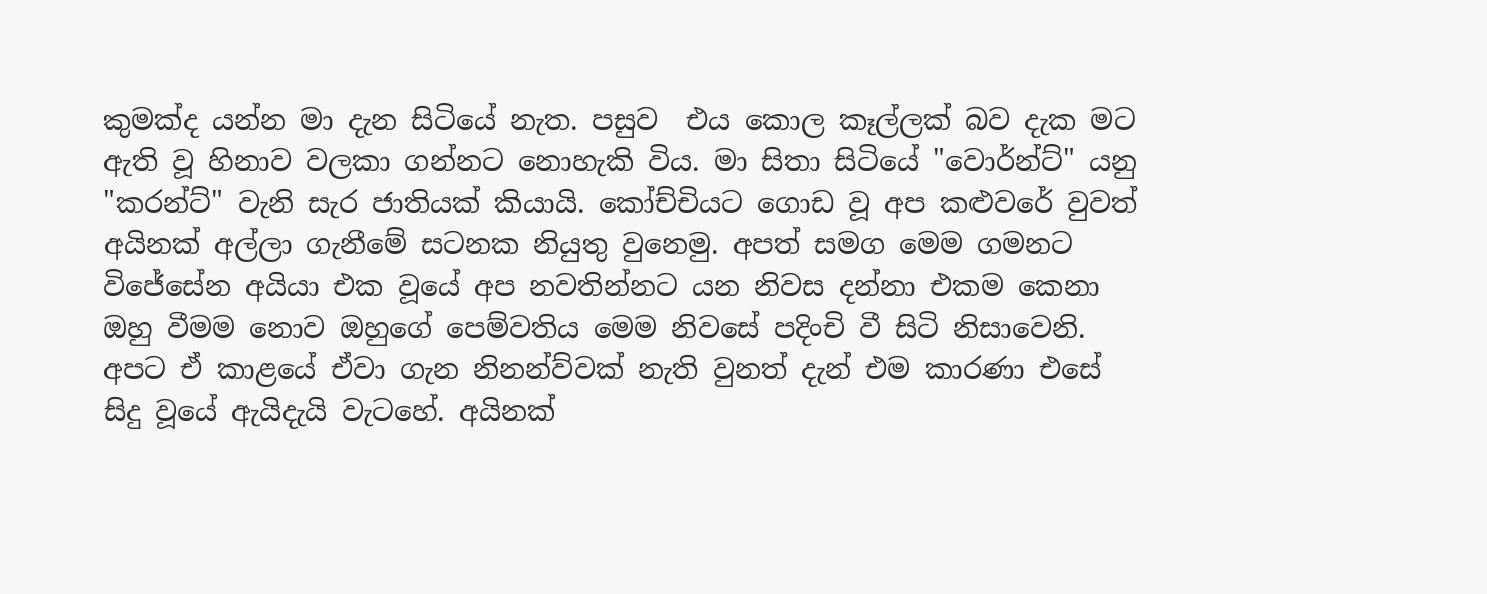කුමක්ද යන්න මා දැන සිටියේ නැත. පසුව  එය කොල කෑල්ලක් බව දැක මට ඇති වූ හිනාව වලකා ගන්නට නොහැකි විය. මා සිතා සිටියේ "වොර්න්ට්" යනු "කරන්ට්" වැනි සැර ජාතියක් කියායි. කෝච්චියට ගොඩ වූ අප කළුවරේ වුවත් අයිනක් අල්ලා ගැනීමේ සටනක නියුතු වුනෙමු. අපත් සමග මෙම ගමනට විජේසේන අයියා එක වූයේ අප නවතින්නට යන නිවස දන්නා එකම කෙනා ඔහු වීමම නොව ඔහුගේ පෙම්වතිය මෙම නිවසේ පදිංචි වී සිටි නිසාවෙනි. අපට ඒ කාළයේ ඒවා ගැන නිනන්ව්වක් නැති වුනත් දැන් එම කාරණා එසේ සිදු වූයේ ඇයිදැයි වැටහේ. අයිනක්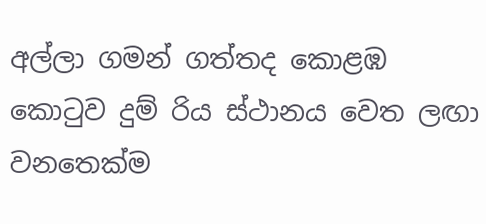අල්ලා ගමන් ගත්තද කොළඹ කොටුව දුම් රිය ස්ථානය වෙත ලඟා වනතෙක්ම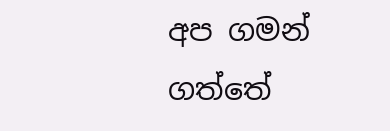අප ගමන් ගත්තේ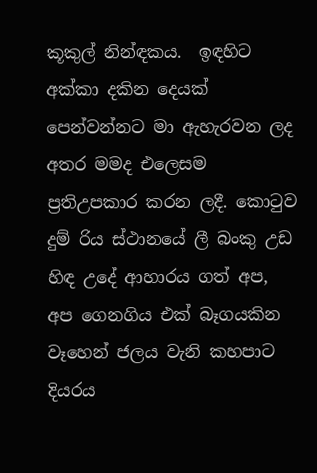කූකුල් නින්ඳකය.  ඉඳහිට අක්කා දකින දෙයක් පෙන්වන්නට මා ඇහැරවන ලද අතර මමද එලෙසම ප්‍රතිඋපකාර කරන ලදී. කොටුව දුම් රිය ස්ථානයේ ලී බංකු උඩ හිඳ උදේ ආහාරය ගත් අප, අප ගෙනගිය එක් බෑගයකින වෑහෙන් ජලය වැනි කහපාට දියරය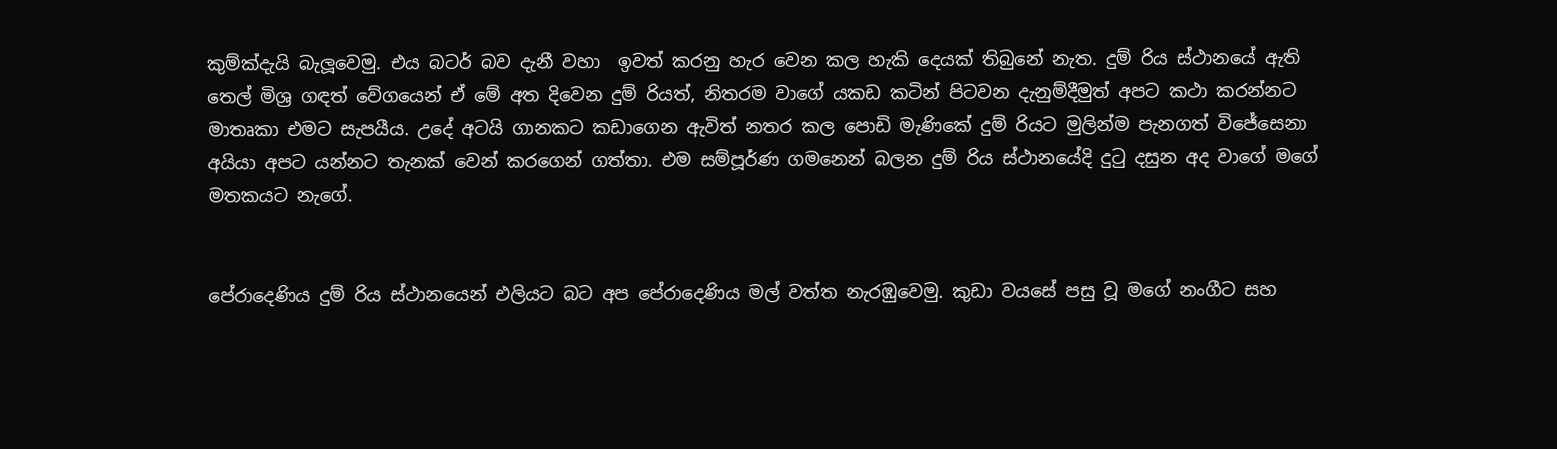කුම්ක්දැයි බැලූවෙමු. එය බටර් බව දැනී වහා  ඉවත් කරනු හැර වෙන කල හැකි දෙයක් තිබුනේ නැත. දුම් රිය ස්ථානයේ ඇති තෙල් මිශ්‍ර ගඳත් වේගයෙන් ඒ මේ අත දිවෙන දුම් රියත්, නිතරම වාගේ යකඩ කටින් පිටවන දැනුම්දීමුත් අපට කථා කරන්නට මාතෘකා එමට සැපයීය. උදේ අටයි ගානකට කඩාගෙන ඇවිත් නතර කල පොඩි මැණිකේ දුම් රියට මුලින්ම පැනගත් විජේසෙනා අයියා අපට යන්නට තැනක් වෙන් කරගෙන් ගත්තා. එම සම්පූර්ණ ගමනෙන් බලන දුම් රිය ස්ථානයේදි දුටු දසුන අද වාගේ මගේ මතකයට නැගේ.


පේරාදෙණිය දුම් රිය ස්ථානයෙන් එලියට බට අප පේරාදෙණිය මල් වත්ත නැරඹුවෙමු. කුඩා වයසේ පසු වූ මගේ නංගීට සහ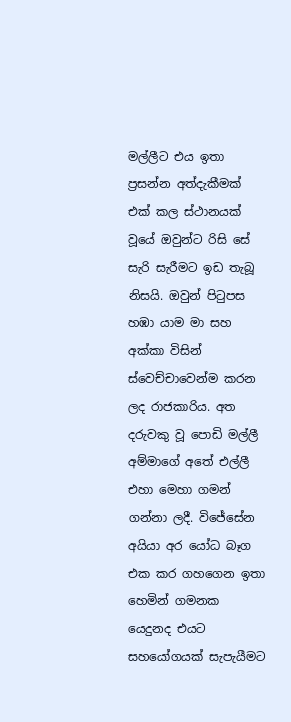මල්ලීට එය ඉතා ප්‍රසන්න අත්දැකීමක් එක් කල ස්ථානයක් වූයේ ඔවුන්ට රිසි සේ සැරි සැරීමට ඉඩ තැබූ නිසයි. ඔවුන් පිටුපස හඹා යාම මා සහ අක්කා විසින් ස්වෙච්චාවෙන්ම කරන ලද රාජකාරිය. අත දරුවකු වූ පොඩි මල්ලී අම්මාගේ අතේ එල්ලී එහා මෙහා ගමන් ගන්නා ලදී. විජේසේන අයියා අර යෝධ බෑග එක කර ගහගෙන ඉතා හෙමින් ගමනක යෙදුනද එයට සහයෝගයක් සැපැයීමට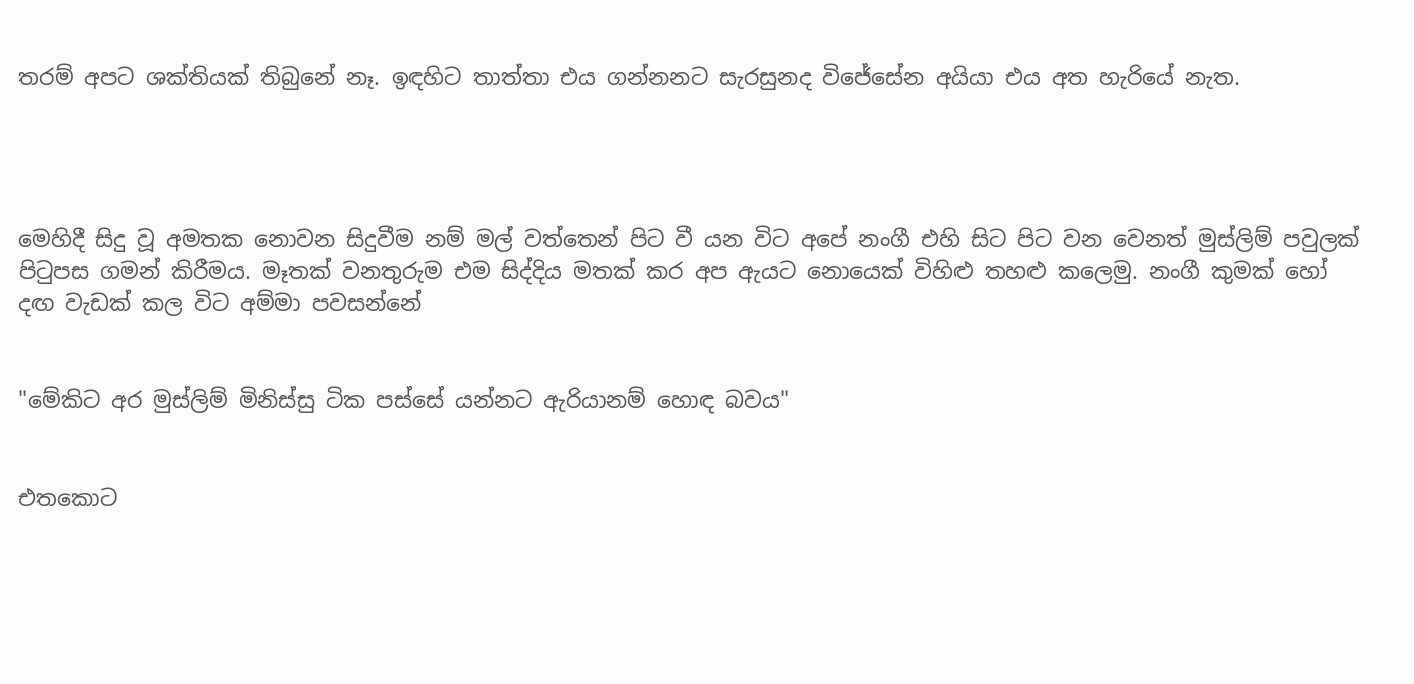තරම් අපට ශක්තියක් තිබුනේ නෑ. ඉඳහිට තාත්තා එය ගන්නනට සැරසුනද විජේසේන අයියා එය අත හැරියේ නැත.




මෙහිදී සිදු වූ අමතක නොවන සිදුවීම නම් මල් වත්තෙන් පිට වී යන විට අපේ නංගී එහි සිට පිට වන වෙනත් මුස්ලිම් පවුලක් පිටුපස ගමන් කිරීමය. මෑතක් වනතුරුම එම සිද්දිය මතක් කර අප ඇයට නොයෙක් විහිළු තහළු කලෙමු. නංගී කුමක් හෝ දඟ වැඩක් කල විට අම්මා පවසන්නේ


"මේකිට අර මුස්ලිම් මිනිස්සු ටික පස්සේ යන්නට ඇරියානම් හොඳ බවය"


එතකොට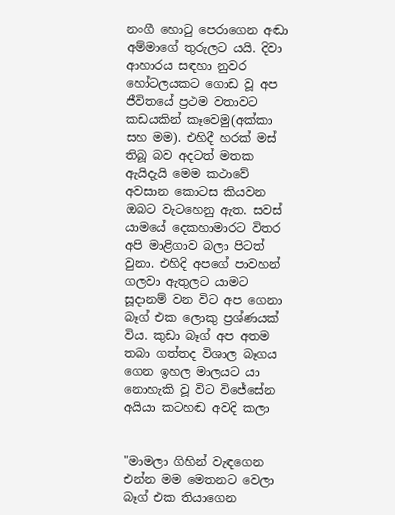නංගී හොටු පෙරාගෙන අඬා අම්මාගේ තුරුලට යයි. දිවා ආහාරය සඳහා නුවර හෝටලයකට ගොඩ වූ අප ජීවිතයේ ප්‍රථම වතාවට කඩයකින් කෑවෙමු(අක්කා සහ මම). එහිදී හරක් මස් තිබූ බව අදටත් මතක ඇයිදැයි මෙම කථාවේ අවසාන කොටස කියවන ඔබට වැටහෙනු ඇත. සවස් යාමයේ දෙකහාමාරට විතර අපි මාළිගාව බලා පිටත් වුනා. එහිදි අපගේ පාවහන් ගලවා ඇතුලට යාමට සූදානම් වන විට අප ගෙනා බෑග් එක ලොකු ප්‍රශ්ණයක් විය. කුඩා බෑග් අප අතම තබා ගත්තද විශාල බෑගය ගෙන ඉහල මාලයට යා නොහැකි වූ විට විජේසේන අයියා කටහඬ අවදි කලා


"මාමලා ගිහින් වැඳගෙන එන්න මම මෙතනට වෙලා බෑග් එක තියාගෙන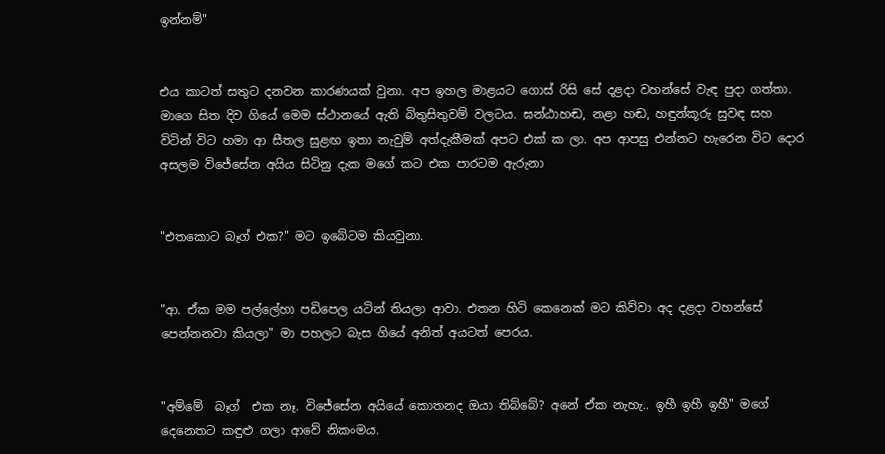ඉන්නම්"


එය කාටත් සතුට දනවන කාරණයක් වුනා. අප ඉහල මාළයට ගොස් රිසි සේ දළදා වහන්සේ වැඳ පුදා ගත්තා. මාගෙ සිත දිව ගියේ මෙම ස්ථානයේ ඇති බිතුසිතුවම් වලටය. ඝන්ඨාහඬ, නළා හඬ, හඳුන්කූරු සුවඳ සහ විටින් විට හමා ආ සීතල සුළඟ ඉතා නැවුම් අත්දැකීමක් අපට එක් ක ලා. අප ආපසු එන්නට හැරෙන විට දොර අසලම විජේසේන අයිය සිටිනු දැක මගේ කට එක පාරටම ඇරුනා


"එතකොට බෑග් එක?" මට ඉබේටම කියවුනා.


"ආ. ඒක මම පල්ලේහා පඩිපෙල යටින් තියලා ආවා. එතන හිටි කෙනෙක් මට කිව්වා අද දළදා වහන්සේ පෙන්නනවා කියලා" මා පහලට බැස ගියේ අනිත් අයටත් පෙරය.


"අම්මේ  බෑග්  එක නෑ. විජේසේන අයියේ කොතනද ඔයා තිබ්බේ? අනේ ඒක නැහැ.. ඉහී ඉහී ඉහී" මගේ දෙනෙතට කඳුළු ගලා ආවේ නිකංමය.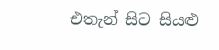එතැන් සිට සියළු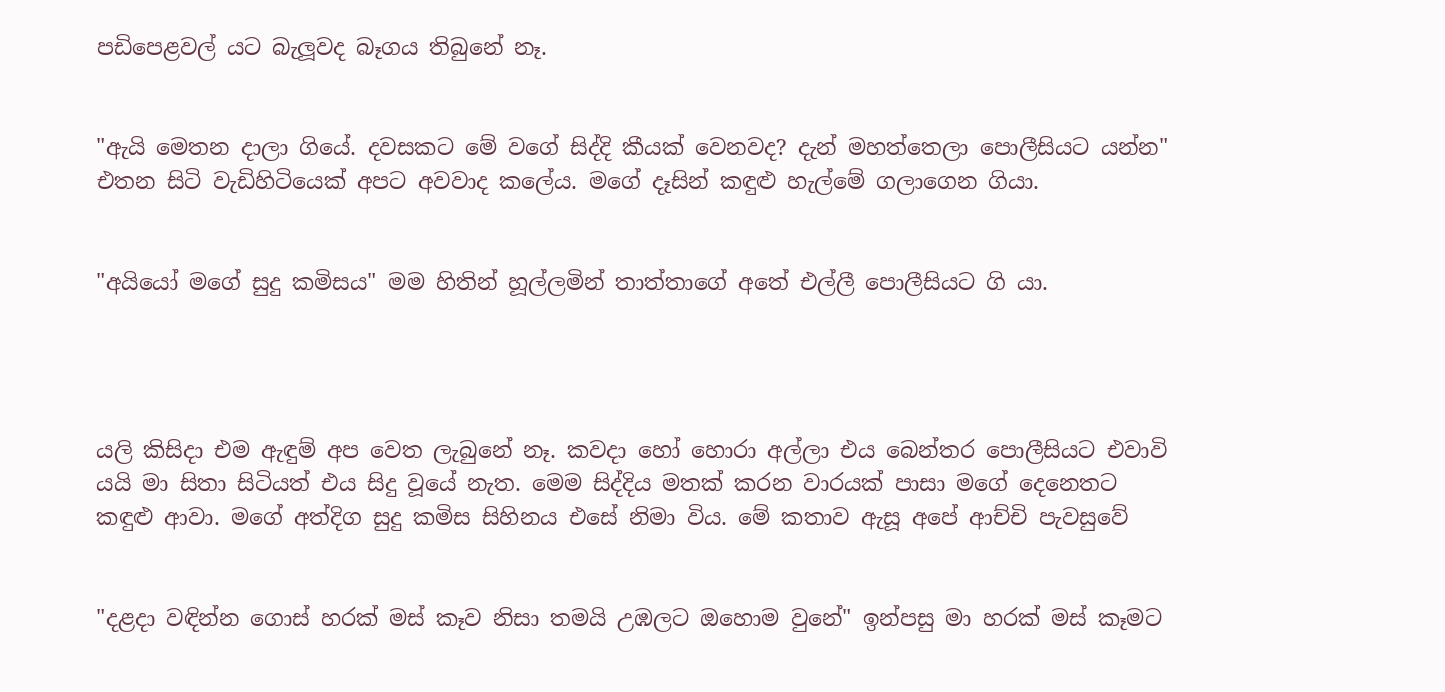පඩිපෙළවල් යට බැලූවද බෑගය තිබුනේ නෑ.


"ඇයි මෙතන දාලා ගියේ. දවසකට මේ වගේ සිද්දි කීයක් වෙනවද? දැන් මහත්තෙලා පොලීසියට යන්න" එතන සිටි වැඩිහිටියෙක් අපට අවවාද කලේය. මගේ දෑසින් කඳුළු හැල්මේ ගලාගෙන ගියා.


"අයියෝ මගේ සුදු කමිසය" මම හිතින් හූල්ලමින් තාත්තාගේ අතේ එල්ලී පොලීසියට ගි යා.




යලි කිසිදා එම ඇඳුම් අප වෙත ලැබුනේ නෑ. කවදා හෝ හොරා අල්ලා එය බෙන්තර පොලීසියට එවාවි යයි මා සිතා සිටියත් එය සිදු වූයේ නැත. මෙම සිද්දිය මතක් කරන වාරයක් පාසා මගේ දෙනෙතට කඳුළු ආවා. මගේ අත්දිග සුදු කමිස සිහිනය එසේ නිමා විය. මේ කතාව ඇසූ අපේ ආච්චි පැවසුවේ


"දළදා වඳින්න ගොස් හරක් මස් කෑව නිසා තමයි උඹලට ඔහොම වුනේ" ඉන්පසු මා හරක් මස් කෑමට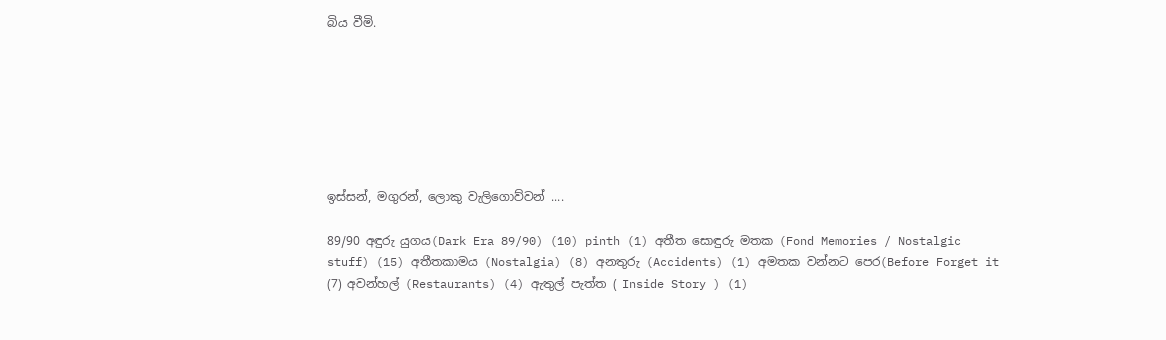බිය වීමි.







ඉස්සන්, මගුරන්, ලොකු වැලිගොව්වන් ....

89/90 අඳුරු යුගය(Dark Era 89/90) (10) pinth (1) අතීත සොඳුරු මතක (Fond Memories / Nostalgic stuff) (15) අතීතකාමය (Nostalgia) (8) අනතුරු (Accidents) (1) අමතක වන්නට පෙර(Before Forget it (7) අවන්හල් (Restaurants) (4) ඇතුල් පැත්ත ( Inside Story ) (1)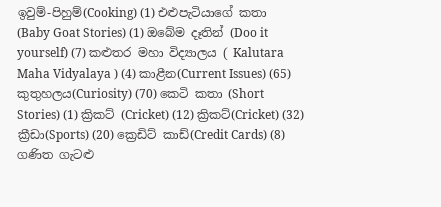ඉවුම්-පිහුම්(Cooking) (1) එළුපැටියාගේ කතා (Baby Goat Stories) (1) ඔබේම දෑතින් (Doo it yourself) (7) කළුතර මහා විද්‍යාලය ( Kalutara Maha Vidyalaya ) (4) කාළීන(Current Issues) (65) කුතුහලය(Curiosity) (70) කෙටි කතා (Short Stories) (1) ක්‍රිකට් (Cricket) (12) ක්‍රිකට්(Cricket) (32) ක්‍රීඩා(Sports) (20) ක්‍රෙඩිට් කාඩ්(Credit Cards) (8) ගණිත ගැටළු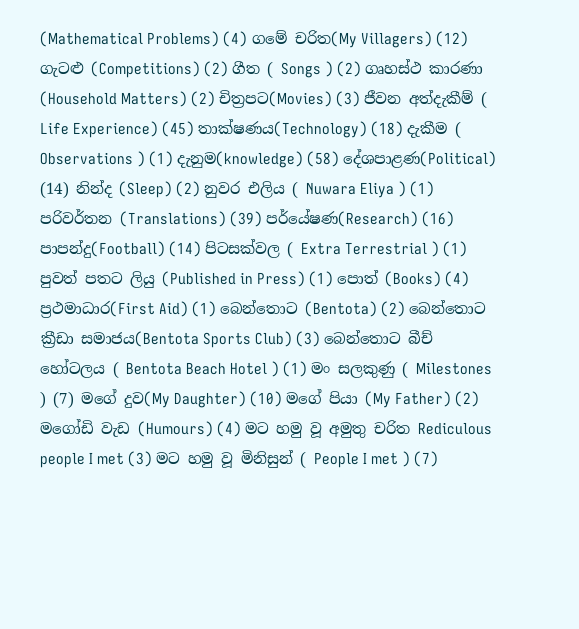(Mathematical Problems) (4) ගමේ චරිත(My Villagers) (12) ගැටළු (Competitions) (2) ගීත ( Songs ) (2) ගෘහස්ථ කාරණා (Household Matters) (2) චිත්‍රපට(Movies) (3) ජීවන අත්දැකීම් ( Life Experience) (45) තාක්ෂණය(Technology) (18) දැකීම ( Observations ) (1) දැනුම(knowledge) (58) දේශපාළණ(Political) (14) නින්ද (Sleep) (2) නුවර එලිය ( Nuwara Eliya ) (1) පරිවර්තන (Translations) (39) පර්යේෂණ(Research) (16) පාපන්දු(Football) (14) පිටසක්වල ( Extra Terrestrial ) (1) පුවත් පතට ලියු (Published in Press) (1) පොත් (Books) (4) ප්‍රථමාධාර(First Aid) (1) බෙන්තොට (Bentota) (2) බෙන්තොට ක්‍රීඩා සමාජය(Bentota Sports Club) (3) බෙන්තොට බීච් හෝටලය ( Bentota Beach Hotel ) (1) මං සලකුණු ( Milestones ) (7) මගේ දුව(My Daughter) (10) මගේ පියා (My Father) (2) මගෝඩි වැඩ (Humours) (4) මට හමු වූ අමුතු චරිත Rediculous people I met (3) මට හමු වූ මිනිසුන් ( People I met ) (7)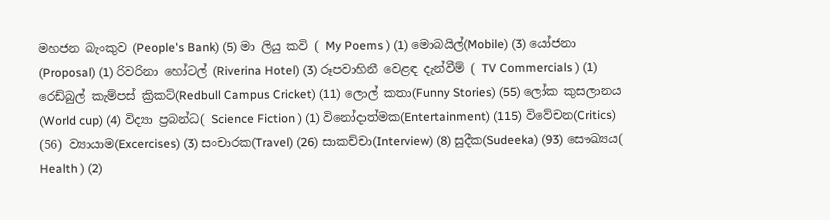මහජන බැංකුව (People's Bank) (5) මා ලියු කවි ( My Poems ) (1) මොබයිල්(Mobile) (3) යෝජනා (Proposal) (1) රිවරිනා හෝටල් (Riverina Hotel) (3) රූපවාහිනී වෙළඳ දැන්වීම් ( TV Commercials ) (1) රෙඩ්බුල් කැම්පස් ක්‍රිකට්(Redbull Campus Cricket) (11) ලොල් කතා(Funny Stories) (55) ලෝක කුසලානය (World cup) (4) විද්‍යා ප්‍රබන්ධ( Science Fiction ) (1) විනෝදාත්මක(Entertainment) (115) විවේචන(Critics) (56) ව්‍යායාම(Excercises) (3) සංචාරක(Travel) (26) සාකච්චා(Interview) (8) සුදීක(Sudeeka) (93) සෞඛ්‍යය( Health ) (2)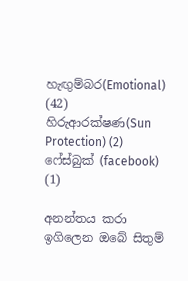හැඟුම්බර(Emotional) (42) හිරුආරක්ෂණ(Sun Protection) (2) ෆේස්බුක් (facebook) (1)

අනන්තය කරා ඉගිලෙන ඔබේ සිතුම්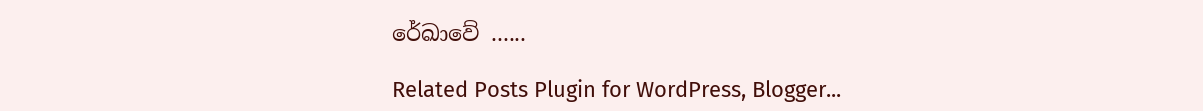රේඛාවේ ......

Related Posts Plugin for WordPress, Blogger...